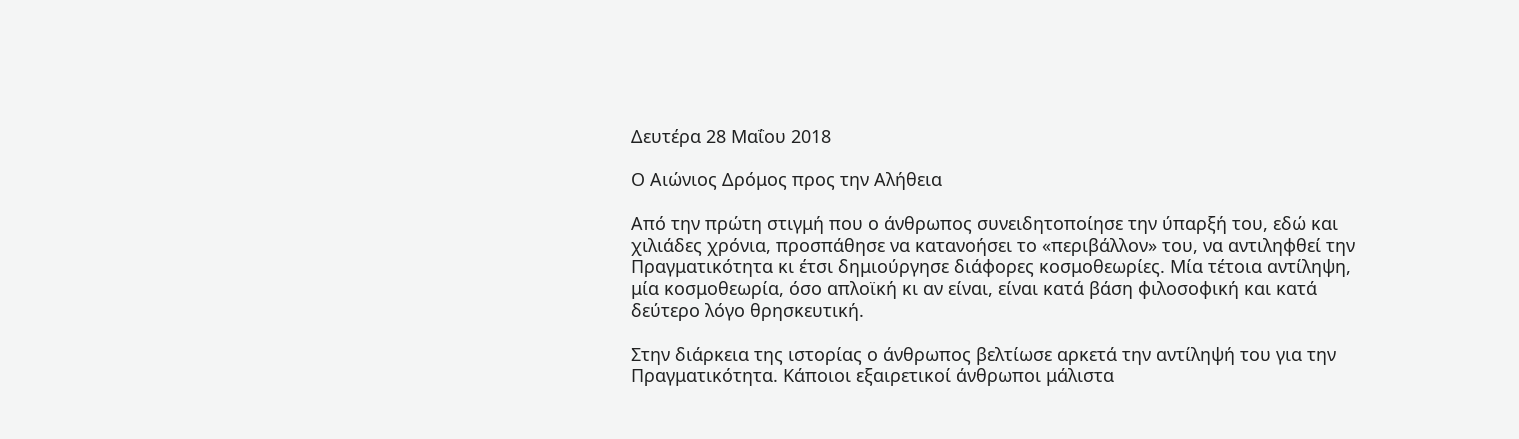Δευτέρα 28 Μαΐου 2018

Ο Αιώνιος Δρόμος προς την Αλήθεια

Από την πρώτη στιγμή που ο άνθρωπος συνειδητοποίησε την ύπαρξή του, εδώ και χιλιάδες χρόνια, προσπάθησε να κατανοήσει το «περιβάλλον» του, να αντιληφθεί την Πραγματικότητα κι έτσι δημιούργησε διάφορες κοσμοθεωρίες. Μία τέτοια αντίληψη, μία κοσμοθεωρία, όσο απλοϊκή κι αν είναι, είναι κατά βάση φιλοσοφική και κατά δεύτερο λόγο θρησκευτική.

Στην διάρκεια της ιστορίας ο άνθρωπος βελτίωσε αρκετά την αντίληψή του για την Πραγματικότητα. Κάποιοι εξαιρετικοί άνθρωποι μάλιστα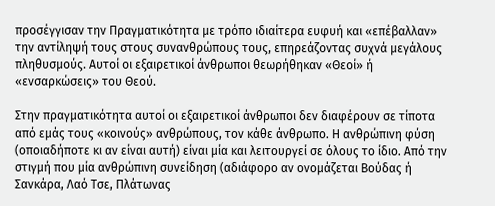προσέγγισαν την Πραγματικότητα με τρόπο ιδιαίτερα ευφυή και «επέβαλλαν» την αντίληψή τους στους συνανθρώπους τους, επηρεάζοντας συχνά μεγάλους πληθυσμούς. Αυτοί οι εξαιρετικοί άνθρωποι θεωρήθηκαν «Θεοί» ή «ενσαρκώσεις» του Θεού.

Στην πραγματικότητα αυτοί οι εξαιρετικοί άνθρωποι δεν διαφέρουν σε τίποτα από εμάς τους «κοινούς» ανθρώπους, τον κάθε άνθρωπο. Η ανθρώπινη φύση (οποιαδήποτε κι αν είναι αυτή) είναι μία και λειτουργεί σε όλους το ίδιο. Από την στιγμή που μία ανθρώπινη συνείδηση (αδιάφορο αν ονομάζεται Βούδας ή Σανκάρα, Λαό Τσε, Πλάτωνας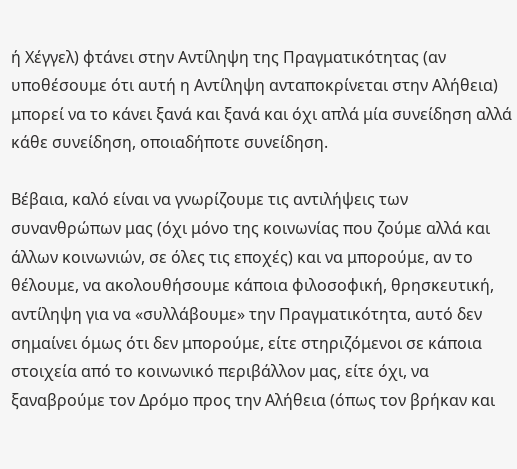ή Χέγγελ) φτάνει στην Αντίληψη της Πραγματικότητας (αν υποθέσουμε ότι αυτή η Αντίληψη ανταποκρίνεται στην Αλήθεια) μπορεί να το κάνει ξανά και ξανά και όχι απλά μία συνείδηση αλλά κάθε συνείδηση, οποιαδήποτε συνείδηση.

Βέβαια, καλό είναι να γνωρίζουμε τις αντιλήψεις των συνανθρώπων μας (όχι μόνο της κοινωνίας που ζούμε αλλά και άλλων κοινωνιών, σε όλες τις εποχές) και να μπορούμε, αν το θέλουμε, να ακολουθήσουμε κάποια φιλοσοφική, θρησκευτική, αντίληψη για να «συλλάβουμε» την Πραγματικότητα, αυτό δεν σημαίνει όμως ότι δεν μπορούμε, είτε στηριζόμενοι σε κάποια στοιχεία από το κοινωνικό περιβάλλον μας, είτε όχι, να ξαναβρούμε τον Δρόμο προς την Αλήθεια (όπως τον βρήκαν και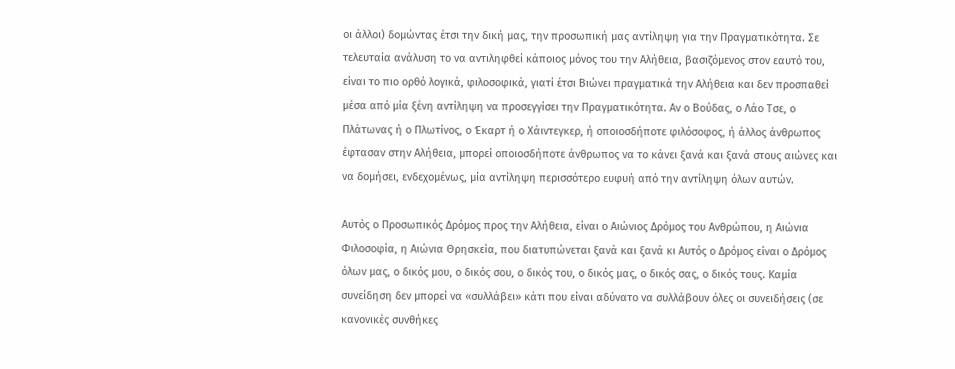οι άλλοι) δομώντας έτσι την δική μας, την προσωπική μας αντίληψη για την Πραγματικότητα. Σε τελευταία ανάλυση το να αντιληφθεί κάποιος μόνος του την Αλήθεια, βασιζόμενος στον εαυτό του, είναι το πιο ορθό λογικά, φιλοσοφικά, γιατί έτσι Βιώνει πραγματικά την Αλήθεια και δεν προσπαθεί μέσα από μία ξένη αντίληψη να προσεγγίσει την Πραγματικότητα. Αν ο Βούδας, ο Λάο Τσε, ο Πλάτωνας ή ο Πλωτίνος, ο Έκαρτ ή ο Χάιντεγκερ, ή οποιοσδήποτε φιλόσοφος, ή άλλος άνθρωπος έφτασαν στην Αλήθεια, μπορεί οποιοσδήποτε άνθρωπος να το κάνει ξανά και ξανά στους αιώνες και να δομήσει, ενδεχομένως, μία αντίληψη περισσότερο ευφυή από την αντίληψη όλων αυτών.

Αυτός ο Προσωπικός Δρόμος προς την Αλήθεια, είναι ο Αιώνιος Δρόμος του Ανθρώπου, η Αιώνια Φιλοσοφία, η Αιώνια Θρησκεία, που διατυπώνεται ξανά και ξανά κι Αυτός ο Δρόμος είναι ο Δρόμος όλων μας, ο δικός μου, ο δικός σου, ο δικός του, ο δικός μας, ο δικός σας, ο δικός τους. Καμία συνείδηση δεν μπορεί να «συλλάβει» κάτι που είναι αδύνατο να συλλάβουν όλες οι συνειδήσεις (σε κανονικές συνθήκες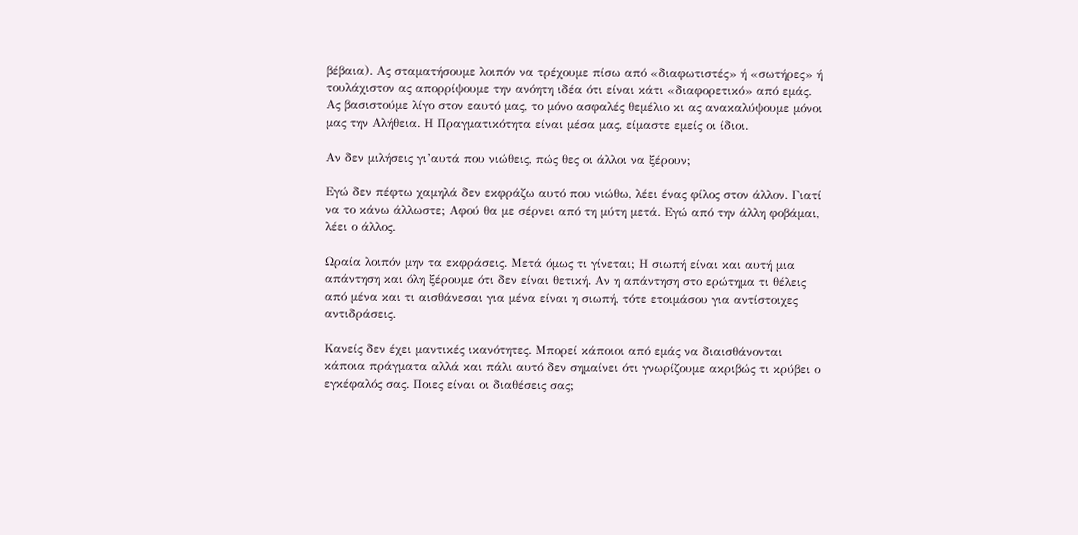βέβαια). Ας σταματήσουμε λοιπόν να τρέχουμε πίσω από «διαφωτιστές» ή «σωτήρες» ή τουλάχιστον ας απορρίψουμε την ανόητη ιδέα ότι είναι κάτι «διαφορετικό» από εμάς. Ας βασιστούμε λίγο στον εαυτό μας, το μόνο ασφαλές θεμέλιο κι ας ανακαλύψουμε μόνοι μας την Αλήθεια. Η Πραγματικότητα είναι μέσα μας, είμαστε εμείς οι ίδιοι.

Αν δεν μιλήσεις γι’αυτά που νιώθεις, πώς θες οι άλλοι να ξέρουν;

Εγώ δεν πέφτω χαμηλά δεν εκφράζω αυτό που νιώθω, λέει ένας φίλος στον άλλον. Γιατί να το κάνω άλλωστε; Αφού θα με σέρνει από τη μύτη μετά. Εγώ από την άλλη φοβάμαι, λέει ο άλλος.

Ωραία λοιπόν μην τα εκφράσεις. Μετά όμως τι γίνεται; Η σιωπή είναι και αυτή μια απάντηση και όλη ξέρουμε ότι δεν είναι θετική. Αν η απάντηση στο ερώτημα τι θέλεις από μένα και τι αισθάνεσαι για μένα είναι η σιωπή, τότε ετοιμάσου για αντίστοιχες αντιδράσεις.

Κανείς δεν έχει μαντικές ικανότητες. Μπορεί κάποιοι από εμάς να διαισθάνονται κάποια πράγματα αλλά και πάλι αυτό δεν σημαίνει ότι γνωρίζουμε ακριβώς τι κρύβει ο εγκέφαλός σας. Ποιες είναι οι διαθέσεις σας;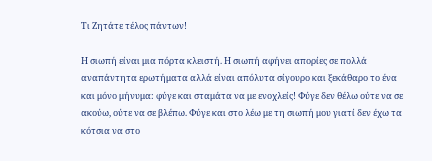Τι Ζητάτε τέλος πάντων!

Η σιωπή είναι μια πόρτα κλειστή. Η σιωπή αφήνει απορίες σε πολλά αναπάντητα ερωτήματα αλλά είναι απόλυτα σίγουρο και ξεκάθαρο το ένα και μόνο μήνυμα: φύγε και σταμάτα να με ενοχλείς! Φύγε δεν θέλω ούτε να σε ακούω, ούτε να σε βλέπω. Φύγε και στο λέω με τη σιωπή μου γιατί δεν έχω τα κότσια να στο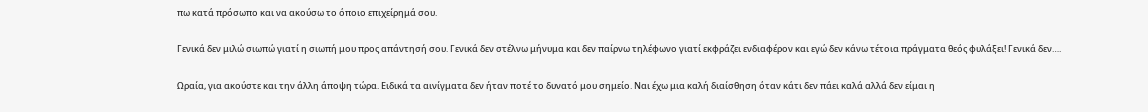πω κατά πρόσωπο και να ακούσω το όποιο επιχείρημά σου.

Γενικά δεν μιλώ σιωπώ γιατί η σιωπή μου προς απάντησή σου. Γενικά δεν στέλνω μήνυμα και δεν παίρνω τηλέφωνο γιατί εκφράζει ενδιαφέρον και εγώ δεν κάνω τέτοια πράγματα θεός φυλάξει! Γενικά δεν….

Ωραία, για ακούστε και την άλλη άποψη τώρα. Ειδικά τα αινίγματα δεν ήταν ποτέ το δυνατό μου σημείο. Ναι έχω μια καλή διαίσθηση όταν κάτι δεν πάει καλά αλλά δεν είμαι η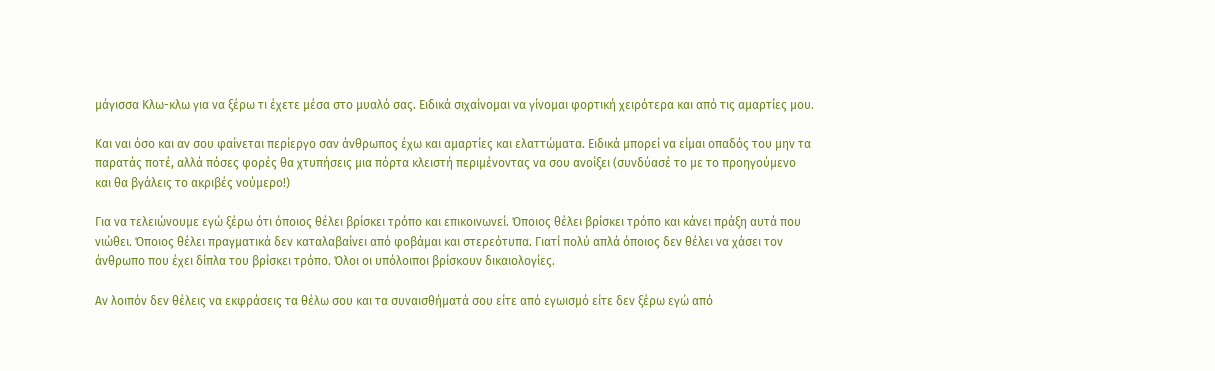μάγισσα Κλω-κλω για να ξέρω τι έχετε μέσα στο μυαλό σας. Ειδικά σιχαίνομαι να γίνομαι φορτική χειρότερα και από τις αμαρτίες μου.

Και ναι όσο και αν σου φαίνεται περίεργο σαν άνθρωπος έχω και αμαρτίες και ελαττώματα. Ειδικά μπορεί να είμαι οπαδός του μην τα παρατάς ποτέ, αλλά πόσες φορές θα χτυπήσεις μια πόρτα κλειστή περιμένοντας να σου ανοίξει (συνδύασέ το με το προηγούμενο και θα βγάλεις το ακριβές νούμερο!)

Για να τελειώνουμε εγώ ξέρω ότι όποιος θέλει βρίσκει τρόπο και επικοινωνεί. Όποιος θέλει βρίσκει τρόπο και κάνει πράξη αυτά που νιώθει. Όποιος θέλει πραγματικά δεν καταλαβαίνει από φοβάμαι και στερεότυπα. Γιατί πολύ απλά όποιος δεν θέλει να χάσει τον άνθρωπο που έχει δίπλα του βρίσκει τρόπο. Όλοι οι υπόλοιποι βρίσκουν δικαιολογίες.

Αν λοιπόν δεν θέλεις να εκφράσεις τα θέλω σου και τα συναισθήματά σου είτε από εγωισμό είτε δεν ξέρω εγώ από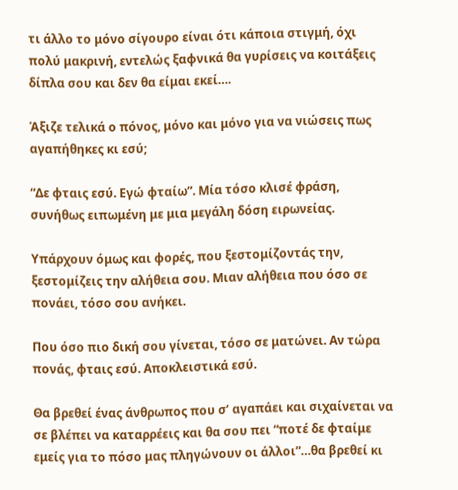τι άλλο το μόνο σίγουρο είναι ότι κάποια στιγμή, όχι πολύ μακρινή, εντελώς ξαφνικά θα γυρίσεις να κοιτάξεις δίπλα σου και δεν θα είμαι εκεί….

Άξιζε τελικά ο πόνος, μόνο και μόνο για να νιώσεις πως αγαπήθηκες κι εσύ;

“Δε φταις εσύ. Εγώ φταίω”. Μία τόσο κλισέ φράση, συνήθως ειπωμένη με μια μεγάλη δόση ειρωνείας.

Υπάρχουν όμως και φορές, που ξεστομίζοντάς την, ξεστομίζεις την αλήθεια σου. Μιαν αλήθεια που όσο σε πονάει, τόσο σου ανήκει.

Που όσο πιο δική σου γίνεται, τόσο σε ματώνει. Αν τώρα πονάς, φταις εσύ. Αποκλειστικά εσύ.

Θα βρεθεί ένας άνθρωπος που σ’ αγαπάει και σιχαίνεται να σε βλέπει να καταρρέεις και θα σου πει “ποτέ δε φταίμε εμείς για το πόσο μας πληγώνουν οι άλλοι”…θα βρεθεί κι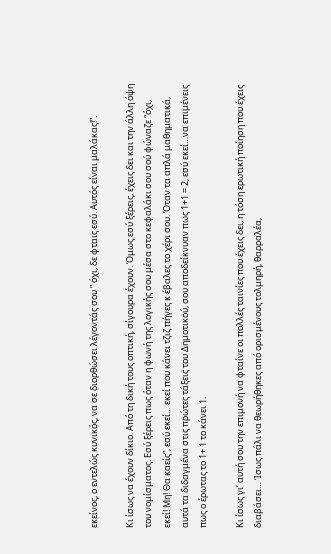εκείνος, ο εντελώς κυνικός, να σε διορθώσει λέγοντάς σου ” όχι, δε φταις εσύ. Αυτός είναι μαλάκας!”.

Κι ίσως να έχουν δίκιο. Από τη δική τους οπτική, σίγουρα έχουν. Όμως εσύ ξέρεις, έχεις δει και την άλλη όψη του νομίσματος. Εσύ ξέρεις πως όταν η φωνή της λογικής σου μέσα στο κεφαλάκι σου σού φώναζε “όχι, εκεί! Μη! Θα καείς”, εσύ εκεί… εκεί που κάνει τζιζ πήγες κ έβαλες το χέρι σου. Όταν τα απλά μαθηματικά, αυτά τα διδαγμένα στις πρώτες τάξεις του Δημοτικού, σου αποδείκνυαν πως 1+1 = 2, εσύ εκεί…να επιμένεις πως ο έρωτας το 1+ 1 το κάνει 1.

Κι ίσως γι’ αυτή σου την επιμονή να φταίνε οι πολλές ταινίες που έχεις δει, η τόση ερωτική ποίηση που έχεις διαβάσει… Ίσως πάλι να θεωρήθηκες από ορισμένους τολμηρή, θαρραλέα,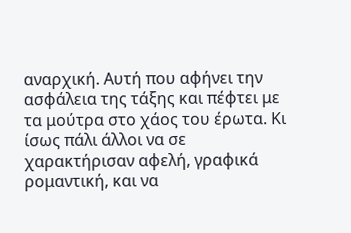αναρχική. Αυτή που αφήνει την ασφάλεια της τάξης και πέφτει με τα μούτρα στο χάος του έρωτα. Κι ίσως πάλι άλλοι να σε χαρακτήρισαν αφελή, γραφικά ρομαντική, και να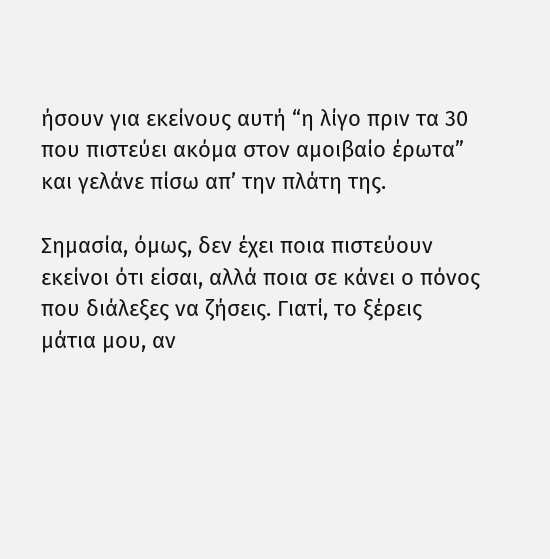ήσουν για εκείνους αυτή “η λίγο πριν τα 30 που πιστεύει ακόμα στον αμοιβαίο έρωτα” και γελάνε πίσω απ’ την πλάτη της.

Σημασία, όμως, δεν έχει ποια πιστεύουν εκείνοι ότι είσαι, αλλά ποια σε κάνει ο πόνος που διάλεξες να ζήσεις. Γιατί, το ξέρεις μάτια μου, αν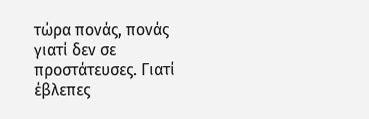τώρα πονάς, πονάς γιατί δεν σε προστάτευσες. Γιατί έβλεπες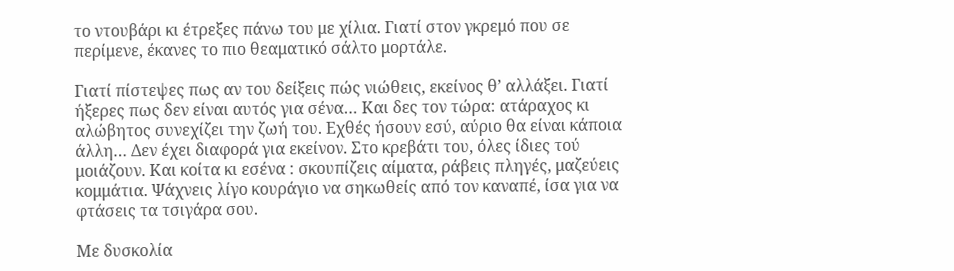το ντουβάρι κι έτρεξες πάνω του με χίλια. Γιατί στον γκρεμό που σε περίμενε, έκανες το πιο θεαματικό σάλτο μορτάλε.

Γιατί πίστεψες πως αν του δείξεις πώς νιώθεις, εκείνος θ’ αλλάξει. Γιατί ήξερες πως δεν είναι αυτός για σένα… Και δες τον τώρα: ατάραχος κι αλώβητος συνεχίζει την ζωή του. Εχθές ήσουν εσύ, αύριο θα είναι κάποια άλλη… Δεν έχει διαφορά για εκείνον. Στο κρεβάτι του, όλες ίδιες τού μοιάζουν. Και κοίτα κι εσένα : σκουπίζεις αίματα, ράβεις πληγές, μαζεύεις κομμάτια. Ψάχνεις λίγο κουράγιο να σηκωθείς από τον καναπέ, ίσα για να φτάσεις τα τσιγάρα σου.

Με δυσκολία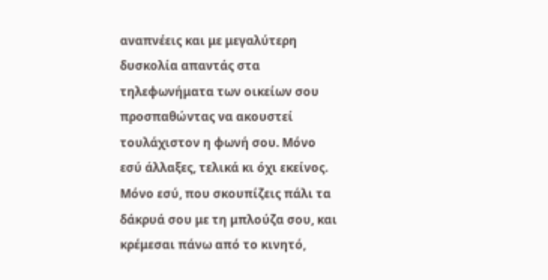αναπνέεις και με μεγαλύτερη δυσκολία απαντάς στα τηλεφωνήματα των οικείων σου προσπαθώντας να ακουστεί τουλάχιστον η φωνή σου. Μόνο εσύ άλλαξες, τελικά κι όχι εκείνος. Μόνο εσύ, που σκουπίζεις πάλι τα δάκρυά σου με τη μπλούζα σου, και κρέμεσαι πάνω από το κινητό,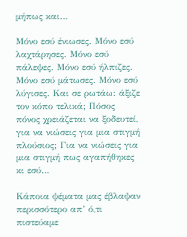μήπως και…

Μόνο εσύ ένιωσες. Μόνο εσύ λαχτάρησες. Μόνο εσύ πάλεψες. Μόνο εσύ ήλπιζες. Μόνο εσύ μάτωσες. Μόνο εσύ λύγισες. Και σε ρωτάω: άξιζε τον κόπο τελικά; Πόσος πόνος χρειάζεται να ξοδευτεί, για να νιώσεις για μια στιγμή πλούσιος; Για να νιώσεις για μια στιγμή πως αγαπήθηκες κι εσύ…

Κάποια ψέματα μας έβλαψαν περισσότερο απ’ ό,τι πιστεύαμε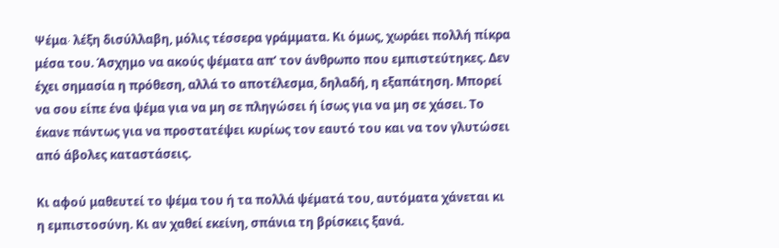Ψέμα∙ λέξη δισύλλαβη, μόλις τέσσερα γράμματα. Κι όμως, χωράει πολλή πίκρα μέσα του. Άσχημο να ακούς ψέματα απ’ τον άνθρωπο που εμπιστεύτηκες. Δεν έχει σημασία η πρόθεση, αλλά το αποτέλεσμα, δηλαδή, η εξαπάτηση. Μπορεί να σου είπε ένα ψέμα για να μη σε πληγώσει ή ίσως για να μη σε χάσει. Το έκανε πάντως για να προστατέψει κυρίως τον εαυτό του και να τον γλυτώσει από άβολες καταστάσεις.

Κι αφού μαθευτεί το ψέμα του ή τα πολλά ψέματά του, αυτόματα χάνεται κι η εμπιστοσύνη. Κι αν χαθεί εκείνη, σπάνια τη βρίσκεις ξανά.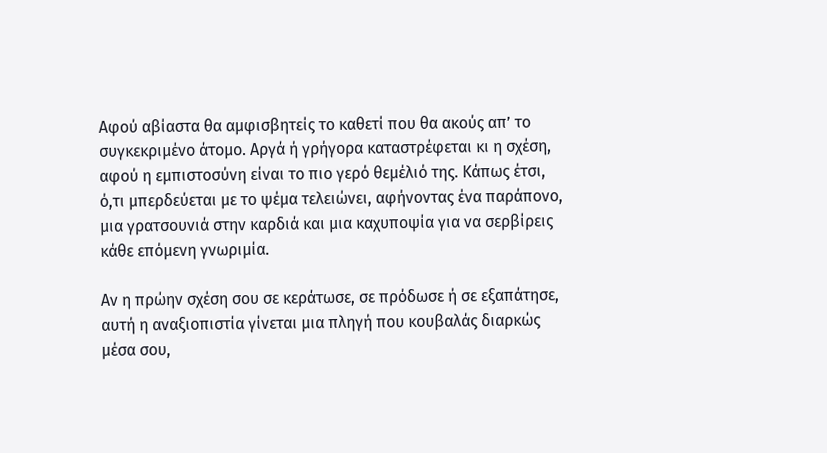Αφού αβίαστα θα αμφισβητείς το καθετί που θα ακούς απ’ το συγκεκριμένο άτομο. Αργά ή γρήγορα καταστρέφεται κι η σχέση, αφού η εμπιστοσύνη είναι το πιο γερό θεμέλιό της. Κάπως έτσι, ό,τι μπερδεύεται με το ψέμα τελειώνει, αφήνοντας ένα παράπονο, μια γρατσουνιά στην καρδιά και μια καχυποψία για να σερβίρεις κάθε επόμενη γνωριμία.

Αν η πρώην σχέση σου σε κεράτωσε, σε πρόδωσε ή σε εξαπάτησε, αυτή η αναξιοπιστία γίνεται μια πληγή που κουβαλάς διαρκώς μέσα σου,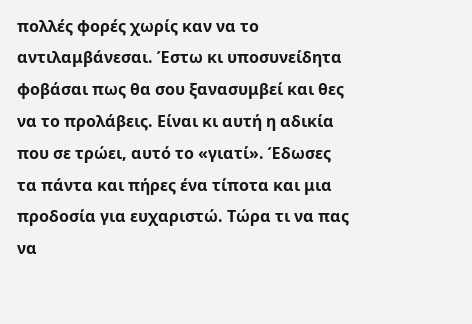πολλές φορές χωρίς καν να το αντιλαμβάνεσαι. Έστω κι υποσυνείδητα φοβάσαι πως θα σου ξανασυμβεί και θες να το προλάβεις. Είναι κι αυτή η αδικία που σε τρώει, αυτό το «γιατί». Έδωσες τα πάντα και πήρες ένα τίποτα και μια προδοσία για ευχαριστώ. Τώρα τι να πας να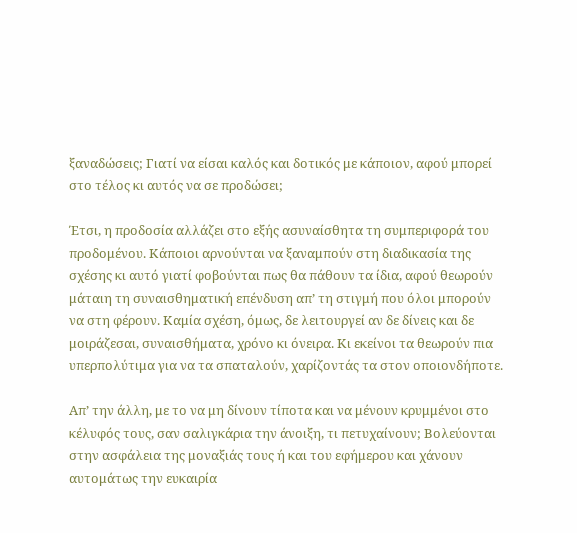ξαναδώσεις; Γιατί να είσαι καλός και δοτικός με κάποιον, αφού μπορεί στο τέλος κι αυτός να σε προδώσει;

Έτσι, η προδοσία αλλάζει στο εξής ασυναίσθητα τη συμπεριφορά του προδομένου. Κάποιοι αρνούνται να ξαναμπούν στη διαδικασία της σχέσης κι αυτό γιατί φοβούνται πως θα πάθουν τα ίδια, αφού θεωρούν μάταιη τη συναισθηματική επένδυση απ’ τη στιγμή που όλοι μπορούν να στη φέρουν. Καμία σχέση, όμως, δε λειτουργεί αν δε δίνεις και δε μοιράζεσαι, συναισθήματα, χρόνο κι όνειρα. Κι εκείνοι τα θεωρούν πια υπερπολύτιμα για να τα σπαταλούν, χαρίζοντάς τα στον οποιονδήποτε.

Απ’ την άλλη, με το να μη δίνουν τίποτα και να μένουν κρυμμένοι στο κέλυφός τους, σαν σαλιγκάρια την άνοιξη, τι πετυχαίνουν; Βολεύονται στην ασφάλεια της μοναξιάς τους ή και του εφήμερου και χάνουν αυτομάτως την ευκαιρία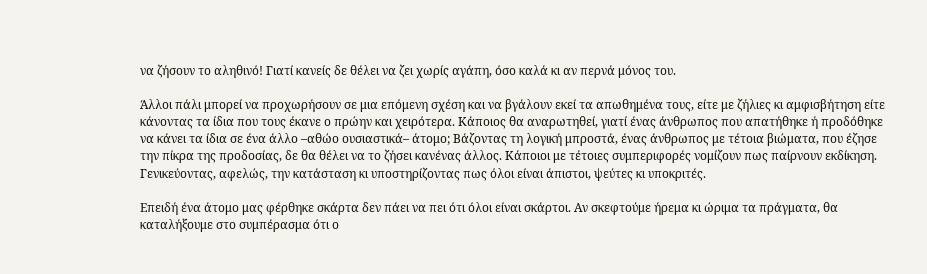να ζήσουν το αληθινό! Γιατί κανείς δε θέλει να ζει χωρίς αγάπη, όσο καλά κι αν περνά μόνος του.

Άλλοι πάλι μπορεί να προχωρήσουν σε μια επόμενη σχέση και να βγάλουν εκεί τα απωθημένα τους, είτε με ζήλιες κι αμφισβήτηση είτε κάνοντας τα ίδια που τους έκανε ο πρώην και χειρότερα. Κάποιος θα αναρωτηθεί, γιατί ένας άνθρωπος που απατήθηκε ή προδόθηκε να κάνει τα ίδια σε ένα άλλο –αθώο ουσιαστικά– άτομο; Βάζοντας τη λογική μπροστά, ένας άνθρωπος με τέτοια βιώματα, που έζησε την πίκρα της προδοσίας, δε θα θέλει να το ζήσει κανένας άλλος. Κάποιοι με τέτοιες συμπεριφορές νομίζουν πως παίρνουν εκδίκηση. Γενικεύοντας, αφελώς, την κατάσταση κι υποστηρίζοντας πως όλοι είναι άπιστοι, ψεύτες κι υποκριτές.

Επειδή ένα άτομο μας φέρθηκε σκάρτα δεν πάει να πει ότι όλοι είναι σκάρτοι. Αν σκεφτούμε ήρεμα κι ώριμα τα πράγματα, θα καταλήξουμε στο συμπέρασμα ότι ο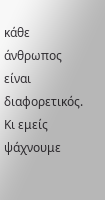κάθε άνθρωπος είναι διαφορετικός. Κι εμείς ψάχνουμε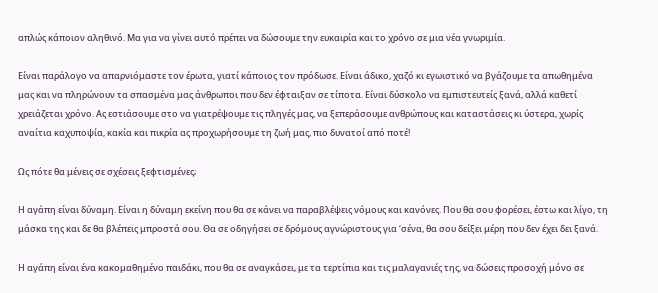απλώς κάποιον αληθινό. Μα για να γίνει αυτό πρέπει να δώσουμε την ευκαιρία και το χρόνο σε μια νέα γνωριμία.

Είναι παράλογο να απαρνιόμαστε τον έρωτα, γιατί κάποιος τον πρόδωσε. Είναι άδικο, χαζό κι εγωιστικό να βγάζουμε τα απωθημένα μας και να πληρώνουν τα σπασμένα μας άνθρωποι που δεν έφταιξαν σε τίποτα. Είναι δύσκολο να εμπιστευτείς ξανά, αλλά καθετί χρειάζεται χρόνο. Ας εστιάσουμε στο να γιατρέψουμε τις πληγές μας, να ξεπεράσουμε ανθρώπους και καταστάσεις κι ύστερα, χωρίς αναίτια καχυποψία, κακία και πικρία ας προχωρήσουμε τη ζωή μας, πιο δυνατοί από ποτέ!

Ως πότε θα μένεις σε σχέσεις ξεφτισμένες;

Η αγάπη είναι δύναμη. Είναι η δύναμη εκείνη που θα σε κάνει να παραβλέψεις νόμους και κανόνες. Που θα σου φορέσει, έστω και λίγο, τη μάσκα της και δε θα βλέπεις μπροστά σου. Θα σε οδηγήσει σε δρόμους αγνώριστους για ‘σένα, θα σου δείξει μέρη που δεν έχει δει ξανά.

Η αγάπη είναι ένα κακομαθημένο παιδάκι, που θα σε αναγκάσει, με τα τερτίπια και τις μαλαγανιές της, να δώσεις προσοχή μόνο σε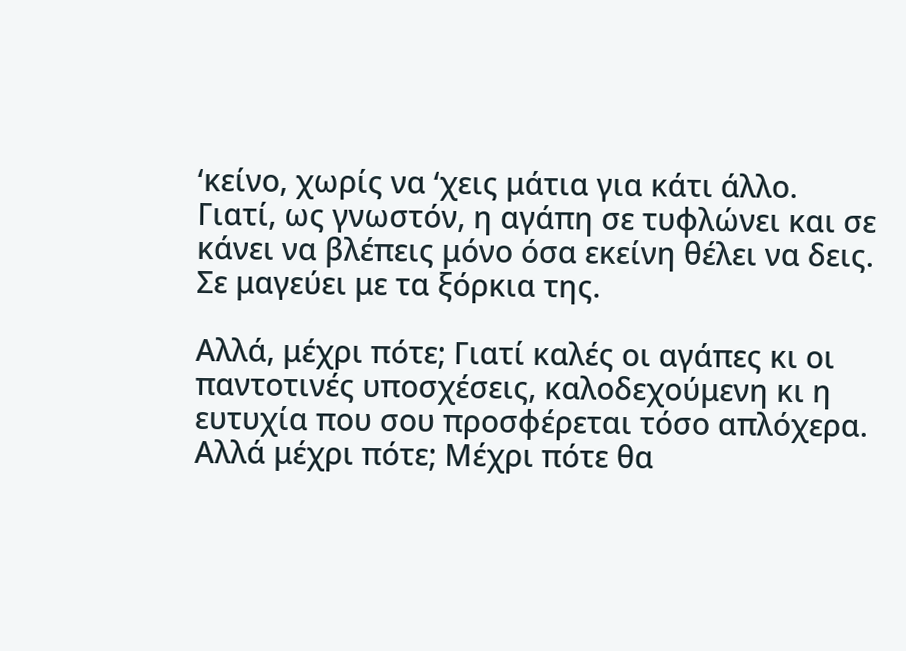‘κείνο, χωρίς να ‘χεις μάτια για κάτι άλλο. Γιατί, ως γνωστόν, η αγάπη σε τυφλώνει και σε κάνει να βλέπεις μόνο όσα εκείνη θέλει να δεις. Σε μαγεύει με τα ξόρκια της.

Αλλά, μέχρι πότε; Γιατί καλές οι αγάπες κι οι παντοτινές υποσχέσεις, καλοδεχούμενη κι η ευτυχία που σου προσφέρεται τόσο απλόχερα. Αλλά μέχρι πότε; Μέχρι πότε θα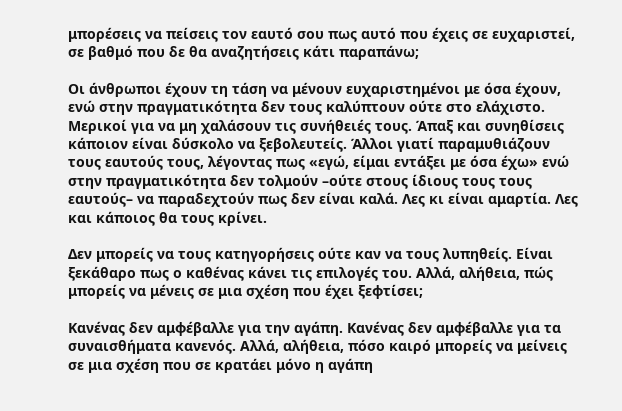μπορέσεις να πείσεις τον εαυτό σου πως αυτό που έχεις σε ευχαριστεί, σε βαθμό που δε θα αναζητήσεις κάτι παραπάνω;

Οι άνθρωποι έχουν τη τάση να μένουν ευχαριστημένοι με όσα έχουν, ενώ στην πραγματικότητα δεν τους καλύπτουν ούτε στο ελάχιστο. Μερικοί για να μη χαλάσουν τις συνήθειές τους. Άπαξ και συνηθίσεις κάποιον είναι δύσκολο να ξεβολευτείς. Άλλοι γιατί παραμυθιάζουν τους εαυτούς τους, λέγοντας πως «εγώ, είμαι εντάξει με όσα έχω» ενώ στην πραγματικότητα δεν τολμούν –ούτε στους ίδιους τους τους εαυτούς– να παραδεχτούν πως δεν είναι καλά. Λες κι είναι αμαρτία. Λες και κάποιος θα τους κρίνει.

Δεν μπορείς να τους κατηγορήσεις ούτε καν να τους λυπηθείς. Είναι ξεκάθαρο πως ο καθένας κάνει τις επιλογές του. Αλλά, αλήθεια, πώς μπορείς να μένεις σε μια σχέση που έχει ξεφτίσει;

Κανένας δεν αμφέβαλλε για την αγάπη. Κανένας δεν αμφέβαλλε για τα συναισθήματα κανενός. Αλλά, αλήθεια, πόσο καιρό μπορείς να μείνεις σε μια σχέση που σε κρατάει μόνο η αγάπη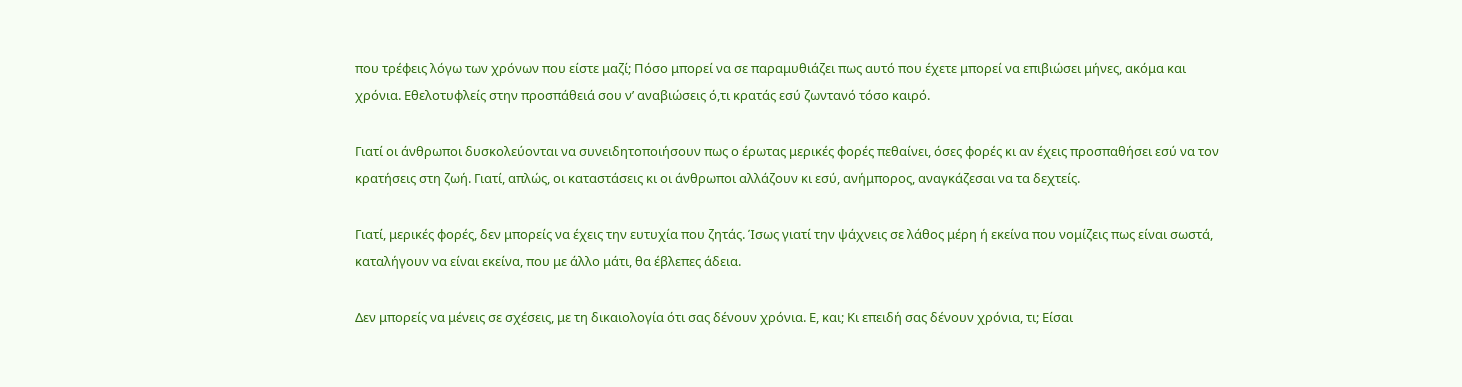που τρέφεις λόγω των χρόνων που είστε μαζί; Πόσο μπορεί να σε παραμυθιάζει πως αυτό που έχετε μπορεί να επιβιώσει μήνες, ακόμα και χρόνια. Εθελοτυφλείς στην προσπάθειά σου ν’ αναβιώσεις ό,τι κρατάς εσύ ζωντανό τόσο καιρό.

Γιατί οι άνθρωποι δυσκολεύονται να συνειδητοποιήσουν πως ο έρωτας μερικές φορές πεθαίνει, όσες φορές κι αν έχεις προσπαθήσει εσύ να τον κρατήσεις στη ζωή. Γιατί, απλώς, οι καταστάσεις κι οι άνθρωποι αλλάζουν κι εσύ, ανήμπορος, αναγκάζεσαι να τα δεχτείς.

Γιατί, μερικές φορές, δεν μπορείς να έχεις την ευτυχία που ζητάς. Ίσως γιατί την ψάχνεις σε λάθος μέρη ή εκείνα που νομίζεις πως είναι σωστά, καταλήγουν να είναι εκείνα, που με άλλο μάτι, θα έβλεπες άδεια.

Δεν μπορείς να μένεις σε σχέσεις, με τη δικαιολογία ότι σας δένουν χρόνια. Ε, και; Κι επειδή σας δένουν χρόνια, τι; Είσαι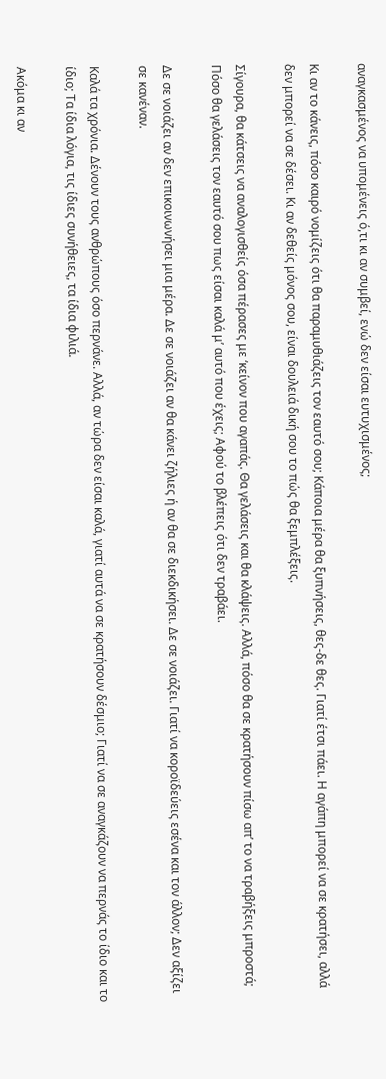αναγκασμένος να υπομένεις ό,τι κι αν συμβεί, ενώ δεν είσαι ευτυχισμένος;

Κι αν το κάνεις, πόσο καιρό νομίζεις ότι θα παραμυθιάζεις τον εαυτό σου; Κάποια μέρα θα ξυπνήσεις, θες-δε θες. Γιατί έτσι πάει. Η αγάπη μπορεί να σε κρατήσει, αλλά δεν μπορεί να σε δέσει. Κι αν δεθείς μόνος σου, είναι δουλειά δική σου το πώς θα ξεμπλέξεις.

Σίγουρα, θα κάτσεις να αναλογισθείς όσα πέρασες με ‘κείνον που αγαπάς. Θα γελάσεις και θα κλάψεις. Αλλά, πόσο θα σε κρατήσουν πίσω απ’ το να τραβήξεις μπροστά; Πόσο θα γελάσεις τον εαυτό σου πως είσαι καλά μ’ αυτό που έχεις; Αφού το βλέπεις ότι δεν τραβάει.

Δε σε νοιάζει αν δεν επικοινωνήσει μια μέρα. Δε σε νοιάζει αν θα κάνει ζήλιες ή αν θα σε διεκδικήσει. Δε σε νοιάζει. Γιατί να κοροϊδεύεις εσένα και τον άλλον; Δεν αξίζει σε κανέναν.

Καλά τα χρόνια. Δένουν τους ανθρώπους όσο περνάνε. Αλλά, αν τώρα δεν είσαι καλά, γιατί αυτά να σε κρατήσουν δέσμιο; Γιατί να σε αναγκάζουν να περνάς το ίδιο και το ίδιο; Τα ίδια λόγια, τις ίδιες συνήθειες, τα ίδια φιλιά.

Ακόμα κι αν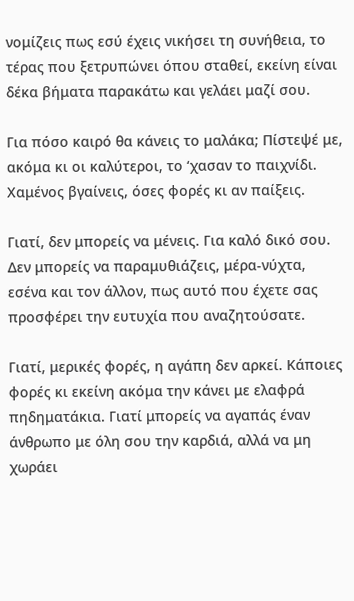νομίζεις πως εσύ έχεις νικήσει τη συνήθεια, το τέρας που ξετρυπώνει όπου σταθεί, εκείνη είναι δέκα βήματα παρακάτω και γελάει μαζί σου.

Για πόσο καιρό θα κάνεις το μαλάκα; Πίστεψέ με, ακόμα κι οι καλύτεροι, το ‘χασαν το παιχνίδι. Χαμένος βγαίνεις, όσες φορές κι αν παίξεις.

Γιατί, δεν μπορείς να μένεις. Για καλό δικό σου. Δεν μπορείς να παραμυθιάζεις, μέρα-νύχτα, εσένα και τον άλλον, πως αυτό που έχετε σας προσφέρει την ευτυχία που αναζητούσατε.

Γιατί, μερικές φορές, η αγάπη δεν αρκεί. Κάποιες φορές κι εκείνη ακόμα την κάνει με ελαφρά πηδηματάκια. Γιατί μπορείς να αγαπάς έναν άνθρωπο με όλη σου την καρδιά, αλλά να μη χωράει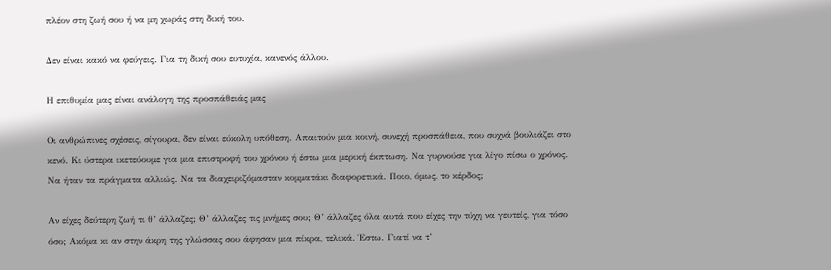πλέον στη ζωή σου ή να μη χωράς στη δική του.

Δεν είναι κακό να φεύγεις. Για τη δική σου ευτυχία, κανενός άλλου.

Η επιθυμία μας είναι ανάλογη της προσπάθειάς μας

Οι ανθρώπινες σχέσεις, σίγουρα, δεν είναι εύκολη υπόθεση. Απαιτούν μια κοινή, συνεχή προσπάθεια, που συχνά βουλιάζει στο κενό. Κι ύστερα ικετεύουμε για μια επιστροφή του χρόνου ή έστω μια μερική έκπτωση. Να γυρνούσε για λίγο πίσω ο χρόνος. Να ήταν τα πράγματα αλλιώς. Να τα διαχειριζόμασταν κομματάκι διαφορετικά. Ποιο, όμως, το κέρδος;

Αν είχες δεύτερη ζωή τι θ’ άλλαζες; Θ’ άλλαζες τις μνήμες σου; Θ’ άλλαζες όλα αυτά που είχες την τύχη να γευτείς, για τόσο όσο; Ακόμα κι αν στην άκρη της γλώσσας σου άφησαν μια πίκρα, τελικά. Έστω. Γιατί να τ’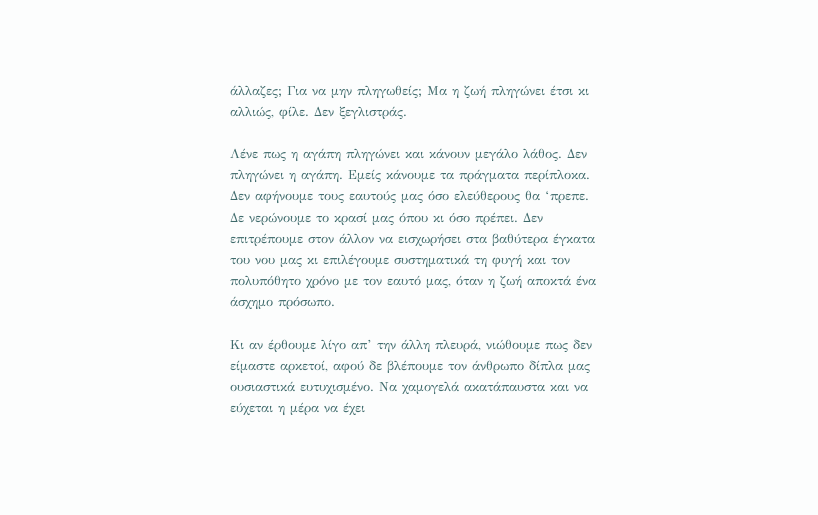άλλαζες; Για να μην πληγωθείς; Μα η ζωή πληγώνει έτσι κι αλλιώς, φίλε. Δεν ξεγλιστράς.

Λένε πως η αγάπη πληγώνει και κάνουν μεγάλο λάθος. Δεν πληγώνει η αγάπη. Εμείς κάνουμε τα πράγματα περίπλοκα. Δεν αφήνουμε τους εαυτούς μας όσο ελεύθερους θα ‘πρεπε. Δε νερώνουμε το κρασί μας όπου κι όσο πρέπει. Δεν επιτρέπουμε στον άλλον να εισχωρήσει στα βαθύτερα έγκατα του νου μας κι επιλέγουμε συστηματικά τη φυγή και τον πολυπόθητο χρόνο με τον εαυτό μας, όταν η ζωή αποκτά ένα άσχημο πρόσωπο.

Κι αν έρθουμε λίγο απ’ την άλλη πλευρά, νιώθουμε πως δεν είμαστε αρκετοί, αφού δε βλέπουμε τον άνθρωπο δίπλα μας ουσιαστικά ευτυχισμένο. Να χαμογελά ακατάπαυστα και να εύχεται η μέρα να έχει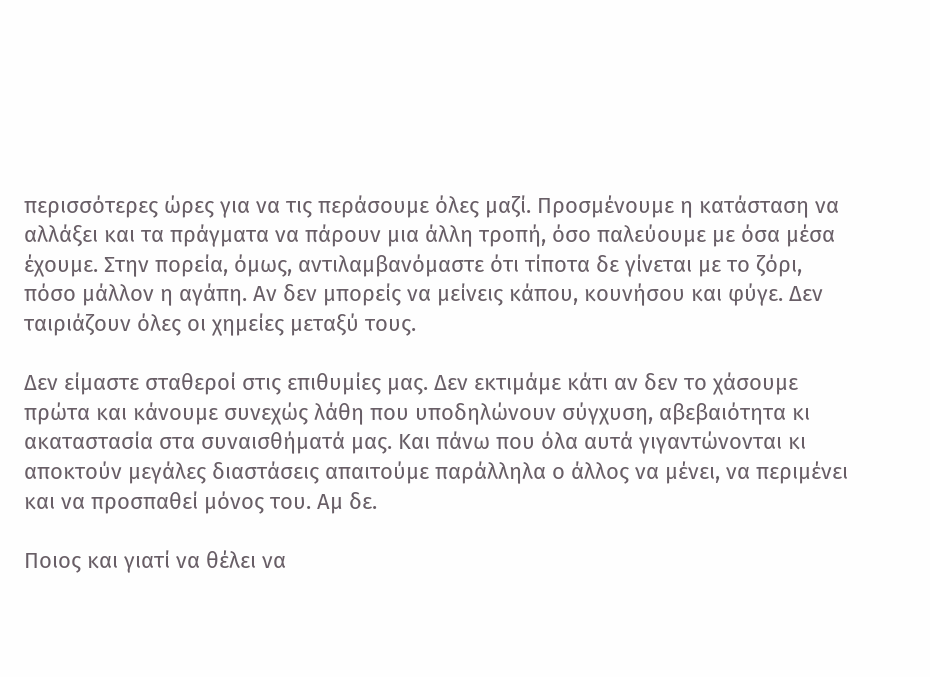περισσότερες ώρες για να τις περάσουμε όλες μαζί. Προσμένουμε η κατάσταση να αλλάξει και τα πράγματα να πάρουν μια άλλη τροπή, όσο παλεύουμε με όσα μέσα έχουμε. Στην πορεία, όμως, αντιλαμβανόμαστε ότι τίποτα δε γίνεται με το ζόρι, πόσο μάλλον η αγάπη. Αν δεν μπορείς να μείνεις κάπου, κουνήσου και φύγε. Δεν ταιριάζουν όλες οι χημείες μεταξύ τους.

Δεν είμαστε σταθεροί στις επιθυμίες μας. Δεν εκτιμάμε κάτι αν δεν το χάσουμε πρώτα και κάνουμε συνεχώς λάθη που υποδηλώνουν σύγχυση, αβεβαιότητα κι ακαταστασία στα συναισθήματά μας. Και πάνω που όλα αυτά γιγαντώνονται κι αποκτούν μεγάλες διαστάσεις απαιτούμε παράλληλα ο άλλος να μένει, να περιμένει και να προσπαθεί μόνος του. Αμ δε.

Ποιος και γιατί να θέλει να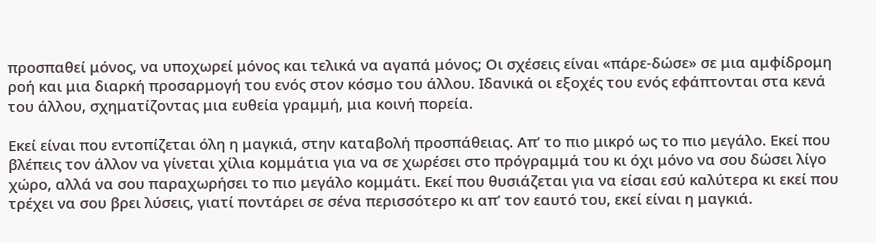προσπαθεί μόνος, να υποχωρεί μόνος και τελικά να αγαπά μόνος; Οι σχέσεις είναι «πάρε-δώσε» σε μια αμφίδρομη ροή και μια διαρκή προσαρμογή του ενός στον κόσμο του άλλου. Ιδανικά οι εξοχές του ενός εφάπτονται στα κενά του άλλου, σχηματίζοντας μια ευθεία γραμμή, μια κοινή πορεία.

Εκεί είναι που εντοπίζεται όλη η μαγκιά, στην καταβολή προσπάθειας. Απ’ το πιο μικρό ως το πιο μεγάλο. Εκεί που βλέπεις τον άλλον να γίνεται χίλια κομμάτια για να σε χωρέσει στο πρόγραμμά του κι όχι μόνο να σου δώσει λίγο χώρο, αλλά να σου παραχωρήσει το πιο μεγάλο κομμάτι. Εκεί που θυσιάζεται για να είσαι εσύ καλύτερα κι εκεί που τρέχει να σου βρει λύσεις, γιατί ποντάρει σε σένα περισσότερο κι απ’ τον εαυτό του, εκεί είναι η μαγκιά.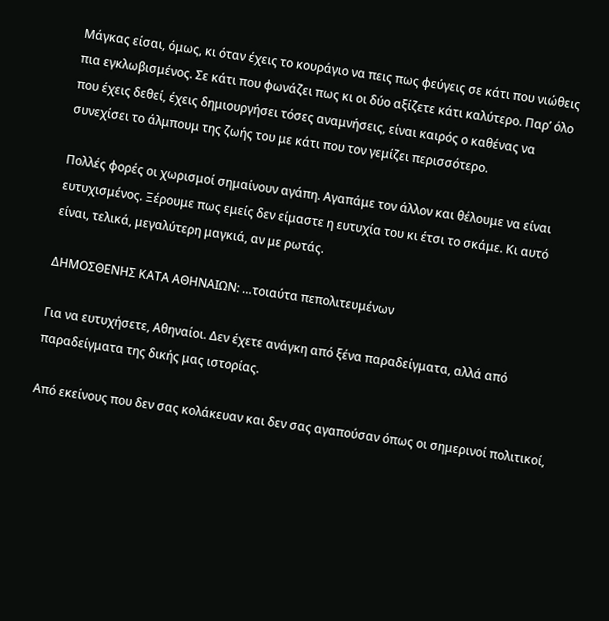Μάγκας είσαι, όμως, κι όταν έχεις το κουράγιο να πεις πως φεύγεις σε κάτι που νιώθεις πια εγκλωβισμένος. Σε κάτι που φωνάζει πως κι οι δύο αξίζετε κάτι καλύτερο. Παρ’ όλο που έχεις δεθεί, έχεις δημιουργήσει τόσες αναμνήσεις, είναι καιρός ο καθένας να συνεχίσει το άλμπουμ της ζωής του με κάτι που τον γεμίζει περισσότερο.

Πολλές φορές οι χωρισμοί σημαίνουν αγάπη. Αγαπάμε τον άλλον και θέλουμε να είναι ευτυχισμένος. Ξέρουμε πως εμείς δεν είμαστε η ευτυχία του κι έτσι το σκάμε. Κι αυτό είναι, τελικά, μεγαλύτερη μαγκιά, αν με ρωτάς.

ΔΗΜΟΣΘΕΝΗΣ ΚΑΤΑ ΑΘΗΝΑΙΩΝ: …τοιαύτα πεπολιτευμένων

Για να ευτυχήσετε, Αθηναίοι. Δεν έχετε ανάγκη από ξένα παραδείγματα, αλλά από παραδείγματα της δικής μας ιστορίας.

Από εκείνους που δεν σας κολάκευαν και δεν σας αγαπούσαν όπως οι σημερινοί πολιτικοί,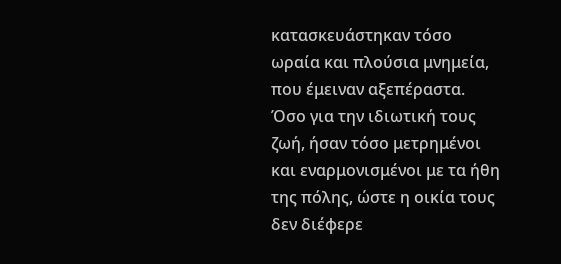κατασκευάστηκαν τόσο ωραία και πλούσια μνημεία, που έμειναν αξεπέραστα. Όσο για την ιδιωτική τους ζωή, ήσαν τόσο μετρημένοι και εναρμονισμένοι με τα ήθη της πόλης, ώστε η οικία τους δεν διέφερε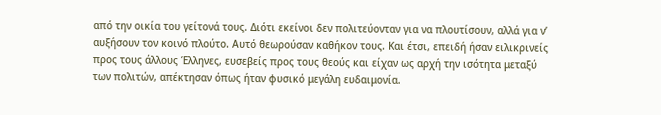από την οικία του γείτονά τους. Διότι εκείνοι δεν πολιτεύονταν για να πλουτίσουν, αλλά για ν’ αυξήσουν τον κοινό πλούτο. Αυτό θεωρούσαν καθήκον τους. Και έτσι, επειδή ήσαν ειλικρινείς προς τους άλλους Έλληνες, ευσεβείς προς τους θεούς και είχαν ως αρχή την ισότητα μεταξύ των πολιτών, απέκτησαν όπως ήταν φυσικό μεγάλη ευδαιμονία.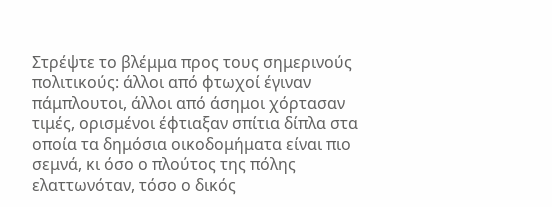Στρέψτε το βλέμμα προς τους σημερινούς πολιτικούς: άλλοι από φτωχοί έγιναν πάμπλουτοι, άλλοι από άσημοι χόρτασαν τιμές, ορισμένοι έφτιαξαν σπίτια δίπλα στα οποία τα δημόσια οικοδομήματα είναι πιο σεμνά, κι όσο ο πλούτος της πόλης ελαττωνόταν, τόσο ο δικός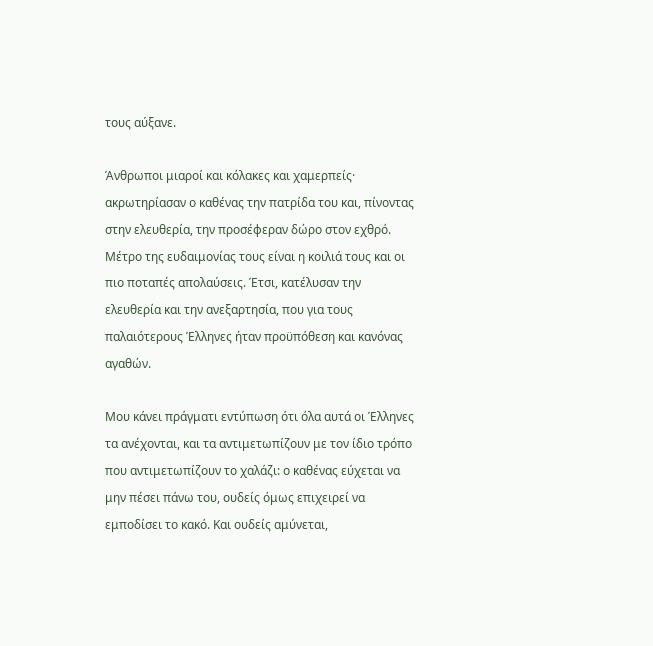τους αύξανε.

Άνθρωποι μιαροί και κόλακες και χαμερπείς· ακρωτηρίασαν ο καθένας την πατρίδα του και, πίνοντας στην ελευθερία, την προσέφεραν δώρο στον εχθρό. Μέτρο της ευδαιμονίας τους είναι η κοιλιά τους και οι πιο ποταπές απολαύσεις. Έτσι, κατέλυσαν την ελευθερία και την ανεξαρτησία, που για τους παλαιότερους Έλληνες ήταν προϋπόθεση και κανόνας αγαθών.

Μου κάνει πράγματι εντύπωση ότι όλα αυτά οι Έλληνες τα ανέχονται, και τα αντιμετωπίζουν με τον ίδιο τρόπο που αντιμετωπίζουν το χαλάζι: ο καθένας εύχεται να μην πέσει πάνω του, ουδείς όμως επιχειρεί να εμποδίσει το κακό. Και ουδείς αμύνεται,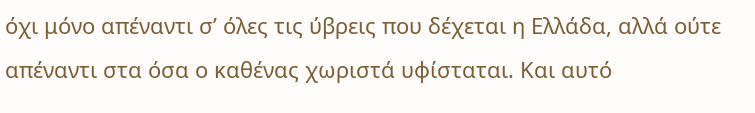όχι μόνο απέναντι σ’ όλες τις ύβρεις που δέχεται η Ελλάδα, αλλά ούτε απέναντι στα όσα ο καθένας χωριστά υφίσταται. Και αυτό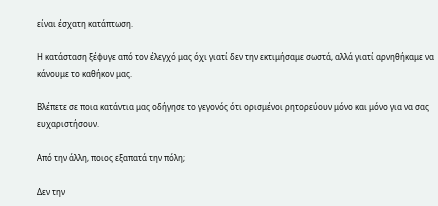είναι έσχατη κατάπτωση.

Η κατάσταση ξέφυγε από τον έλεγχό μας όχι γιατί δεν την εκτιμήσαμε σωστά, αλλά γιατί αρνηθήκαμε να κάνουμε το καθήκον μας.

Βλέπετε σε ποια κατάντια μας οδήγησε το γεγονός ότι ορισμένοι ρητορεύουν μόνο και μόνο για να σας ευχαριστήσουν.

Από την άλλη, ποιος εξαπατά την πόλη;

Δεν την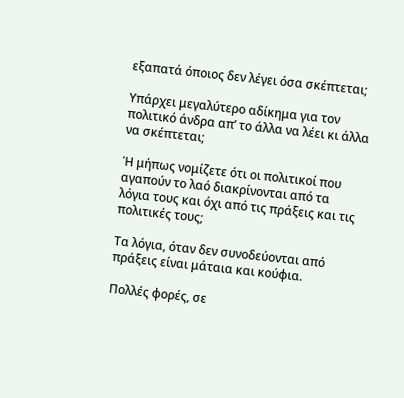εξαπατά όποιος δεν λέγει όσα σκέπτεται;

Υπάρχει μεγαλύτερο αδίκημα για τον πολιτικό άνδρα απ’ το άλλα να λέει κι άλλα να σκέπτεται;

Ή μήπως νομίζετε ότι οι πολιτικοί που αγαπούν το λαό διακρίνονται από τα λόγια τους και όχι από τις πράξεις και τις πολιτικές τους;

Τα λόγια, όταν δεν συνοδεύονται από πράξεις είναι μάταια και κούφια.

Πολλές φορές, σε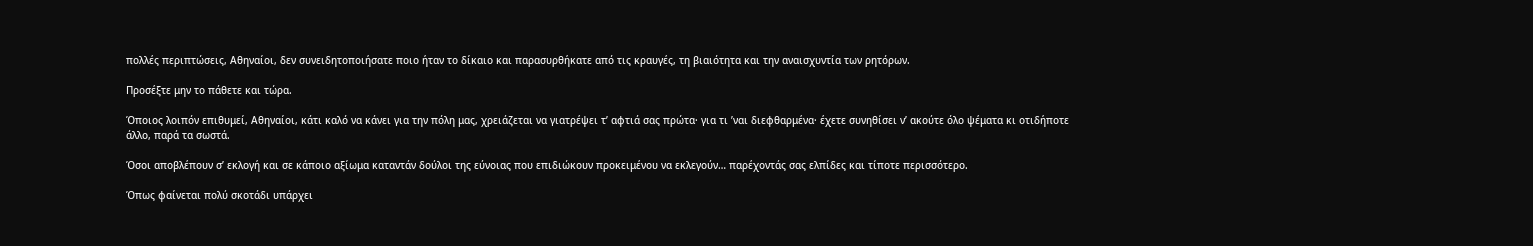πολλές περιπτώσεις, Αθηναίοι, δεν συνειδητοποιήσατε ποιο ήταν το δίκαιο και παρασυρθήκατε από τις κραυγές, τη βιαιότητα και την αναισχυντία των ρητόρων.

Προσέξτε μην το πάθετε και τώρα.

Όποιος λοιπόν επιθυμεί, Αθηναίοι, κάτι καλό να κάνει για την πόλη μας, χρειάζεται να γιατρέψει τ’ αφτιά σας πρώτα· για τι ’ναι διεφθαρμένα· έχετε συνηθίσει ν’ ακούτε όλο ψέματα κι οτιδήποτε άλλο, παρά τα σωστά.

Όσοι αποβλέπουν σ’ εκλογή και σε κάποιο αξίωμα καταντάν δούλοι της εύνοιας που επιδιώκουν προκειμένου να εκλεγούν… παρέχοντάς σας ελπίδες και τίποτε περισσότερο.

Όπως φαίνεται πολύ σκοτάδι υπάρχει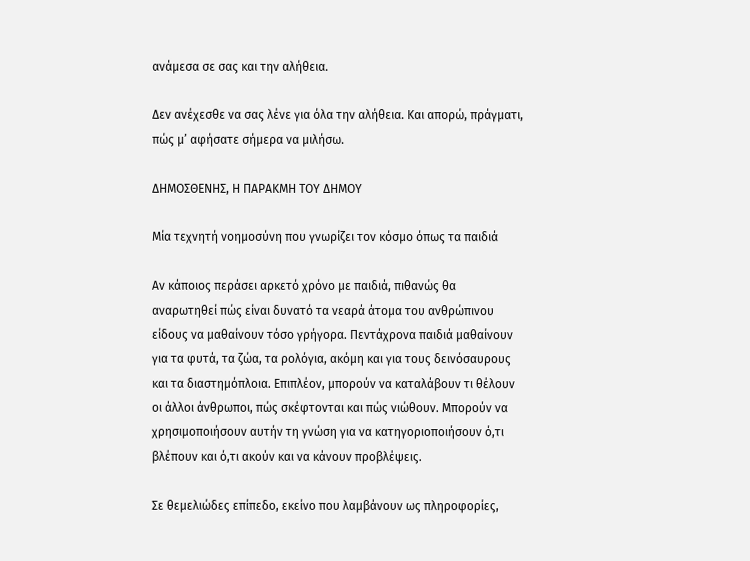ανάμεσα σε σας και την αλήθεια.

Δεν ανέχεσθε να σας λένε για όλα την αλήθεια. Και απορώ, πράγματι, πώς μ’ αφήσατε σήμερα να μιλήσω.

ΔΗΜΟΣΘΕΝΗΣ, Η ΠΑΡΑΚΜΗ ΤΟΥ ΔΗΜΟΥ

Μία τεχνητή νοημοσύνη που γνωρίζει τον κόσμο όπως τα παιδιά

Αν κάποιος περάσει αρκετό χρόνο με παιδιά, πιθανώς θα αναρωτηθεί πώς είναι δυνατό τα νεαρά άτομα του ανθρώπινου είδους να μαθαίνουν τόσο γρήγορα. Πεντάχρονα παιδιά μαθαίνουν για τα φυτά, τα ζώα, τα ρολόγια, ακόμη και για τους δεινόσαυρους και τα διαστημόπλοια. Επιπλέον, μπορούν να καταλάβουν τι θέλουν οι άλλοι άνθρωποι, πώς σκέφτονται και πώς νιώθουν. Μπορούν να χρησιμοποιήσουν αυτήν τη γνώση για να κατηγοριοποιήσουν ό,τι βλέπουν και ό,τι ακούν και να κάνουν προβλέψεις.

Σε θεμελιώδες επίπεδο, εκείνο που λαμβάνουν ως πληροφορίες,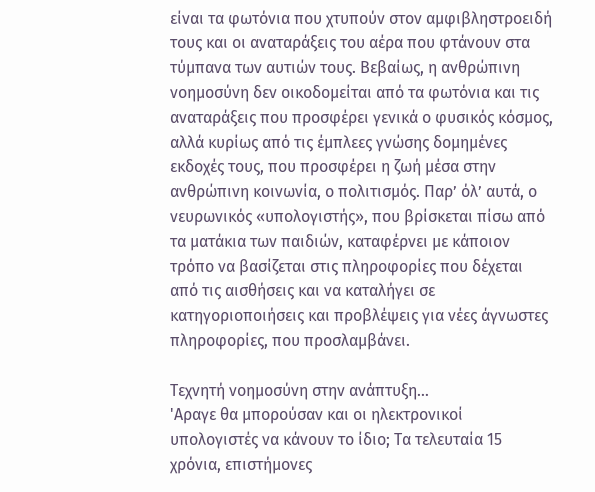είναι τα φωτόνια που χτυπούν στον αμφιβληστροειδή τους και οι αναταράξεις του αέρα που φτάνουν στα τύμπανα των αυτιών τους. Βεβαίως, η ανθρώπινη νοημοσύνη δεν οικοδομείται από τα φωτόνια και τις αναταράξεις που προσφέρει γενικά ο φυσικός κόσμος, αλλά κυρίως από τις έμπλεες γνώσης δομημένες εκδοχές τους, που προσφέρει η ζωή μέσα στην ανθρώπινη κοινωνία, ο πολιτισμός. Παρ’ όλ’ αυτά, ο νευρωνικός «υπολογιστής», που βρίσκεται πίσω από τα ματάκια των παιδιών, καταφέρνει με κάποιον τρόπο να βασίζεται στις πληροφορίες που δέχεται από τις αισθήσεις και να καταλήγει σε κατηγοριοποιήσεις και προβλέψεις για νέες άγνωστες πληροφορίες, που προσλαμβάνει.

Τεχνητή νοημοσύνη στην ανάπτυξη…
'Αραγε θα μπορούσαν και οι ηλεκτρονικοί υπολογιστές να κάνουν το ίδιο; Τα τελευταία 15 χρόνια, επιστήμονες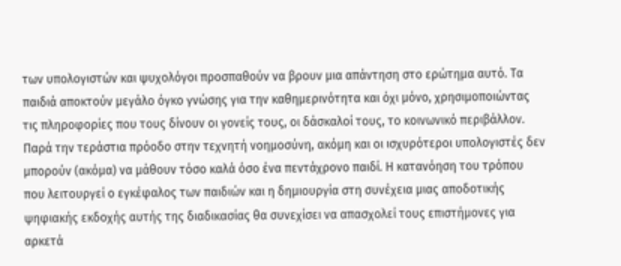των υπολογιστών και ψυχολόγοι προσπαθούν να βρουν μια απάντηση στο ερώτημα αυτό. Τα παιδιά αποκτούν μεγάλο όγκο γνώσης για την καθημερινότητα και όχι μόνο, χρησιμοποιώντας τις πληροφορίες που τους δίνουν οι γονείς τους, οι δάσκαλοί τους, το κοινωνικό περιβάλλον. Παρά την τεράστια πρόοδο στην τεχνητή νοημοσύνη, ακόμη και οι ισχυρότεροι υπολογιστές δεν μπορούν (ακόμα) να μάθουν τόσο καλά όσο ένα πεντάχρονο παιδί. Η κατανόηση του τρόπου που λειτουργεί ο εγκέφαλος των παιδιών και η δημιουργία στη συνέχεια μιας αποδοτικής ψηφιακής εκδοχής αυτής της διαδικασίας θα συνεχίσει να απασχολεί τους επιστήμονες για αρκετά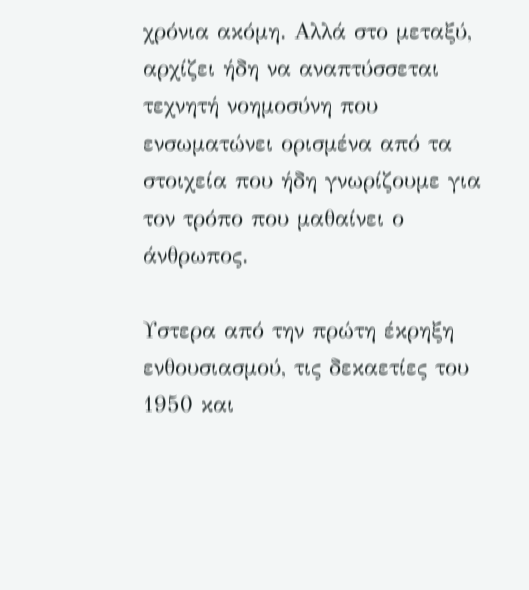χρόνια ακόμη. Αλλά στο μεταξύ, αρχίζει ήδη να αναπτύσσεται τεχνητή νοημοσύνη που ενσωματώνει ορισμένα από τα στοιχεία που ήδη γνωρίζουμε για τον τρόπο που μαθαίνει ο άνθρωπος.

Υστερα από την πρώτη έκρηξη ενθουσιασμού, τις δεκαετίες του 1950 και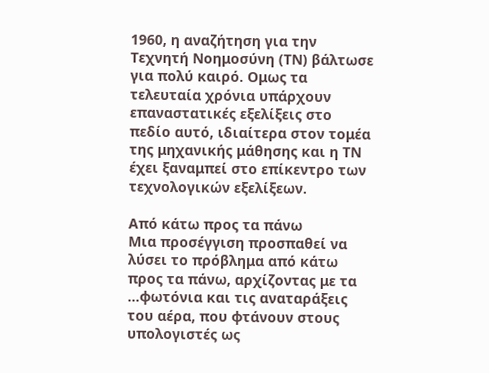1960, η αναζήτηση για την Τεχνητή Νοημοσύνη (ΤΝ) βάλτωσε για πολύ καιρό. Ομως τα τελευταία χρόνια υπάρχουν επαναστατικές εξελίξεις στο πεδίο αυτό, ιδιαίτερα στον τομέα της μηχανικής μάθησης και η ΤΝ έχει ξαναμπεί στο επίκεντρο των τεχνολογικών εξελίξεων.

Από κάτω προς τα πάνω
Μια προσέγγιση προσπαθεί να λύσει το πρόβλημα από κάτω προς τα πάνω, αρχίζοντας με τα …φωτόνια και τις αναταράξεις του αέρα, που φτάνουν στους υπολογιστές ως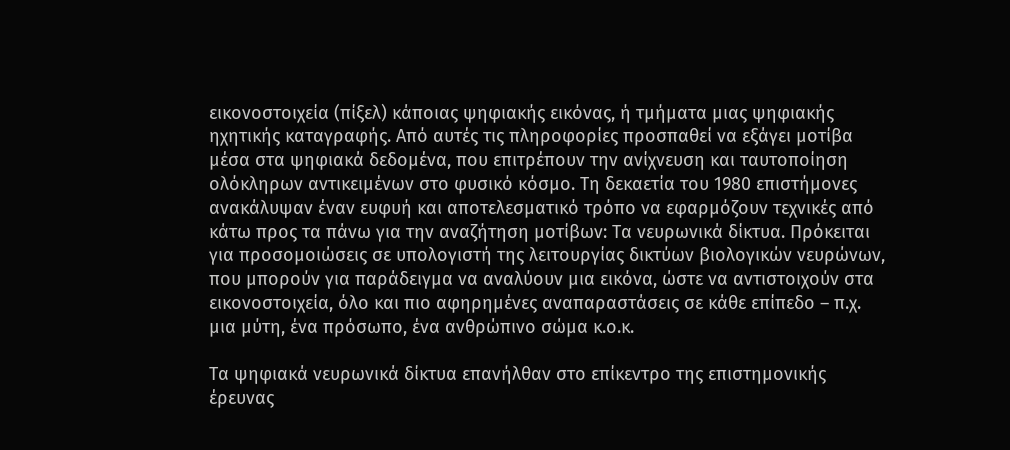εικονοστοιχεία (πίξελ) κάποιας ψηφιακής εικόνας, ή τμήματα μιας ψηφιακής ηχητικής καταγραφής. Από αυτές τις πληροφορίες προσπαθεί να εξάγει μοτίβα μέσα στα ψηφιακά δεδομένα, που επιτρέπουν την ανίχνευση και ταυτοποίηση ολόκληρων αντικειμένων στο φυσικό κόσμο. Τη δεκαετία του 1980 επιστήμονες ανακάλυψαν έναν ευφυή και αποτελεσματικό τρόπο να εφαρμόζουν τεχνικές από κάτω προς τα πάνω για την αναζήτηση μοτίβων: Τα νευρωνικά δίκτυα. Πρόκειται για προσομοιώσεις σε υπολογιστή της λειτουργίας δικτύων βιολογικών νευρώνων, που μπορούν για παράδειγμα να αναλύουν μια εικόνα, ώστε να αντιστοιχούν στα εικονοστοιχεία, όλο και πιο αφηρημένες αναπαραστάσεις σε κάθε επίπεδο – π.χ. μια μύτη, ένα πρόσωπο, ένα ανθρώπινο σώμα κ.ο.κ.

Τα ψηφιακά νευρωνικά δίκτυα επανήλθαν στο επίκεντρο της επιστημονικής έρευνας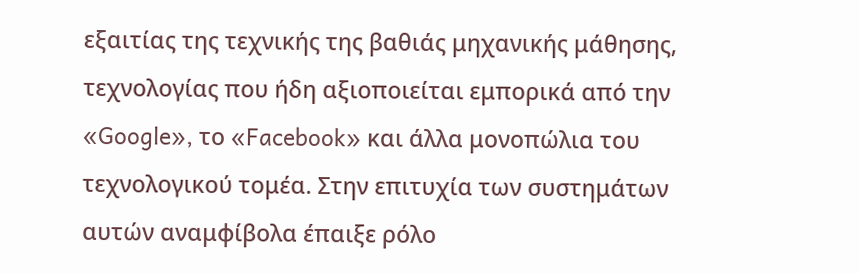εξαιτίας της τεχνικής της βαθιάς μηχανικής μάθησης, τεχνολογίας που ήδη αξιοποιείται εμπορικά από την «Google», το «Facebook» και άλλα μονοπώλια του τεχνολογικού τομέα. Στην επιτυχία των συστημάτων αυτών αναμφίβολα έπαιξε ρόλο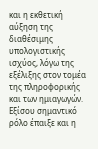και η εκθετική αύξηση της διαθέσιμης υπολογιστικής ισχύος, λόγω της εξέλιξης στον τομέα της πληροφορικής και των ημιαγωγών. Εξίσου σημαντικό ρόλο έπαιξε και η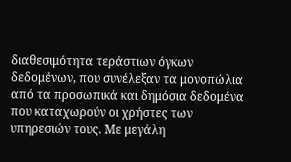διαθεσιμότητα τεράστιων όγκων δεδομένων, που συνέλεξαν τα μονοπώλια από τα προσωπικά και δημόσια δεδομένα που καταχωρούν οι χρήστες των υπηρεσιών τους. Με μεγάλη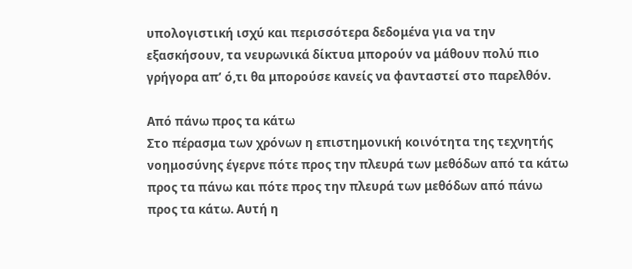υπολογιστική ισχύ και περισσότερα δεδομένα για να την εξασκήσουν, τα νευρωνικά δίκτυα μπορούν να μάθουν πολύ πιο γρήγορα απ’ ό,τι θα μπορούσε κανείς να φανταστεί στο παρελθόν.

Από πάνω προς τα κάτω
Στο πέρασμα των χρόνων η επιστημονική κοινότητα της τεχνητής νοημοσύνης έγερνε πότε προς την πλευρά των μεθόδων από τα κάτω προς τα πάνω και πότε προς την πλευρά των μεθόδων από πάνω προς τα κάτω. Αυτή η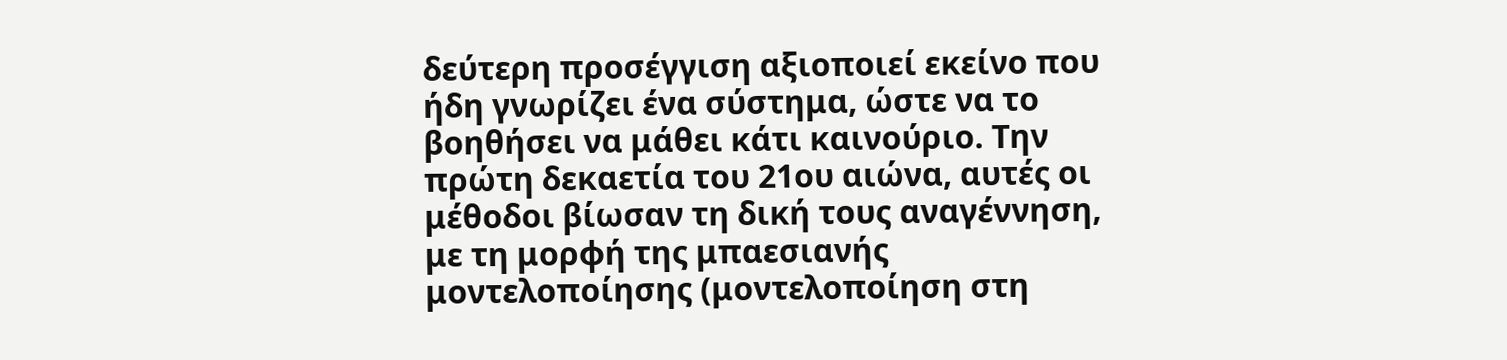δεύτερη προσέγγιση αξιοποιεί εκείνο που ήδη γνωρίζει ένα σύστημα, ώστε να το βοηθήσει να μάθει κάτι καινούριο. Την πρώτη δεκαετία του 21ου αιώνα, αυτές οι μέθοδοι βίωσαν τη δική τους αναγέννηση, με τη μορφή της μπαεσιανής μοντελοποίησης (μοντελοποίηση στη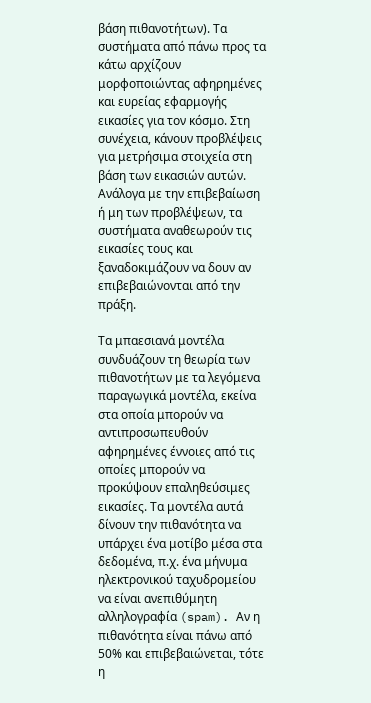βάση πιθανοτήτων). Τα συστήματα από πάνω προς τα κάτω αρχίζουν μορφοποιώντας αφηρημένες και ευρείας εφαρμογής εικασίες για τον κόσμο. Στη συνέχεια, κάνουν προβλέψεις για μετρήσιμα στοιχεία στη βάση των εικασιών αυτών. Ανάλογα με την επιβεβαίωση ή μη των προβλέψεων, τα συστήματα αναθεωρούν τις εικασίες τους και ξαναδοκιμάζουν να δουν αν επιβεβαιώνονται από την πράξη.

Τα μπαεσιανά μοντέλα συνδυάζουν τη θεωρία των πιθανοτήτων με τα λεγόμενα παραγωγικά μοντέλα, εκείνα στα οποία μπορούν να αντιπροσωπευθούν αφηρημένες έννοιες από τις οποίες μπορούν να προκύψουν επαληθεύσιμες εικασίες. Τα μοντέλα αυτά δίνουν την πιθανότητα να υπάρχει ένα μοτίβο μέσα στα δεδομένα, π.χ. ένα μήνυμα ηλεκτρονικού ταχυδρομείου να είναι ανεπιθύμητη αλληλογραφία (spam). Αν η πιθανότητα είναι πάνω από 50% και επιβεβαιώνεται, τότε η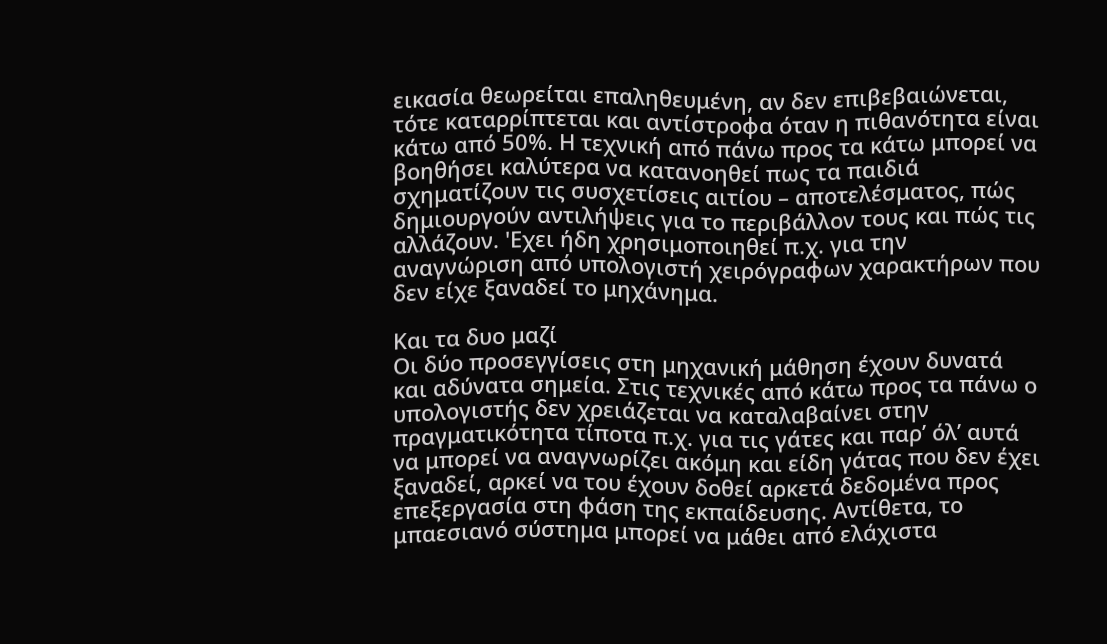εικασία θεωρείται επαληθευμένη, αν δεν επιβεβαιώνεται, τότε καταρρίπτεται και αντίστροφα όταν η πιθανότητα είναι κάτω από 50%. Η τεχνική από πάνω προς τα κάτω μπορεί να βοηθήσει καλύτερα να κατανοηθεί πως τα παιδιά σχηματίζουν τις συσχετίσεις αιτίου – αποτελέσματος, πώς δημιουργούν αντιλήψεις για το περιβάλλον τους και πώς τις αλλάζουν. 'Εχει ήδη χρησιμοποιηθεί π.χ. για την αναγνώριση από υπολογιστή χειρόγραφων χαρακτήρων που δεν είχε ξαναδεί το μηχάνημα.

Και τα δυο μαζί
Οι δύο προσεγγίσεις στη μηχανική μάθηση έχουν δυνατά και αδύνατα σημεία. Στις τεχνικές από κάτω προς τα πάνω ο υπολογιστής δεν χρειάζεται να καταλαβαίνει στην πραγματικότητα τίποτα π.χ. για τις γάτες και παρ’ όλ’ αυτά να μπορεί να αναγνωρίζει ακόμη και είδη γάτας που δεν έχει ξαναδεί, αρκεί να του έχουν δοθεί αρκετά δεδομένα προς επεξεργασία στη φάση της εκπαίδευσης. Αντίθετα, το μπαεσιανό σύστημα μπορεί να μάθει από ελάχιστα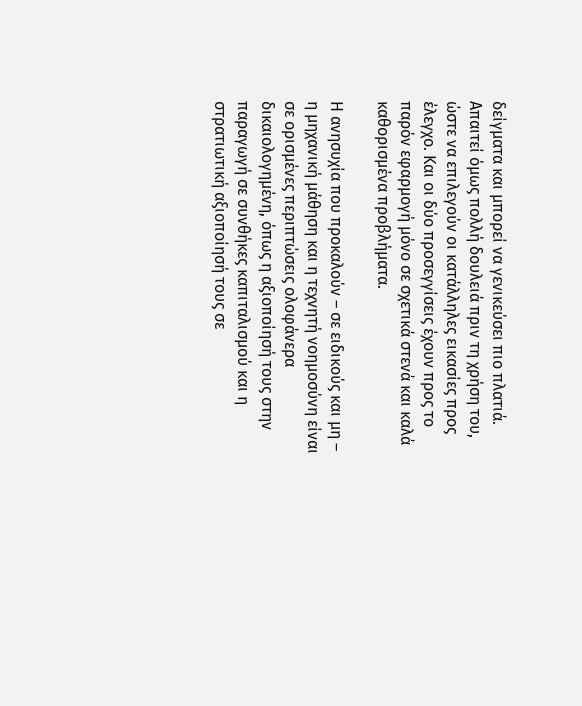δείγματα και μπορεί να γενικεύσει πιο πλατιά. Απαιτεί όμως πολλή δουλειά πριν τη χρήση του, ώστε να επιλεγούν οι κατάλληλες εικασίες προς έλεγχο. Και οι δύο προσεγγίσεις έχουν προς το παρόν εφαρμογή μόνο σε σχετικά στενά και καλά καθορισμένα προβλήματα.

Η ανησυχία που προκαλούν – σε ειδικούς και μη – η μηχανική μάθηση και η τεχνητή νοημοσύνη είναι σε ορισμένες περιπτώσεις ολοφάνερα δικαιολογημένη, όπως η αξιοποίησή τους στην παραγωγή σε συνθήκες καπιταλισμού και η στρατιωτική αξιοποίησή τους σε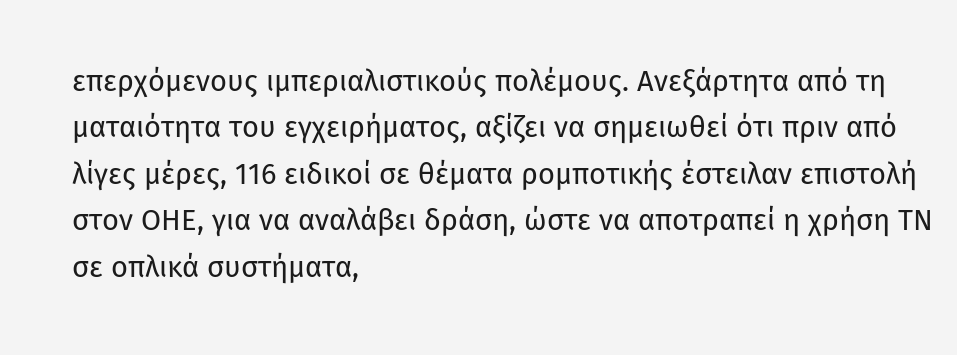επερχόμενους ιμπεριαλιστικούς πολέμους. Ανεξάρτητα από τη ματαιότητα του εγχειρήματος, αξίζει να σημειωθεί ότι πριν από λίγες μέρες, 116 ειδικοί σε θέματα ρομποτικής έστειλαν επιστολή στον ΟΗΕ, για να αναλάβει δράση, ώστε να αποτραπεί η χρήση ΤΝ σε οπλικά συστήματα,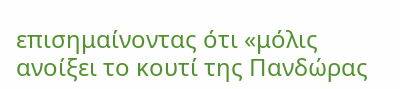επισημαίνοντας ότι «μόλις ανοίξει το κουτί της Πανδώρας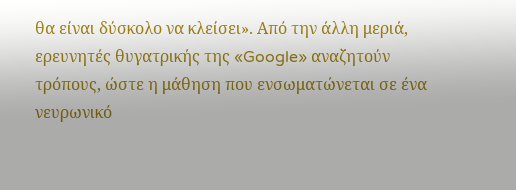θα είναι δύσκολο να κλείσει». Από την άλλη μεριά, ερευνητές θυγατρικής της «Google» αναζητούν τρόπους, ώστε η μάθηση που ενσωματώνεται σε ένα νευρωνικό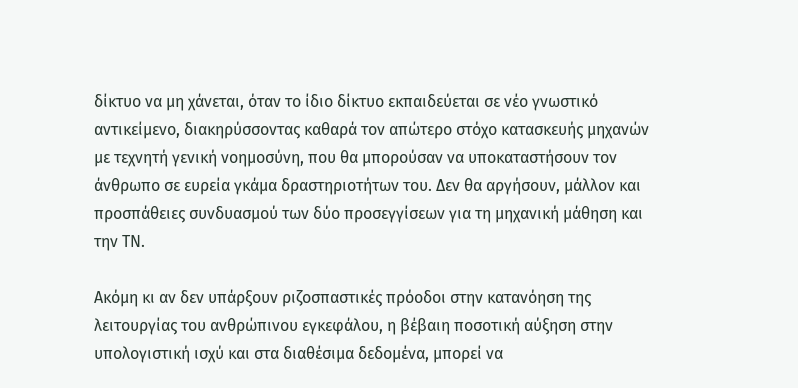δίκτυο να μη χάνεται, όταν το ίδιο δίκτυο εκπαιδεύεται σε νέο γνωστικό αντικείμενο, διακηρύσσοντας καθαρά τον απώτερο στόχο κατασκευής μηχανών με τεχνητή γενική νοημοσύνη, που θα μπορούσαν να υποκαταστήσουν τον άνθρωπο σε ευρεία γκάμα δραστηριοτήτων του. Δεν θα αργήσουν, μάλλον και προσπάθειες συνδυασμού των δύο προσεγγίσεων για τη μηχανική μάθηση και την ΤΝ.

Ακόμη κι αν δεν υπάρξουν ριζοσπαστικές πρόοδοι στην κατανόηση της λειτουργίας του ανθρώπινου εγκεφάλου, η βέβαιη ποσοτική αύξηση στην υπολογιστική ισχύ και στα διαθέσιμα δεδομένα, μπορεί να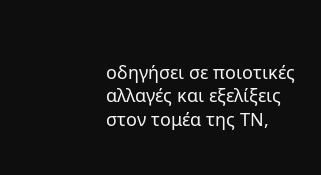οδηγήσει σε ποιοτικές αλλαγές και εξελίξεις στον τομέα της ΤΝ,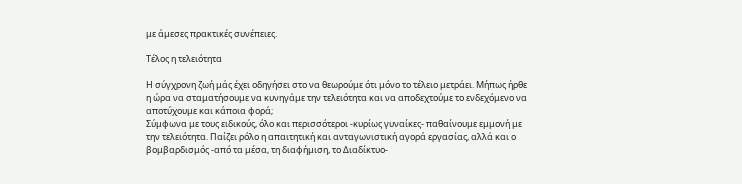με άμεσες πρακτικές συνέπειες.

Τέλος η τελειότητα

Η σύγχρονη ζωή μάς έχει οδηγήσει στο να θεωρούμε ότι μόνο το τέλειο μετράει. Μήπως ήρθε η ώρα να σταματήσουμε να κυνηγάμε την τελειότητα και να αποδεχτούμε το ενδεχόμενο να αποτύχουμε και κάποια φορά;
Σύμφωνα με τους ειδικούς, όλο και περισσότεροι -κυρίως γυναίκες- παθαίνουμε εμμονή με την τελειότητα. Παίζει ρόλο η απαιτητική και ανταγωνιστική αγορά εργασίας, αλλά και ο βομβαρδισμός -από τα μέσα, τη διαφήμιση, το Διαδίκτυο-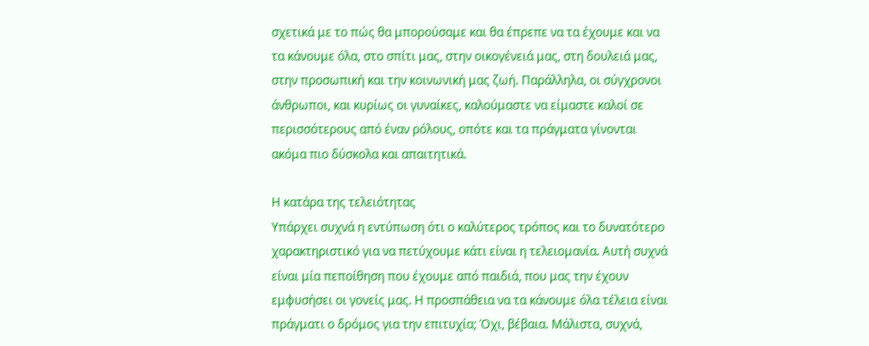σχετικά με το πώς θα μπορούσαμε και θα έπρεπε να τα έχουμε και να τα κάνουμε όλα, στο σπίτι μας, στην οικογένειά μας, στη δουλειά μας, στην προσωπική και την κοινωνική μας ζωή. Παράλληλα, οι σύγχρονοι άνθρωποι, και κυρίως οι γυναίκες, καλούμαστε να είμαστε καλοί σε περισσότερους από έναν ρόλους, οπότε και τα πράγματα γίνονται ακόμα πιο δύσκολα και απαιτητικά.

Η κατάρα της τελειότητας
Υπάρχει συχνά η εντύπωση ότι ο καλύτερος τρόπος και το δυνατότερο χαρακτηριστικό για να πετύχουμε κάτι είναι η τελειομανία. Αυτή συχνά είναι μία πεποίθηση που έχουμε από παιδιά, που μας την έχουν εμφυσήσει οι γονείς μας. Η προσπάθεια να τα κάνουμε όλα τέλεια είναι πράγματι ο δρόμος για την επιτυχία; Όχι, βέβαια. Μάλιστα, συχνά,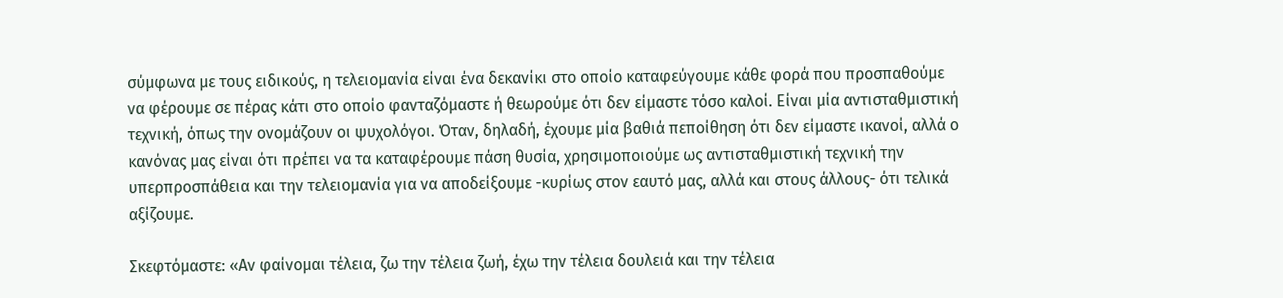σύμφωνα με τους ειδικούς, η τελειομανία είναι ένα δεκανίκι στο οποίο καταφεύγουμε κάθε φορά που προσπαθούμε να φέρουμε σε πέρας κάτι στο οποίο φανταζόμαστε ή θεωρούμε ότι δεν είμαστε τόσο καλοί. Είναι μία αντισταθμιστική τεχνική, όπως την ονομάζουν οι ψυχολόγοι. Όταν, δηλαδή, έχουμε μία βαθιά πεποίθηση ότι δεν είμαστε ικανοί, αλλά ο κανόνας μας είναι ότι πρέπει να τα καταφέρουμε πάση θυσία, χρησιμοποιούμε ως αντισταθμιστική τεχνική την υπερπροσπάθεια και την τελειομανία για να αποδείξουμε -κυρίως στον εαυτό μας, αλλά και στους άλλους- ότι τελικά αξίζουμε.

Σκεφτόμαστε: «Αν φαίνομαι τέλεια, ζω την τέλεια ζωή, έχω την τέλεια δουλειά και την τέλεια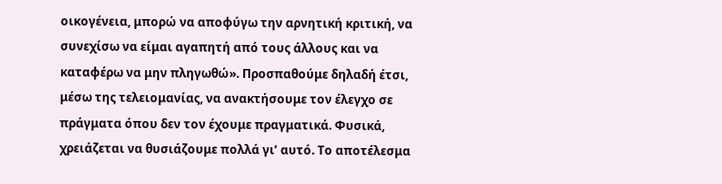οικογένεια, μπορώ να αποφύγω την αρνητική κριτική, να συνεχίσω να είμαι αγαπητή από τους άλλους και να καταφέρω να μην πληγωθώ». Προσπαθούμε δηλαδή έτσι, μέσω της τελειομανίας, να ανακτήσουμε τον έλεγχο σε πράγματα όπου δεν τον έχουμε πραγματικά. Φυσικά, χρειάζεται να θυσιάζουμε πολλά γι’ αυτό. Το αποτέλεσμα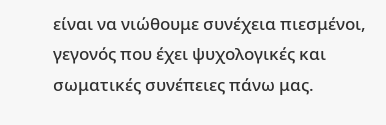είναι να νιώθουμε συνέχεια πιεσμένοι, γεγονός που έχει ψυχολογικές και σωματικές συνέπειες πάνω μας.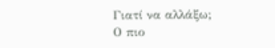Γιατί να αλλάξω;
Ο πιο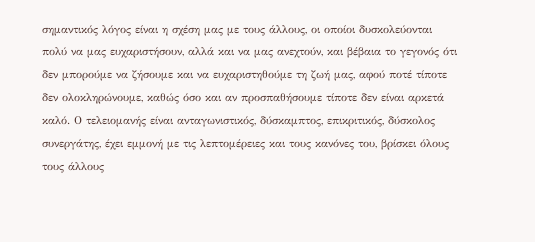σημαντικός λόγος είναι η σχέση μας με τους άλλους, οι οποίοι δυσκολεύονται πολύ να μας ευχαριστήσουν, αλλά και να μας ανεχτούν, και βέβαια το γεγονός ότι δεν μπορούμε να ζήσουμε και να ευχαριστηθούμε τη ζωή μας, αφού ποτέ τίποτε δεν ολοκληρώνουμε, καθώς όσο και αν προσπαθήσουμε τίποτε δεν είναι αρκετά καλό. Ο τελειομανής είναι ανταγωνιστικός, δύσκαμπτος, επικριτικός, δύσκολος συνεργάτης, έχει εμμονή με τις λεπτομέρειες και τους κανόνες του, βρίσκει όλους τους άλλους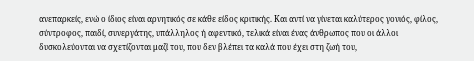ανεπαρκείς, ενώ ο ίδιος είναι αρνητικός σε κάθε είδος κριτικής. Και αντί να γίνεται καλύτερος γονιός, φίλος, σύντροφος, παιδί, συνεργάτης, υπάλληλος ή αφεντικό, τελικά είναι ένας άνθρωπος που οι άλλοι δυσκολεύονται να σχετίζονται μαζί του, που δεν βλέπει τα καλά που έχει στη ζωή του,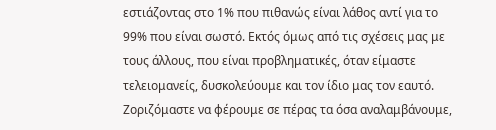εστιάζοντας στο 1% που πιθανώς είναι λάθος αντί για το 99% που είναι σωστό. Εκτός όμως από τις σχέσεις μας με τους άλλους, που είναι προβληματικές, όταν είμαστε τελειομανείς, δυσκολεύουμε και τον ίδιο μας τον εαυτό. Ζοριζόμαστε να φέρουμε σε πέρας τα όσα αναλαμβάνουμε,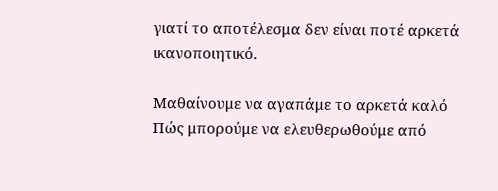γιατί το αποτέλεσμα δεν είναι ποτέ αρκετά ικανοποιητικό.

Μαθαίνουμε να αγαπάμε το αρκετά καλό
Πώς μπορούμε να ελευθερωθούμε από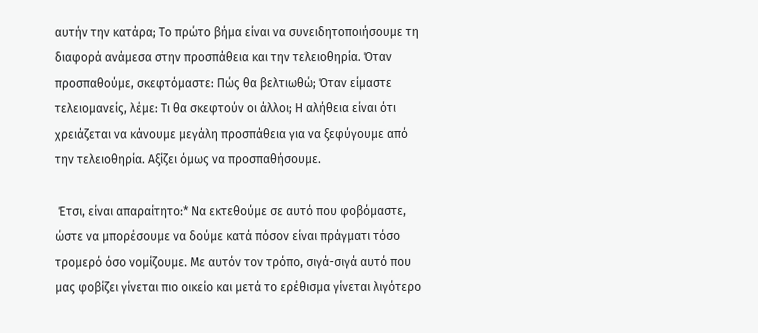αυτήν την κατάρα; Το πρώτο βήμα είναι να συνειδητοποιήσουμε τη διαφορά ανάμεσα στην προσπάθεια και την τελειοθηρία. Όταν προσπαθούμε, σκεφτόμαστε: Πώς θα βελτιωθώ; Όταν είμαστε τελειομανείς, λέμε: Τι θα σκεφτούν οι άλλοι; Η αλήθεια είναι ότι χρειάζεται να κάνουμε μεγάλη προσπάθεια για να ξεφύγουμε από την τελειοθηρία. Αξίζει όμως να προσπαθήσουμε.

 Έτσι, είναι απαραίτητο:* Να εκτεθούμε σε αυτό που φοβόμαστε, ώστε να μπορέσουμε να δούμε κατά πόσον είναι πράγματι τόσο τρομερό όσο νομίζουμε. Με αυτόν τον τρόπο, σιγά-σιγά αυτό που μας φοβίζει γίνεται πιο οικείο και μετά το ερέθισμα γίνεται λιγότερο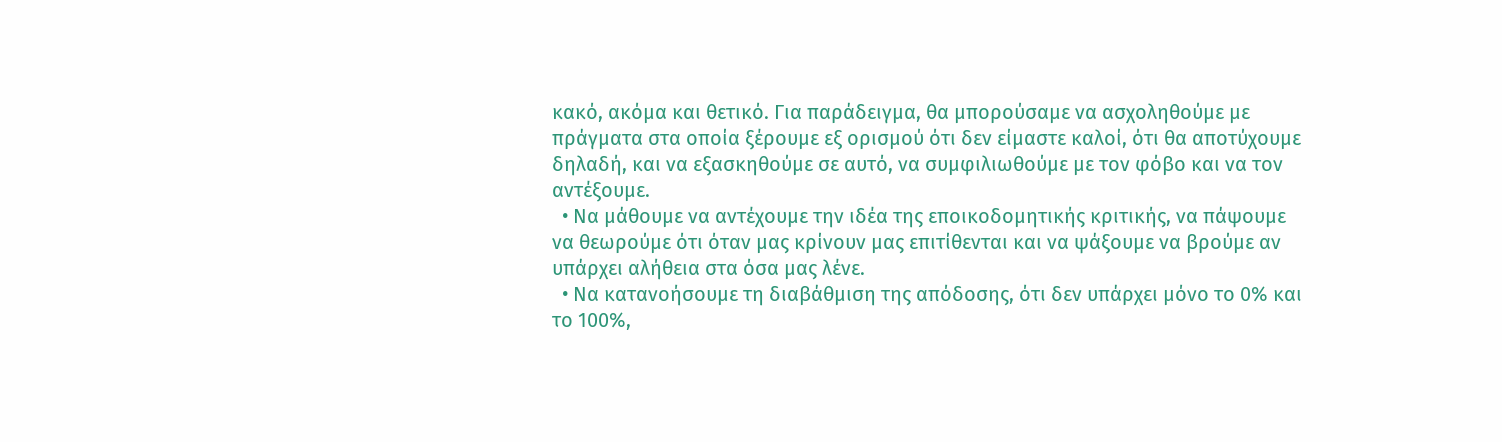κακό, ακόμα και θετικό. Για παράδειγμα, θα μπορούσαμε να ασχοληθούμε με πράγματα στα οποία ξέρουμε εξ ορισμού ότι δεν είμαστε καλοί, ότι θα αποτύχουμε δηλαδή, και να εξασκηθούμε σε αυτό, να συμφιλιωθούμε με τον φόβο και να τον αντέξουμε.
  • Να μάθουμε να αντέχουμε την ιδέα της εποικοδομητικής κριτικής, να πάψουμε να θεωρούμε ότι όταν μας κρίνουν μας επιτίθενται και να ψάξουμε να βρούμε αν υπάρχει αλήθεια στα όσα μας λένε.
  • Να κατανοήσουμε τη διαβάθμιση της απόδοσης, ότι δεν υπάρχει μόνο το 0% και το 100%,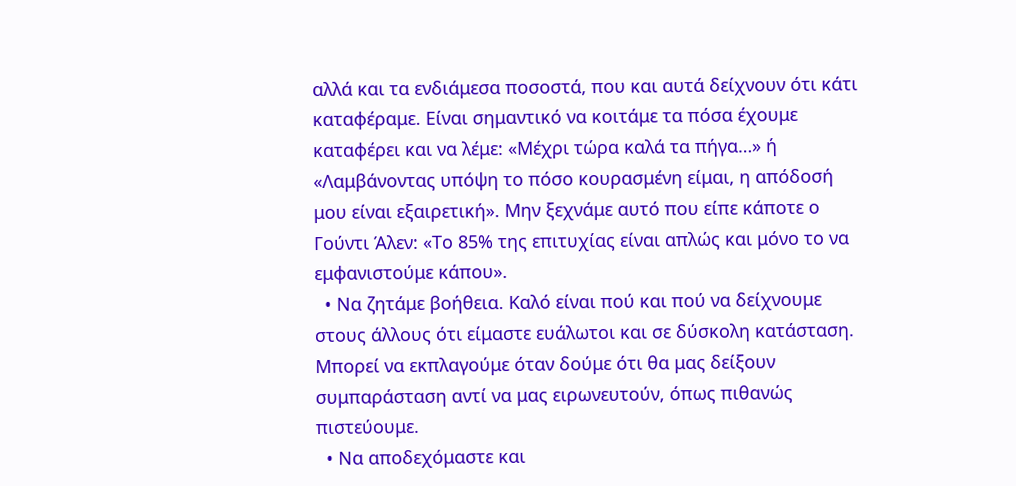αλλά και τα ενδιάμεσα ποσοστά, που και αυτά δείχνουν ότι κάτι καταφέραμε. Είναι σημαντικό να κοιτάμε τα πόσα έχουμε καταφέρει και να λέμε: «Μέχρι τώρα καλά τα πήγα…» ή «Λαμβάνοντας υπόψη το πόσο κουρασμένη είμαι, η απόδοσή μου είναι εξαιρετική». Μην ξεχνάμε αυτό που είπε κάποτε ο Γούντι Άλεν: «Το 85% της επιτυχίας είναι απλώς και μόνο το να εμφανιστούμε κάπου».
  • Να ζητάμε βοήθεια. Καλό είναι πού και πού να δείχνουμε στους άλλους ότι είμαστε ευάλωτοι και σε δύσκολη κατάσταση. Μπορεί να εκπλαγούμε όταν δούμε ότι θα μας δείξουν συμπαράσταση αντί να μας ειρωνευτούν, όπως πιθανώς πιστεύουμε.
  • Να αποδεχόμαστε και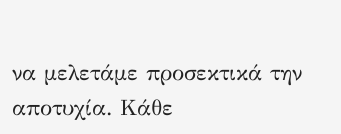να μελετάμε προσεκτικά την αποτυχία. Κάθε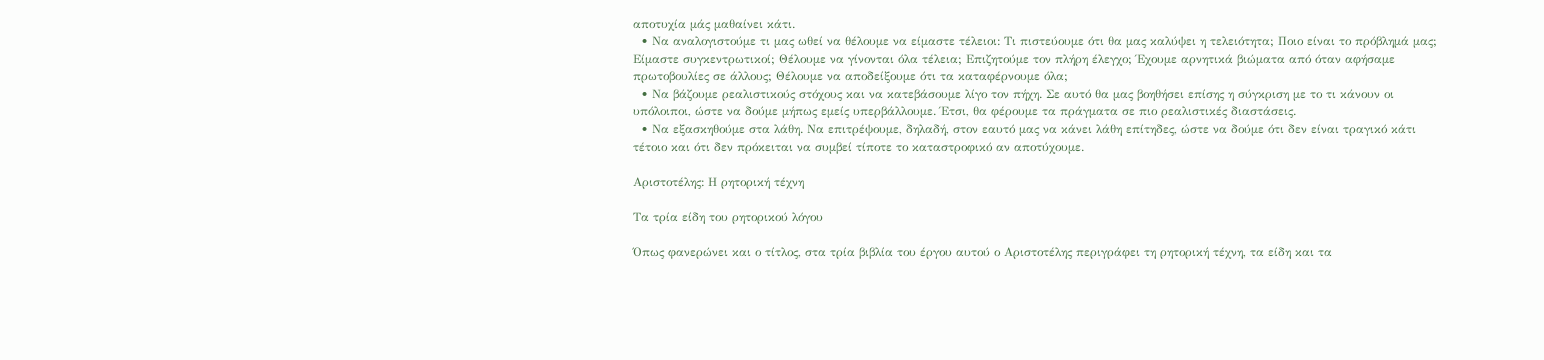αποτυχία μάς μαθαίνει κάτι.
  • Να αναλογιστούμε τι μας ωθεί να θέλουμε να είμαστε τέλειοι: Τι πιστεύουμε ότι θα μας καλύψει η τελειότητα; Ποιο είναι το πρόβλημά μας; Είμαστε συγκεντρωτικοί; Θέλουμε να γίνονται όλα τέλεια; Επιζητούμε τον πλήρη έλεγχο; Έχουμε αρνητικά βιώματα από όταν αφήσαμε πρωτοβουλίες σε άλλους; Θέλουμε να αποδείξουμε ότι τα καταφέρνουμε όλα;
  • Να βάζουμε ρεαλιστικούς στόχους και να κατεβάσουμε λίγο τον πήχη. Σε αυτό θα μας βοηθήσει επίσης η σύγκριση με το τι κάνουν οι υπόλοιποι, ώστε να δούμε μήπως εμείς υπερβάλλουμε. Έτσι, θα φέρουμε τα πράγματα σε πιο ρεαλιστικές διαστάσεις.
  • Να εξασκηθούμε στα λάθη. Να επιτρέψουμε, δηλαδή, στον εαυτό μας να κάνει λάθη επίτηδες, ώστε να δούμε ότι δεν είναι τραγικό κάτι τέτοιο και ότι δεν πρόκειται να συμβεί τίποτε το καταστροφικό αν αποτύχουμε.

Αριστοτέλης: Η ρητορική τέχνη

Τα τρία είδη του ρητορικού λόγου

Όπως φανερώνει και ο τίτλος, στα τρία βιβλία του έργου αυτού ο Αριστοτέλης περιγράφει τη ρητορική τέχνη, τα είδη και τα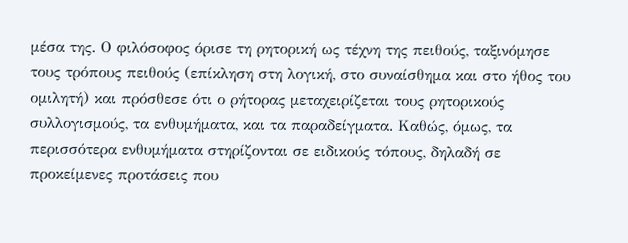μέσα της. Ο φιλόσοφος όρισε τη ρητορική ως τέχνη της πειθούς, ταξινόμησε τους τρόπους πειθούς (επίκληση στη λογική, στο συναίσθημα και στο ήθος του ομιλητή) και πρόσθεσε ότι ο ρήτορας μεταχειρίζεται τους ρητορικούς συλλογισμούς, τα ενθυμήματα, και τα παραδείγματα. Καθώς, όμως, τα περισσότερα ενθυμήματα στηρίζονται σε ειδικούς τόπους, δηλαδή σε προκείμενες προτάσεις που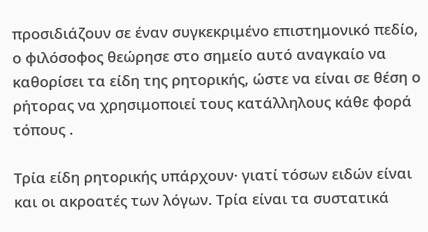προσιδιάζουν σε έναν συγκεκριμένο επιστημονικό πεδίο, ο φιλόσοφος θεώρησε στο σημείο αυτό αναγκαίο να καθορίσει τα είδη της ρητορικής, ώστε να είναι σε θέση ο ρήτορας να χρησιμοποιεί τους κατάλληλους κάθε φορά τόπους .

Τρία είδη ρητορικής υπάρχουν· γιατί τόσων ειδών είναι και οι ακροατές των λόγων. Τρία είναι τα συστατικά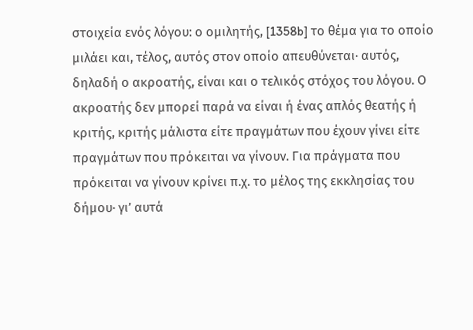στοιχεία ενός λόγου: ο ομιλητής, [1358b] το θέμα για το οποίο μιλάει και, τέλος, αυτός στον οποίο απευθύνεται· αυτός, δηλαδή ο ακροατής, είναι και ο τελικός στόχος του λόγου. Ο ακροατής δεν μπορεί παρά να είναι ή ένας απλός θεατής ή κριτής, κριτής μάλιστα είτε πραγμάτων που έχουν γίνει είτε πραγμάτων που πρόκειται να γίνουν. Για πράγματα που πρόκειται να γίνουν κρίνει π.χ. το μέλος της εκκλησίας του δήμου· γι’ αυτά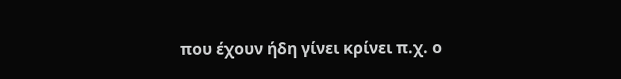που έχουν ήδη γίνει κρίνει π.χ. ο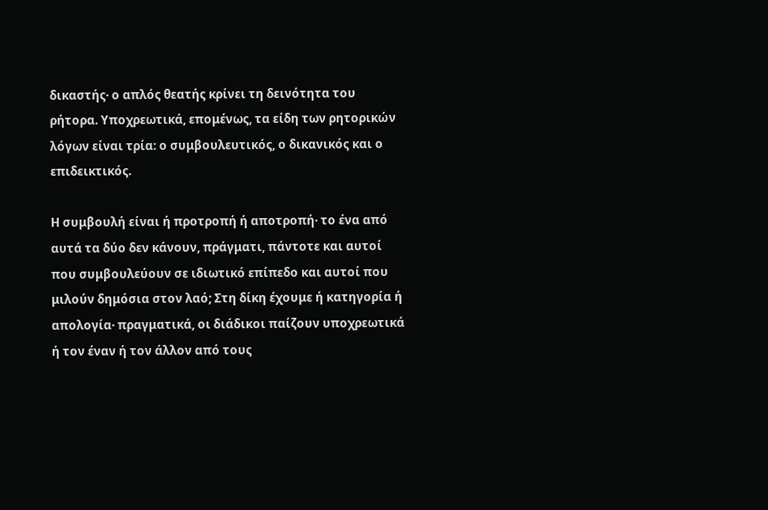δικαστής· ο απλός θεατής κρίνει τη δεινότητα του ρήτορα. Υποχρεωτικά, επομένως, τα είδη των ρητορικών λόγων είναι τρία: ο συμβουλευτικός, ο δικανικός και ο επιδεικτικός.

Η συμβουλή είναι ή προτροπή ή αποτροπή· το ένα από αυτά τα δύο δεν κάνουν, πράγματι, πάντοτε και αυτοί που συμβουλεύουν σε ιδιωτικό επίπεδο και αυτοί που μιλούν δημόσια στον λαό; Στη δίκη έχουμε ή κατηγορία ή απολογία· πραγματικά, οι διάδικοι παίζουν υποχρεωτικά ή τον έναν ή τον άλλον από τους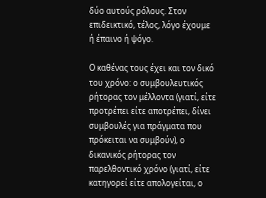δύο αυτούς ρόλους. Στον επιδεικτικό, τέλος, λόγο έχουμε ή έπαινο ή ψόγο.

Ο καθένας τους έχει και τον δικό του χρόνο: ο συμβουλευτικός ρήτορας τον μέλλοντα (γιατί, είτε προτρέπει είτε αποτρέπει, δίνει συμβουλές για πράγματα που πρόκειται να συμβούν), ο δικανικός ρήτορας τον παρελθοντικό χρόνο (γιατί, είτε κατηγορεί είτε απολογείται, ο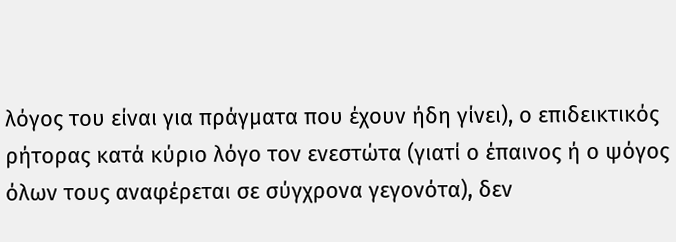λόγος του είναι για πράγματα που έχουν ήδη γίνει), ο επιδεικτικός ρήτορας κατά κύριο λόγο τον ενεστώτα (γιατί ο έπαινος ή ο ψόγος όλων τους αναφέρεται σε σύγχρονα γεγονότα), δεν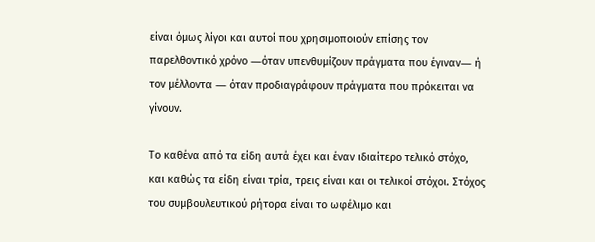είναι όμως λίγοι και αυτοί που χρησιμοποιούν επίσης τον παρελθοντικό χρόνο ―όταν υπενθυμίζουν πράγματα που έγιναν― ή τον μέλλοντα ― όταν προδιαγράφουν πράγματα που πρόκειται να γίνουν.

Το καθένα από τα είδη αυτά έχει και έναν ιδιαίτερο τελικό στόχο, και καθώς τα είδη είναι τρία, τρεις είναι και οι τελικοί στόχοι. Στόχος του συμβουλευτικού ρήτορα είναι το ωφέλιμο και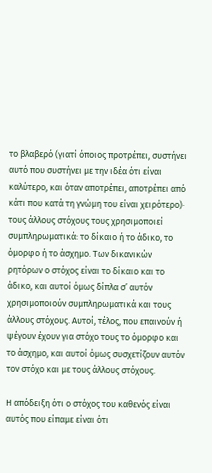το βλαβερό (γιατί όποιος προτρέπει, συστήνει αυτό που συστήνει με την ιδέα ότι είναι καλύτερο, και όταν αποτρέπει, αποτρέπει από κάτι που κατά τη γνώμη του είναι χειρότερο)· τους άλλους στόχους τους χρησιμοποιεί συμπληρωματικά: το δίκαιο ή το άδικο, το όμορφο ή το άσχημο. Των δικανικών ρητόρων ο στόχος είναι το δίκαιο και το άδικο, και αυτοί όμως δίπλα σ’ αυτόν χρησιμοποιούν συμπληρωματικά και τους άλλους στόχους. Αυτοί, τέλος, που επαινούν ή ψέγουν έχουν για στόχο τους το όμορφο και το άσχημο, και αυτοί όμως συσχετίζουν αυτόν τον στόχο και με τους άλλους στόχους.

Η απόδειξη ότι ο στόχος του καθενός είναι αυτός που είπαμε είναι ότι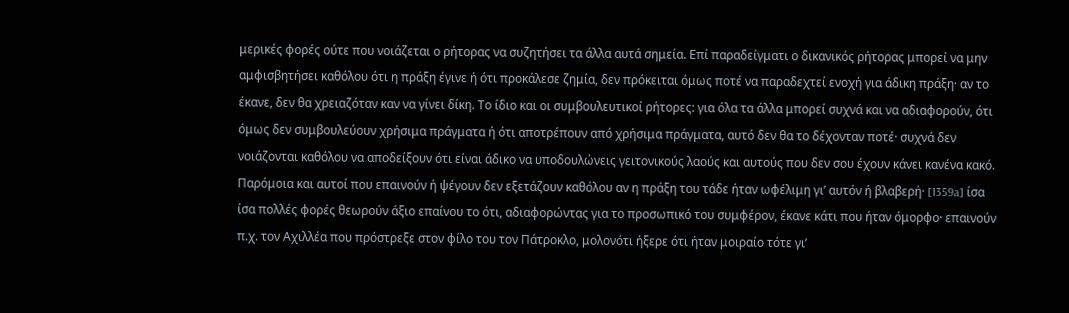μερικές φορές ούτε που νοιάζεται ο ρήτορας να συζητήσει τα άλλα αυτά σημεία. Επί παραδείγματι ο δικανικός ρήτορας μπορεί να μην αμφισβητήσει καθόλου ότι η πράξη έγινε ή ότι προκάλεσε ζημία, δεν πρόκειται όμως ποτέ να παραδεχτεί ενοχή για άδικη πράξη· αν το έκανε, δεν θα χρειαζόταν καν να γίνει δίκη. Το ίδιο και οι συμβουλευτικοί ρήτορες: για όλα τα άλλα μπορεί συχνά και να αδιαφορούν, ότι όμως δεν συμβουλεύουν χρήσιμα πράγματα ή ότι αποτρέπουν από χρήσιμα πράγματα, αυτό δεν θα το δέχονταν ποτέ· συχνά δεν νοιάζονται καθόλου να αποδείξουν ότι είναι άδικο να υποδουλώνεις γειτονικούς λαούς και αυτούς που δεν σου έχουν κάνει κανένα κακό. Παρόμοια και αυτοί που επαινούν ή ψέγουν δεν εξετάζουν καθόλου αν η πράξη του τάδε ήταν ωφέλιμη γι’ αυτόν ή βλαβερή· [1359a] ίσα ίσα πολλές φορές θεωρούν άξιο επαίνου το ότι, αδιαφορώντας για το προσωπικό του συμφέρον, έκανε κάτι που ήταν όμορφο· επαινούν π.χ. τον Αχιλλέα που πρόστρεξε στον φίλο του τον Πάτροκλο, μολονότι ήξερε ότι ήταν μοιραίο τότε γι’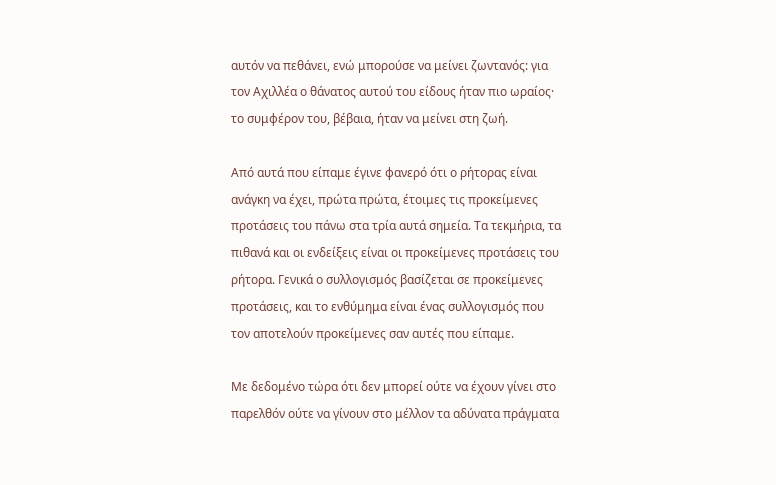αυτόν να πεθάνει, ενώ μπορούσε να μείνει ζωντανός: για τον Αχιλλέα ο θάνατος αυτού του είδους ήταν πιο ωραίος· το συμφέρον του, βέβαια, ήταν να μείνει στη ζωή.

Από αυτά που είπαμε έγινε φανερό ότι ο ρήτορας είναι ανάγκη να έχει, πρώτα πρώτα, έτοιμες τις προκείμενες προτάσεις του πάνω στα τρία αυτά σημεία. Τα τεκμήρια, τα πιθανά και οι ενδείξεις είναι οι προκείμενες προτάσεις του ρήτορα. Γενικά ο συλλογισμός βασίζεται σε προκείμενες προτάσεις, και το ενθύμημα είναι ένας συλλογισμός που τον αποτελούν προκείμενες σαν αυτές που είπαμε.

Με δεδομένο τώρα ότι δεν μπορεί ούτε να έχουν γίνει στο παρελθόν ούτε να γίνουν στο μέλλον τα αδύνατα πράγματα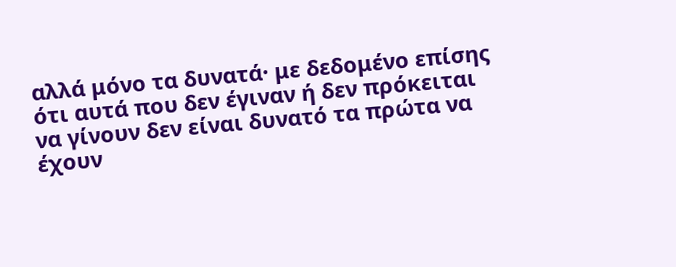αλλά μόνο τα δυνατά· με δεδομένο επίσης ότι αυτά που δεν έγιναν ή δεν πρόκειται να γίνουν δεν είναι δυνατό τα πρώτα να έχουν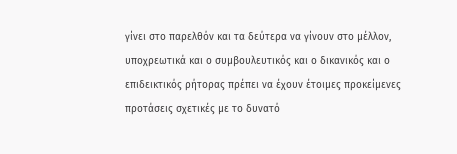γίνει στο παρελθόν και τα δεύτερα να γίνουν στο μέλλον, υποχρεωτικά και ο συμβουλευτικός και ο δικανικός και ο επιδεικτικός ρήτορας πρέπει να έχουν έτοιμες προκείμενες προτάσεις σχετικές με το δυνατό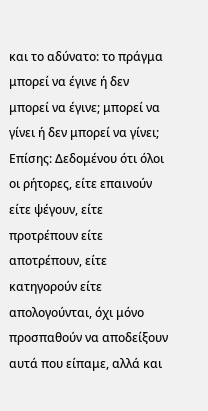και το αδύνατο: το πράγμα μπορεί να έγινε ή δεν μπορεί να έγινε; μπορεί να γίνει ή δεν μπορεί να γίνει; Επίσης: Δεδομένου ότι όλοι οι ρήτορες, είτε επαινούν είτε ψέγουν, είτε προτρέπουν είτε αποτρέπουν, είτε κατηγορούν είτε απολογούνται, όχι μόνο προσπαθούν να αποδείξουν αυτά που είπαμε, αλλά και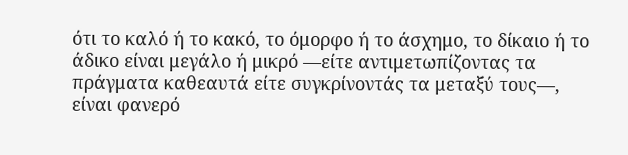ότι το καλό ή το κακό, το όμορφο ή το άσχημο, το δίκαιο ή το άδικο είναι μεγάλο ή μικρό ―είτε αντιμετωπίζοντας τα πράγματα καθεαυτά είτε συγκρίνοντάς τα μεταξύ τους―, είναι φανερό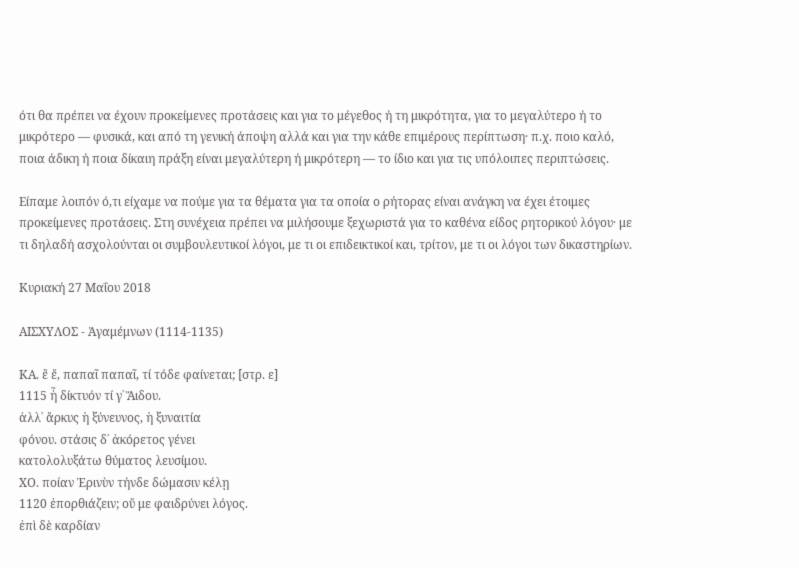ότι θα πρέπει να έχουν προκείμενες προτάσεις και για το μέγεθος ή τη μικρότητα, για το μεγαλύτερο ή το μικρότερο ― φυσικά, και από τη γενική άποψη αλλά και για την κάθε επιμέρους περίπτωση· π.χ. ποιο καλό, ποια άδικη ή ποια δίκαιη πράξη είναι μεγαλύτερη ή μικρότερη ― το ίδιο και για τις υπόλοιπες περιπτώσεις.

Είπαμε λοιπόν ό,τι είχαμε να πούμε για τα θέματα για τα οποία ο ρήτορας είναι ανάγκη να έχει έτοιμες προκείμενες προτάσεις. Στη συνέχεια πρέπει να μιλήσουμε ξεχωριστά για το καθένα είδος ρητορικού λόγου· με τι δηλαδή ασχολούνται οι συμβουλευτικοί λόγοι, με τι οι επιδεικτικοί και, τρίτον, με τι οι λόγοι των δικαστηρίων.

Κυριακή 27 Μαΐου 2018

ΑΙΣΧΥΛΟΣ - Ἀγαμέμνων (1114-1135)

ΚΑ. ἒ ἔ, παπαῖ παπαῖ, τί τόδε φαίνεται; [στρ. ε]
1115 ἦ δίκτυόν τί γ᾽ Ἅιδου.
ἀλλ᾽ ἄρκυς ἡ ξύνευνος, ἡ ξυναιτία
φόνου. στάσις δ᾽ ἀκόρετος γένει
κατολολυξάτω θύματος λευσίμου.
ΧΟ. ποίαν Ἐρινὺν τήνδε δώμασιν κέλῃ
1120 ἐπορθιάζειν; οὔ με φαιδρύνει λόγος.
ἐπὶ δὲ καρδίαν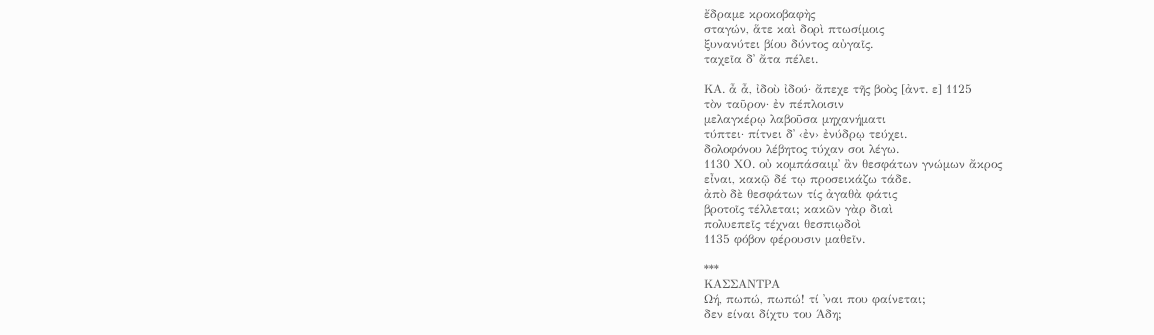ἔδραμε κροκοβαφὴς
σταγών, ἅτε καὶ δορὶ πτωσίμοις
ξυνανύτει βίου δύντος αὐγαῖς.
ταχεῖα δ᾽ ἄτα πέλει.

ΚΑ. ἆ ἆ, ἰδοὺ ἰδού· ἄπεχε τῆς βοὸς [ἀντ. ε] 1125
τὸν ταῦρον· ἐν πέπλοισιν
μελαγκέρῳ λαβοῦσα μηχανήματι
τύπτει· πίτνει δ᾽ ‹ἐν› ἐνύδρῳ τεύχει.
δολοφόνου λέβητος τύχαν σοι λέγω.
1130 ΧΟ. οὐ κομπάσαιμ᾽ ἂν θεσφάτων γνώμων ἄκρος
εἶναι, κακῷ δέ τῳ προσεικάζω τάδε.
ἀπὸ δὲ θεσφάτων τίς ἀγαθὰ φάτις
βροτοῖς τέλλεται; κακῶν γὰρ διαὶ
πολυεπεῖς τέχναι θεσπιῳδοὶ
1135 φόβον φέρουσιν μαθεῖν.

***
ΚΑΣΣΑΝΤΡΑ
Ωή, πωπώ, πωπώ! τί ᾽ναι που φαίνεται;
δεν είναι δίχτυ του Άδη;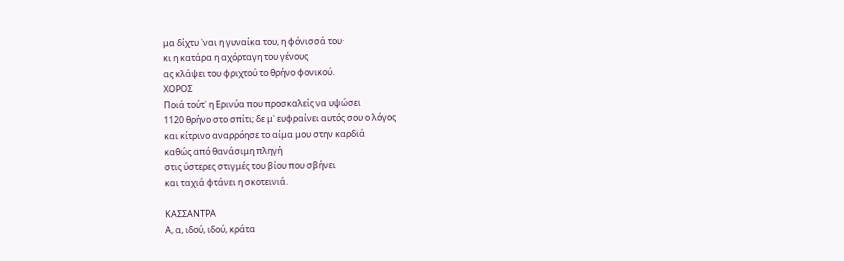μα δίχτυ ᾽ναι η γυναίκα του, η φόνισσά του·
κι η κατάρα η αχόρταγη του γένους
ας κλάψει του φριχτού το θρήνο φονικού.
ΧΟΡΟΣ
Ποιά τούτ᾽ η Ερινύα που προσκαλείς να υψώσει
1120 θρήνο στο σπίτι; δε μ᾽ ευφραίνει αυτός σου ο λόγος
και κίτρινο αναρρόησε το αίμα μου στην καρδιά
καθώς από θανάσιμη πληγή
στις ύστερες στιγμές του βίου που σβήνει
και ταχιά φτάνει η σκοτεινιά.

ΚΑΣΣΑΝΤΡΑ
Α, α, ιδού, ιδού, κράτα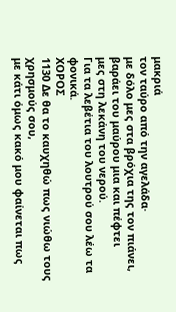μακριά
τον ταύρο από την αγελάδα·
με δόλο μες στα βρόχια της τον πιάνει,
βαράει του μαύρου μια και πέφτει
μες στη λεκάνη του νερού.
Για τα λεβέτια του λουτρού σου λέω τα φονικά.
ΧΟΡΟΣ
1130 Δε θα το καυχηθώ πως νιώθω τους χρησμούς σου,
με κάτι όμως κακό μου φαίνεται πως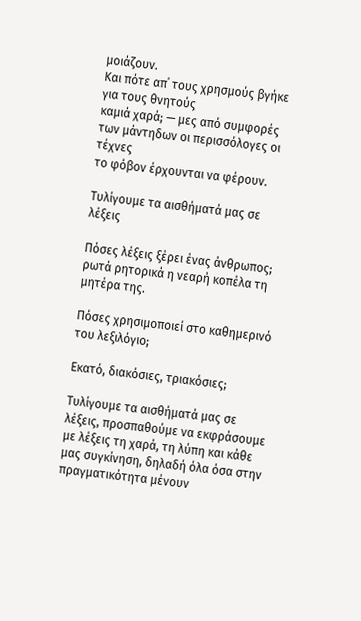μοιάζουν.
Και πότε απ᾽ τους χρησμούς βγήκε για τους θνητούς
καμιά χαρά; — μες από συμφορές
των μάντηδων οι περισσόλογες οι τέχνες
το φόβον έρχουνται να φέρουν.

Τυλίγουμε τα αισθήματά μας σε λέξεις

Πόσες λέξεις ξέρει ένας άνθρωπος; ρωτά ρητορικά η νεαρή κοπέλα τη μητέρα της.

Πόσες χρησιμοποιεί στο καθημερινό του λεξιλόγιο;

Εκατό, διακόσιες, τριακόσιες;

Τυλίγουμε τα αισθήματά μας σε λέξεις, προσπαθούμε να εκφράσουμε με λέξεις τη χαρά, τη λύπη και κάθε μας συγκίνηση, δηλαδή όλα όσα στην πραγματικότητα μένουν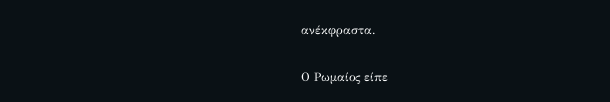ανέκφραστα.

Ο Ρωμαίος είπε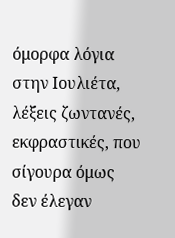όμορφα λόγια στην Ιουλιέτα, λέξεις ζωντανές, εκφραστικές, που σίγουρα όμως δεν έλεγαν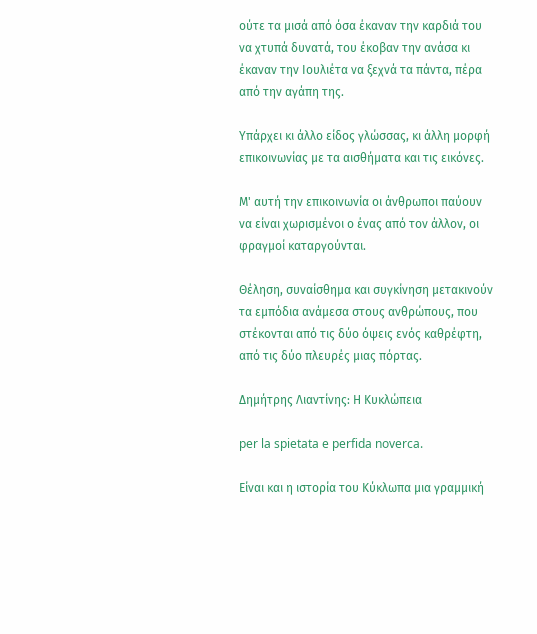ούτε τα μισά από όσα έκαναν την καρδιά του να χτυπά δυνατά, του έκοβαν την ανάσα κι έκαναν την Ιουλιέτα να ξεχνά τα πάντα, πέρα από την αγάπη της.

Υπάρχει κι άλλο είδος γλώσσας, κι άλλη μορφή επικοινωνίας με τα αισθήματα και τις εικόνες.

Μ' αυτή την επικοινωνία οι άνθρωποι παύουν να είναι χωρισμένοι ο ένας από τον άλλον, οι φραγμοί καταργούνται.

Θέληση, συναίσθημα και συγκίνηση μετακινούν τα εμπόδια ανάμεσα στους ανθρώπους, που στέκονται από τις δύο όψεις ενός καθρέφτη, από τις δύο πλευρές μιας πόρτας.

Δημήτρης Λιαντίνης: Η Κυκλώπεια

per la spietata e perfida noverca.

Είναι και η ιστορία του Κύκλωπα μια γραμμική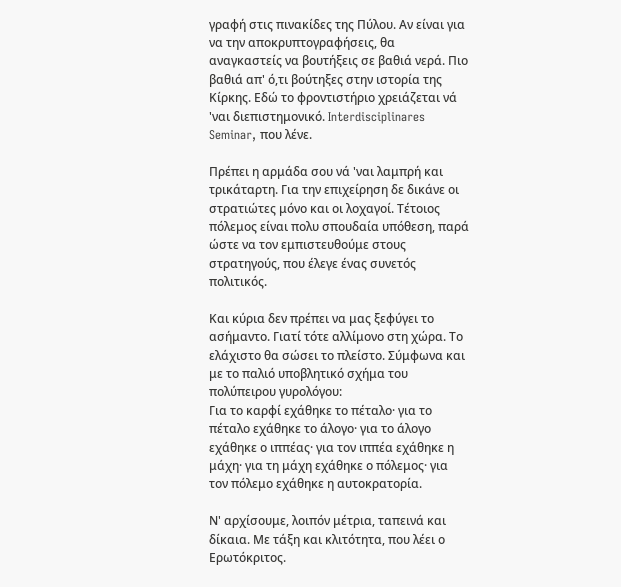γραφή στις πινακίδες της Πύλου. Αν είναι για να την αποκρυπτογραφήσεις, θα αναγκαστείς να βουτήξεις σε βαθιά νερά. Πιο βαθιά απ' ό,τι βούτηξες στην ιστορία της Κίρκης. Εδώ το φροντιστήριο χρειάζεται νά 'ναι διεπιστημονικό. Interdisciplinares Seminar, που λένε.

Πρέπει η αρμάδα σου νά 'ναι λαμπρή και τρικάταρτη. Για την επιχείρηση δε δικάνε οι στρατιώτες μόνο και οι λοχαγοί. Τέτοιος πόλεμος είναι πολυ σπουδαία υπόθεση, παρά ώστε να τον εμπιστευθούμε στους στρατηγούς, που έλεγε ένας συνετός πολιτικός.

Και κύρια δεν πρέπει να μας ξεφύγει το ασήμαντο. Γιατί τότε αλλίμονο στη χώρα. Το ελάχιστο θα σώσει το πλείστο. Σύμφωνα και με το παλιό υποβλητικό σχήμα του πολύπειρου γυρολόγου:
Για το καρφί εχάθηκε το πέταλο· για το πέταλο εχάθηκε το άλογο· για το άλογο εχάθηκε ο ιππέας· για τον ιππέα εχάθηκε η μάχη· για τη μάχη εχάθηκε ο πόλεμος· για τον πόλεμο εχάθηκε η αυτοκρατορία.

Ν' αρχίσουμε, λοιπόν μέτρια, ταπεινά και δίκαια. Με τάξη και κλιτότητα, που λέει ο Ερωτόκριτος.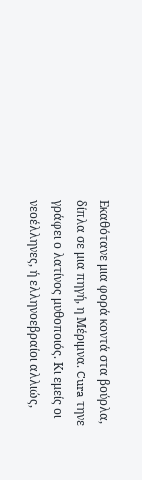Εκαθότανε μια φορά κοντά στα βούρλα, δίπλα σε μια πηγή, η Μέριμνα. Cura τηνε γράφει ο λατίνος μυθοποιός. Κι εμείς οι νεοέλληνες, ή ελληνοεβραίοι αλλιώς,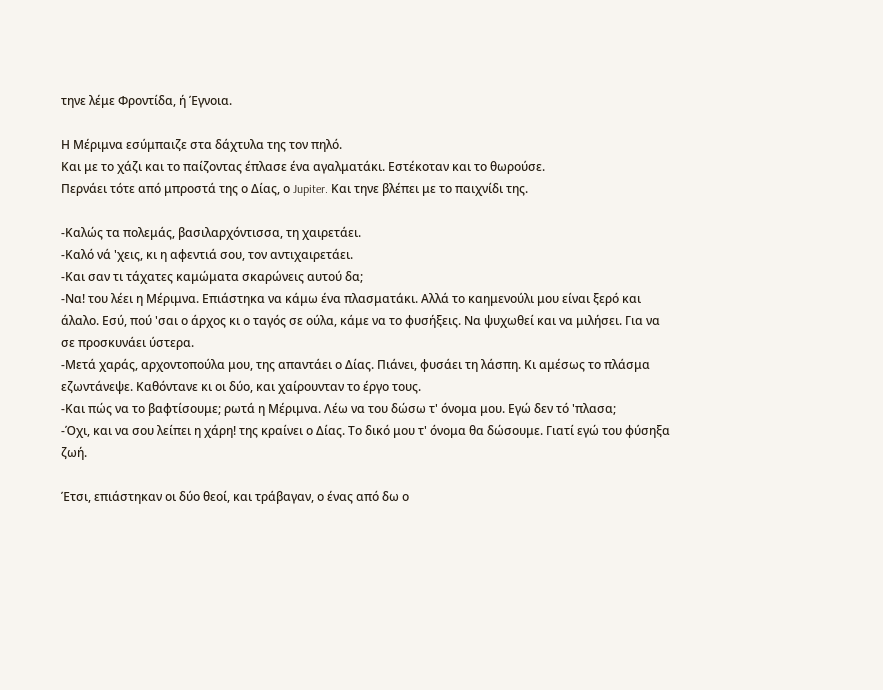τηνε λέμε Φροντίδα, ή Έγνοια.

Η Μέριμνα εσύμπαιζε στα δάχτυλα της τον πηλό.
Και με το χάζι και το παίζοντας έπλασε ένα αγαλματάκι. Εστέκοταν και το θωρούσε.
Περνάει τότε από μπροστά της ο Δίας, ο Jupiter. Και τηνε βλέπει με το παιχνίδι της.

-Καλώς τα πολεμάς, βασιλαρχόντισσα, τη χαιρετάει.
-Καλό νά 'χεις, κι η αφεντιά σου, τον αντιχαιρετάει.
-Και σαν τι τάχατες καμώματα σκαρώνεις αυτού δα;
-Να! του λέει η Μέριμνα. Επιάστηκα να κάμω ένα πλασματάκι. Αλλά το καημενούλι μου είναι ξερό και άλαλο. Εσύ, πού 'σαι ο άρχος κι ο ταγός σε ούλα, κάμε να το φυσήξεις. Να ψυχωθεί και να μιλήσει. Για να σε προσκυνάει ύστερα.
-Μετά χαράς, αρχοντοπούλα μου, της απαντάει ο Δίας. Πιάνει, φυσάει τη λάσπη. Κι αμέσως το πλάσμα εζωντάνεψε. Καθόντανε κι οι δύο, και χαίρουνταν το έργο τους.
-Και πώς να το βαφτίσουμε; ρωτά η Μέριμνα. Λέω να του δώσω τ' όνομα μου. Εγώ δεν τό 'πλασα;
-Όχι, και να σου λείπει η χάρη! της κραίνει ο Δίας. Το δικό μου τ' όνομα θα δώσουμε. Γιατί εγώ του φύσηξα ζωή.

Έτσι, επιάστηκαν οι δύο θεοί, και τράβαγαν, ο ένας από δω ο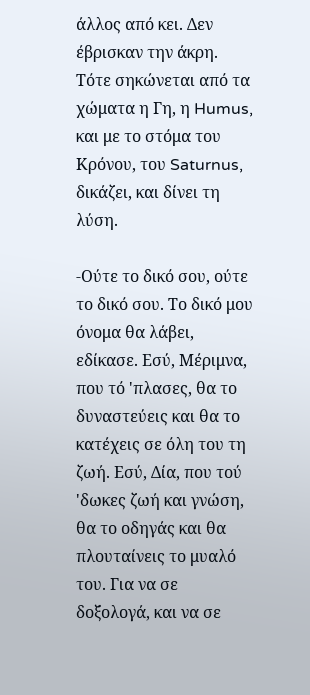άλλος από κει. Δεν έβρισκαν την άκρη. Τότε σηκώνεται από τα χώματα η Γη, η Humus, και με το στόμα του Κρόνου, του Saturnus, δικάζει, και δίνει τη λύση.

-Ούτε το δικό σου, ούτε το δικό σου. Το δικό μου όνομα θα λάβει, εδίκασε. Εσύ, Μέριμνα, που τό 'πλασες, θα το δυναστεύεις και θα το κατέχεις σε όλη του τη ζωή. Εσύ, Δία, που τού 'δωκες ζωή και γνώση, θα το οδηγάς και θα πλουταίνεις το μυαλό του. Για να σε δοξολογά, και να σε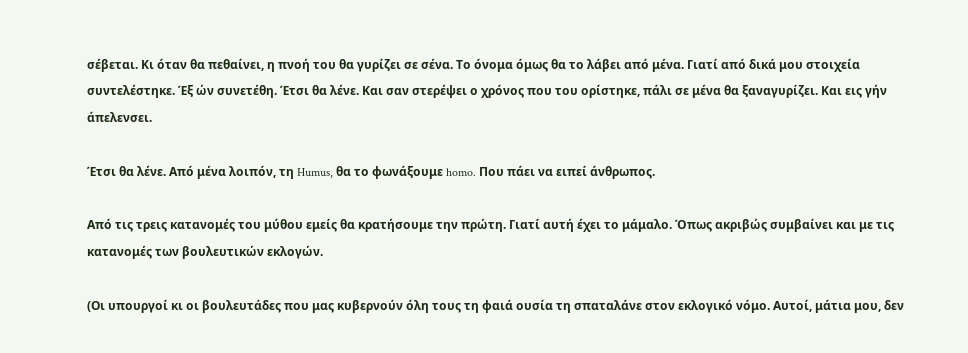σέβεται. Κι όταν θα πεθαίνει, η πνοή του θα γυρίζει σε σένα. Το όνομα όμως θα το λάβει από μένα. Γιατί από δικά μου στοιχεία συντελέστηκε. Έξ ών συνετέθη. Έτσι θα λένε. Και σαν στερέψει ο χρόνος που του ορίστηκε, πάλι σε μένα θα ξαναγυρίζει. Και εις γήν άπελενσει.

Έτσι θα λένε. Από μένα λοιπόν, τη Humus, θα το φωνάξουμε homo. Που πάει να ειπεί άνθρωπος.

Από τις τρεις κατανομές του μύθου εμείς θα κρατήσουμε την πρώτη. Γιατί αυτή έχει το μάμαλο. Όπως ακριβώς συμβαίνει και με τις κατανομές των βουλευτικών εκλογών.

(Οι υπουργοί κι οι βουλευτάδες που μας κυβερνούν όλη τους τη φαιά ουσία τη σπαταλάνε στον εκλογικό νόμο. Αυτοί, μάτια μου, δεν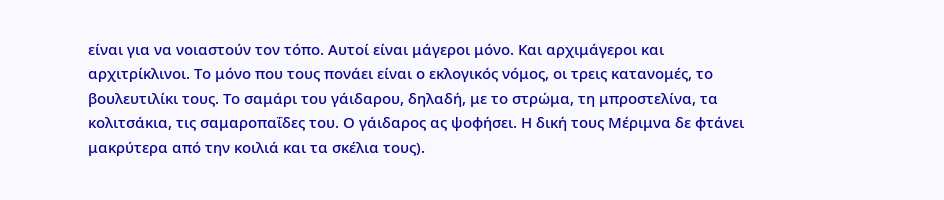είναι για να νοιαστούν τον τόπο. Αυτοί είναι μάγεροι μόνο. Και αρχιμάγεροι και αρχιτρίκλινοι. Το μόνο που τους πονάει είναι ο εκλογικός νόμος, οι τρεις κατανομές, το βουλευτιλίκι τους. Το σαμάρι του γάιδαρου, δηλαδή, με το στρώμα, τη μπροστελίνα, τα κολιτσάκια, τις σαμαροπαΐδες του. Ο γάιδαρος ας ψοφήσει. Η δική τους Μέριμνα δε φτάνει μακρύτερα από την κοιλιά και τα σκέλια τους).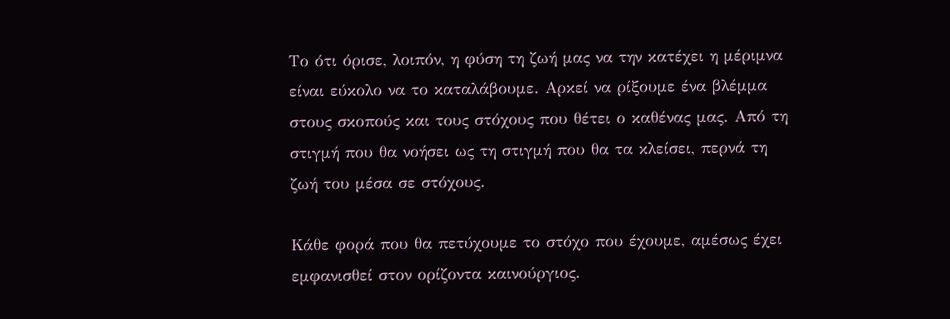Το ότι όρισε, λοιπόν, η φύση τη ζωή μας να την κατέχει η μέριμνα είναι εύκολο να το καταλάβουμε. Αρκεί να ρίξουμε ένα βλέμμα στους σκοπούς και τους στόχους που θέτει ο καθένας μας. Από τη στιγμή που θα νοήσει ως τη στιγμή που θα τα κλείσει, περνά τη ζωή του μέσα σε στόχους.

Κάθε φορά που θα πετύχουμε το στόχο που έχουμε, αμέσως έχει εμφανισθεί στον ορίζοντα καινούργιος.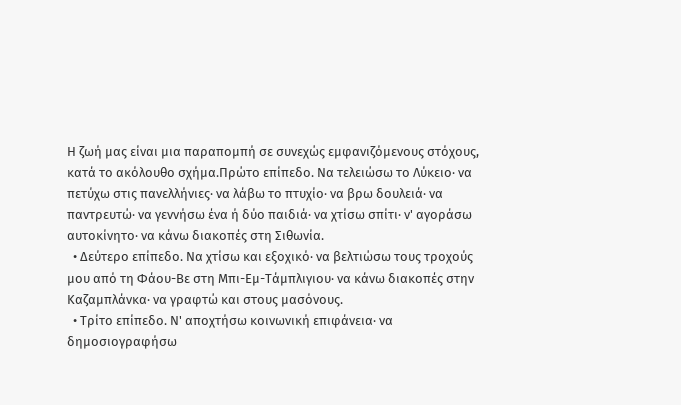Η ζωή μας είναι μια παραπομπή σε συνεχώς εμφανιζόμενους στόχους, κατά το ακόλουθο σχήμα.Πρώτο επίπεδο. Να τελειώσω το Λύκειο· να πετύχω στις πανελλήνιες· να λάβω το πτυχίο· να βρω δουλειά· να παντρευτώ· να γεννήσω ένα ή δύο παιδιά· να χτίσω σπίτι· ν' αγοράσω αυτοκίνητο· να κάνω διακοπές στη Σιθωνία.
  • Δεύτερο επίπεδο. Να χτίσω και εξοχικό· να βελτιώσω τους τροχούς μου από τη Φάου-Βε στη Μπι-Εμ-Τάμπλιγιου· να κάνω διακοπές στην Καζαμπλάνκα· να γραφτώ και στους μασόνους.
  • Τρίτο επίπεδο. Ν' αποχτήσω κοινωνική επιφάνεια· να δημοσιογραφήσω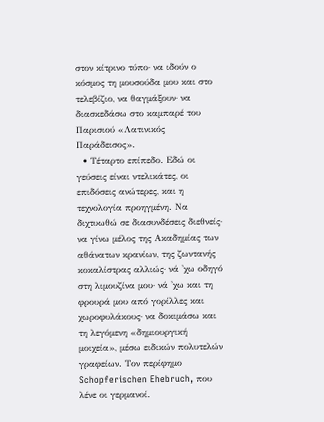στον κίτρινο τύπο· να ιδούν ο κόσμος τη μουσούδα μου και στο τελεβίζιο, να θαγμάξουν· να διασκεδάσω στο καμπαρέ του Παρισιού «Λατινικός Παράδεισος».
  • Τέταρτο επίπεδο. Εδώ οι γεύσεις είναι ντελικάτες, οι επιδόσεις ανώτερες, και η τεχνολογία προηγμένη. Να διχτυωθώ σε διασυνδέσεις διεθνείς· να γίνω μέλος της Ακαδημίας των αθάνατων κρανίων, της ζωντανής κοκαλίστρας αλλιώς· νά 'χω οδηγό στη λιμουζίνα μου· νά 'χω και τη φρουρά μου από γορίλλες και χωροφυλάκους· να δοκιμάσω και τη λεγόμενη «δημιουργική μοιχεία», μέσω ειδικών πολυτελών γραφείων. Τον περίφημο Schopferischen Ehebruch, που λένε οι γερμανοί.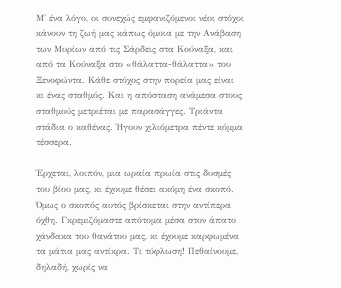Μ' ένα λόγο, οι συνεχώς εμφανιζόμενοι νέοι στόχοι κάνουν τη ζωή μας κάπως όμοια με την Ανάβαση των Μυρίων από τις Σάρδεις στα Κούναξα, και από τα Κούναξα στο «θάλαττα-θάλαττα» του Ξενοφώντα. Κάθε στόχος στην πορεία μας είναι κι ένας σταθμός. Και η απόσταση ανάμεσα στους σταθμούς μετριέται με παρασάγγες. Τριάντα στάδια ο καθένας. Ήγουν χιλιόμετρα πέντε κόμμα τέσσερα.

Έρχεται, λοιπόν, μια ωραία πρωία στις δυσμές του βίου μας, κι έχουμε θέσει ακόμη ένα σκοπό. Όμως ο σκοπός αυτός βρίσκεται στην αντίπερα όχθη. Γκρεμιζόμαστε απότομα μέσα στον άπατο χάνδακα του θανάτου μας, κι έχουμε καρφωμένα τα μάτια μας αντίκρα. Τι τύφλωση! Πεθαίνουμε, δηλαδή, χωρίς να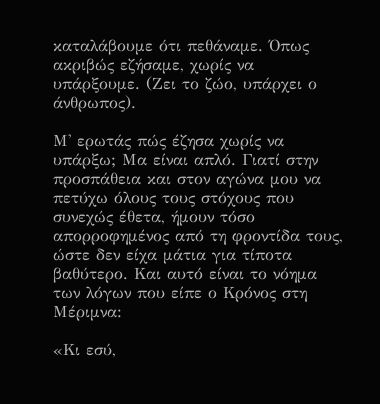καταλάβουμε ότι πεθάναμε. Όπως ακριβώς εζήσαμε, χωρίς να υπάρξουμε. (Ζει το ζώο, υπάρχει ο άνθρωπος).

Μ' ερωτάς πώς έζησα χωρίς να υπάρξω; Μα είναι απλό. Γιατί στην προσπάθεια και στον αγώνα μου να πετύχω όλους τους στόχους που συνεχώς έθετα, ήμουν τόσο απορροφημένος από τη φροντίδα τους, ώστε δεν είχα μάτια για τίποτα βαθύτερο. Και αυτό είναι το νόημα των λόγων που είπε ο Κρόνος στη Μέριμνα:

«Κι εσύ,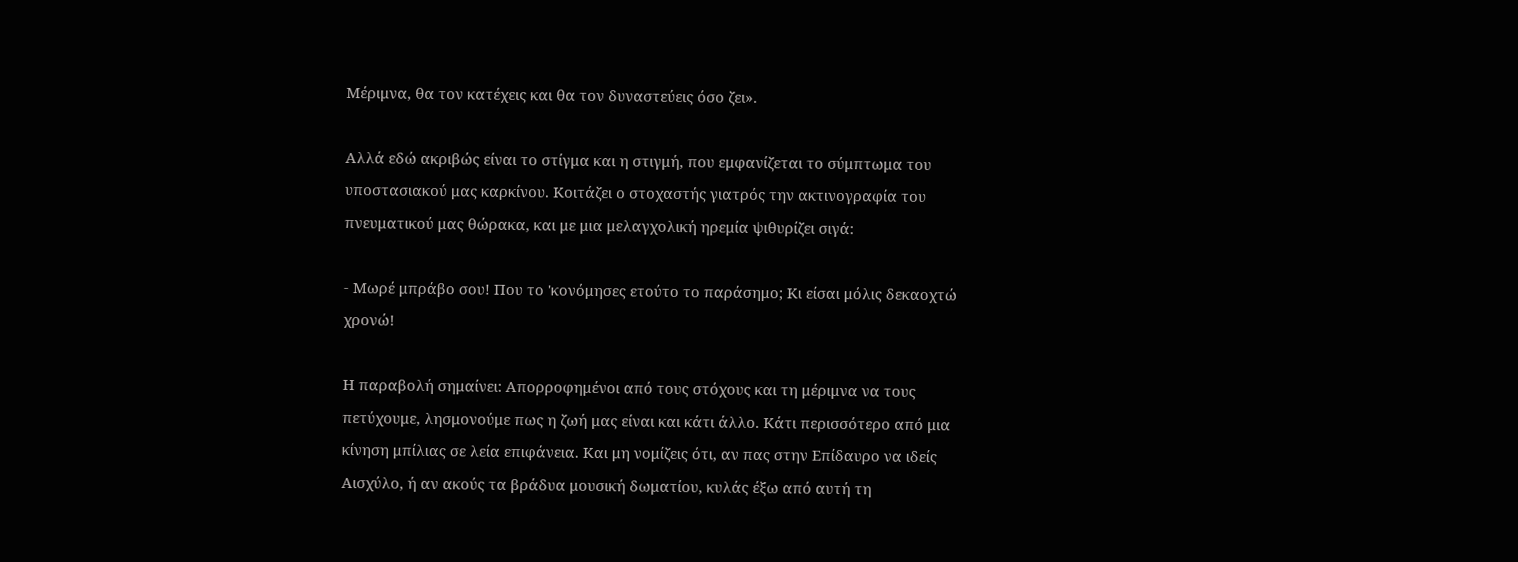Μέριμνα, θα τον κατέχεις και θα τον δυναστεύεις όσο ζει».

Αλλά εδώ ακριβώς είναι το στίγμα και η στιγμή, που εμφανίζεται το σύμπτωμα του υποστασιακού μας καρκίνου. Κοιτάζει ο στοχαστής γιατρός την ακτινογραφία του πνευματικού μας θώρακα, και με μια μελαγχολική ηρεμία ψιθυρίζει σιγά:

- Μωρέ μπράβο σου! Που το 'κονόμησες ετούτο το παράσημο; Κι είσαι μόλις δεκαοχτώ χρονώ!

Η παραβολή σημαίνει: Απορροφημένοι από τους στόχους και τη μέριμνα να τους πετύχουμε, λησμονούμε πως η ζωή μας είναι και κάτι άλλο. Κάτι περισσότερο από μια κίνηση μπίλιας σε λεία επιφάνεια. Και μη νομίζεις ότι, αν πας στην Επίδαυρο να ιδείς Αισχύλο, ή αν ακούς τα βράδυα μουσική δωματίου, κυλάς έξω από αυτή τη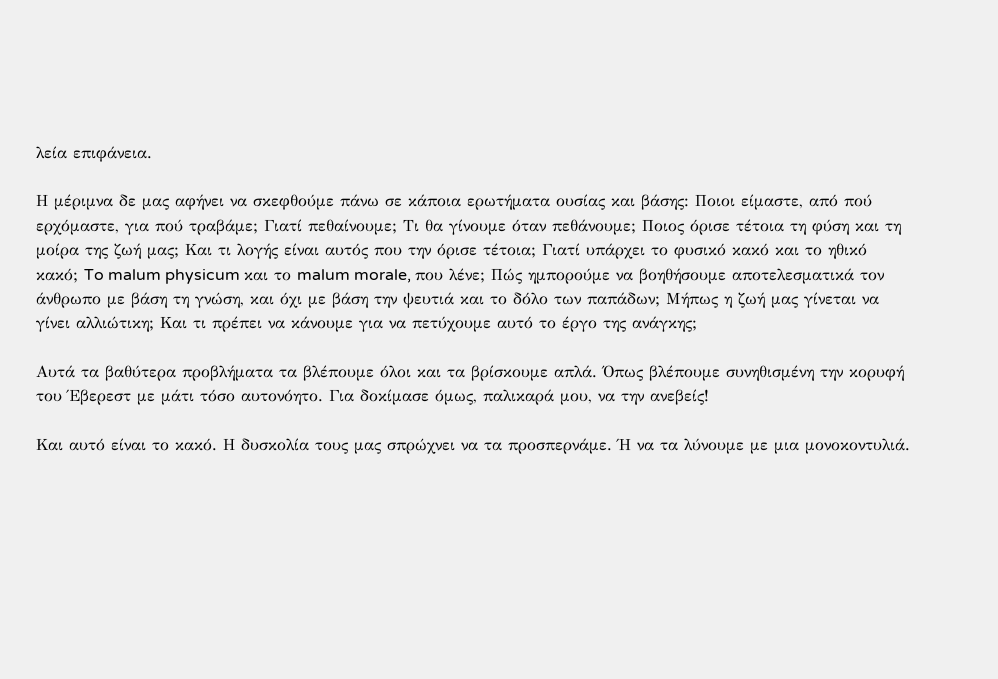λεία επιφάνεια.

Η μέριμνα δε μας αφήνει να σκεφθούμε πάνω σε κάποια ερωτήματα ουσίας και βάσης: Ποιοι είμαστε, από πού ερχόμαστε, για πού τραβάμε; Γιατί πεθαίνουμε; Τι θα γίνουμε όταν πεθάνουμε; Ποιος όρισε τέτοια τη φύση και τη μοίρα της ζωή μας; Και τι λογής είναι αυτός που την όρισε τέτοια; Γιατί υπάρχει το φυσικό κακό και το ηθικό κακό; To malum physicum και το malum morale, που λένε; Πώς ημπορούμε να βοηθήσουμε αποτελεσματικά τον άνθρωπο με βάση τη γνώση, και όχι με βάση την ψευτιά και το δόλο των παπάδων; Μήπως η ζωή μας γίνεται να γίνει αλλιώτικη; Και τι πρέπει να κάνουμε για να πετύχουμε αυτό το έργο της ανάγκης;

Αυτά τα βαθύτερα προβλήματα τα βλέπουμε όλοι και τα βρίσκουμε απλά. Όπως βλέπουμε συνηθισμένη την κορυφή του Έβερεστ με μάτι τόσο αυτονόητο. Για δοκίμασε όμως, παλικαρά μου, να την ανεβείς!

Και αυτό είναι το κακό. Η δυσκολία τους μας σπρώχνει να τα προσπερνάμε. Ή να τα λύνουμε με μια μονοκοντυλιά.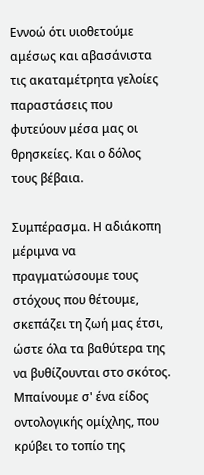Εννοώ ότι υιοθετούμε αμέσως και αβασάνιστα τις ακαταμέτρητα γελοίες παραστάσεις που φυτεύουν μέσα μας οι θρησκείες. Και ο δόλος τους βέβαια.

Συμπέρασμα. Η αδιάκοπη μέριμνα να πραγματώσουμε τους στόχους που θέτουμε, σκεπάζει τη ζωή μας έτσι, ώστε όλα τα βαθύτερα της να βυθίζουνται στο σκότος. Μπαίνουμε σ' ένα είδος οντολογικής ομίχλης, που κρύβει το τοπίο της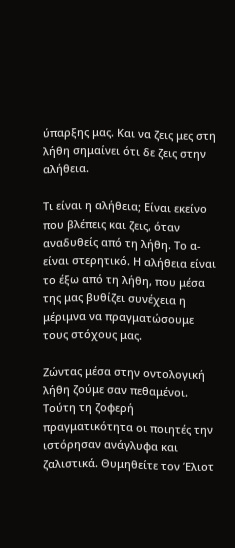ύπαρξης μας. Και να ζεις μες στη λήθη σημαίνει ότι δε ζεις στην αλήθεια.

Τι είναι η αλήθεια; Είναι εκείνο που βλέπεις και ζεις, όταν αναδυθείς από τη λήθη. Το α- είναι στερητικό. Η αλήθεια είναι το έξω από τη λήθη, που μέσα της μας βυθίζει συνέχεια η μέριμνα να πραγματώσουμε τους στόχους μας.

Ζώντας μέσα στην οντολογική λήθη ζούμε σαν πεθαμένοι. Τούτη τη ζοφερή πραγματικότητα οι ποιητές την ιστόρησαν ανάγλυφα και ζαλιστικά. Θυμηθείτε τον Έλιοτ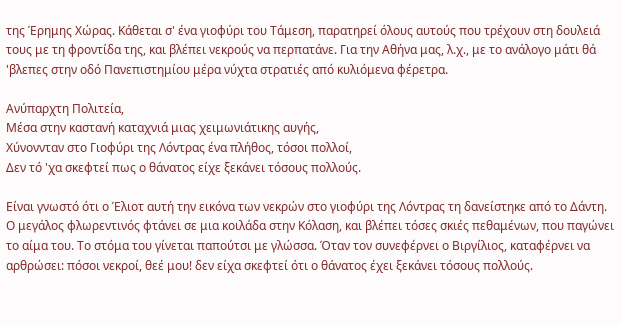της Έρημης Χώρας. Κάθεται σ' ένα γιοφύρι του Τάμεση, παρατηρεί όλους αυτούς που τρέχουν στη δουλειά τους με τη φροντίδα της, και βλέπει νεκρούς να περπατάνε. Για την Αθήνα μας, λ.χ., με το ανάλογο μάτι θά 'βλεπες στην οδό Πανεπιστημίου μέρα νύχτα στρατιές από κυλιόμενα φέρετρα.

Ανύπαρχτη Πολιτεία,
Μέσα στην καστανή καταχνιά μιας χειμωνιάτικης αυγής,
Χύνοννταν στο Γιοφύρι της Λόντρας ένα πλήθος, τόσοι πολλοί,
Δεν τό 'χα σκεφτεί πως ο θάνατος είχε ξεκάνει τόσους πολλούς.

Είναι γνωστό ότι ο Έλιοτ αυτή την εικόνα των νεκρών στο γιοφύρι της Λόντρας τη δανείστηκε από το Δάντη. Ο μεγάλος φλωρεντινός φτάνει σε μια κοιλάδα στην Κόλαση, και βλέπει τόσες σκιές πεθαμένων, που παγώνει το αίμα του. Το στόμα του γίνεται παπούτσι με γλώσσα. Όταν τον συνεφέρνει ο Βιργίλιος, καταφέρνει να αρθρώσει: πόσοι νεκροί, θεέ μου! δεν είχα σκεφτεί ότι ο θάνατος έχει ξεκάνει τόσους πολλούς.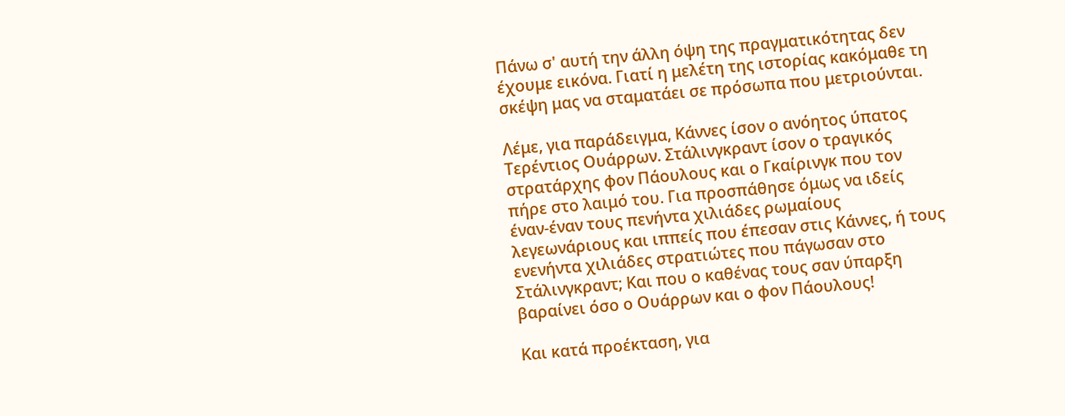Πάνω σ' αυτή την άλλη όψη της πραγματικότητας δεν έχουμε εικόνα. Γιατί η μελέτη της ιστορίας κακόμαθε τη σκέψη μας να σταματάει σε πρόσωπα που μετριούνται.

Λέμε, για παράδειγμα, Κάννες ίσον ο ανόητος ύπατος Τερέντιος Ουάρρων. Στάλινγκραντ ίσον ο τραγικός στρατάρχης φον Πάουλους και ο Γκαίρινγκ που τον πήρε στο λαιμό του. Για προσπάθησε όμως να ιδείς έναν-έναν τους πενήντα χιλιάδες ρωμαίους λεγεωνάριους και ιππείς που έπεσαν στις Κάννες, ή τους ενενήντα χιλιάδες στρατιώτες που πάγωσαν στο Στάλινγκραντ; Και που ο καθένας τους σαν ύπαρξη βαραίνει όσο ο Ουάρρων και ο φον Πάουλους!

Και κατά προέκταση, για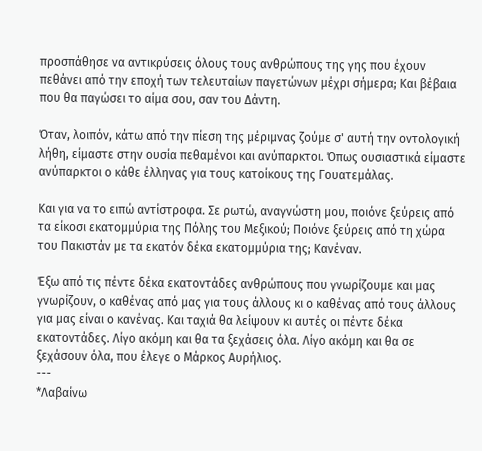προσπάθησε να αντικρύσεις όλους τους ανθρώπους της γης που έχουν πεθάνει από την εποχή των τελευταίων παγετώνων μέχρι σήμερα; Και βέβαια που θα παγώσει το αίμα σου, σαν του Δάντη.

Όταν, λοιπόν, κάτω από την πίεση της μέριμνας ζούμε σ' αυτή την οντολογική λήθη, είμαστε στην ουσία πεθαμένοι και ανύπαρκτοι. Όπως ουσιαστικά είμαστε ανύπαρκτοι ο κάθε έλληνας για τους κατοίκους της Γουατεμάλας.

Και για να το ειπώ αντίστροφα. Σε ρωτώ, αναγνώστη μου, ποιόνε ξεύρεις από τα είκοσι εκατομμύρια της Πόλης του Μεξικού; Ποιόνε ξεύρεις από τη χώρα του Πακιστάν με τα εκατόν δέκα εκατομμύρια της; Κανέναν.

Έξω από τις πέντε δέκα εκατοντάδες ανθρώπους που γνωρίζουμε και μας γνωρίζουν, ο καθένας από μας για τους άλλους κι ο καθένας από τους άλλους για μας είναι ο κανένας. Και ταχιά θα λείψουν κι αυτές οι πέντε δέκα εκατοντάδες. Λίγο ακόμη και θα τα ξεχάσεις όλα. Λίγο ακόμη και θα σε ξεχάσουν όλα, που έλεγε ο Μάρκος Αυρήλιος.
---
*Λαβαίνω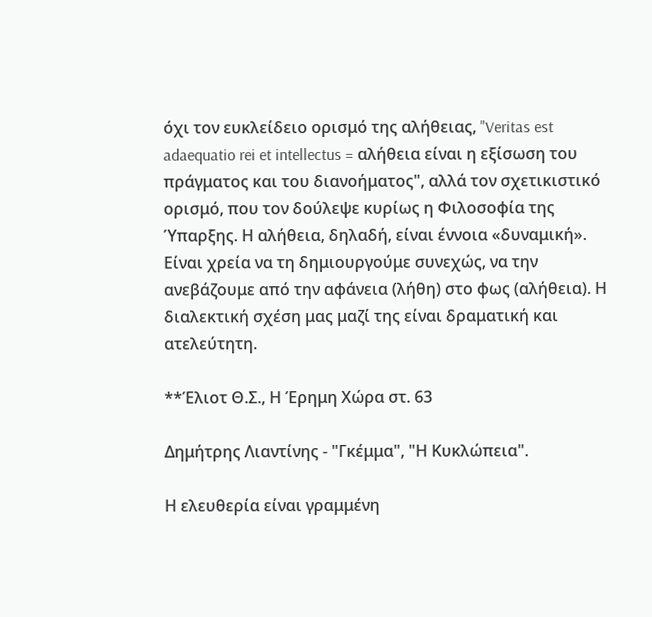όχι τον ευκλείδειο ορισμό της αλήθειας, "Veritas est adaequatio rei et intellectus = αλήθεια είναι η εξίσωση του πράγματος και του διανοήματος", αλλά τον σχετικιστικό ορισμό, που τον δούλεψε κυρίως η Φιλοσοφία της Ύπαρξης. Η αλήθεια, δηλαδή, είναι έννοια «δυναμική». Είναι χρεία να τη δημιουργούμε συνεχώς, να την ανεβάζουμε από την αφάνεια (λήθη) στο φως (αλήθεια). Η διαλεκτική σχέση μας μαζί της είναι δραματική και ατελεύτητη.

**Έλιοτ Θ.Σ., Η Έρημη Χώρα στ. 63

Δημήτρης Λιαντίνης - "Γκέμμα", "Η Κυκλώπεια".

Η ελευθερία είναι γραμμένη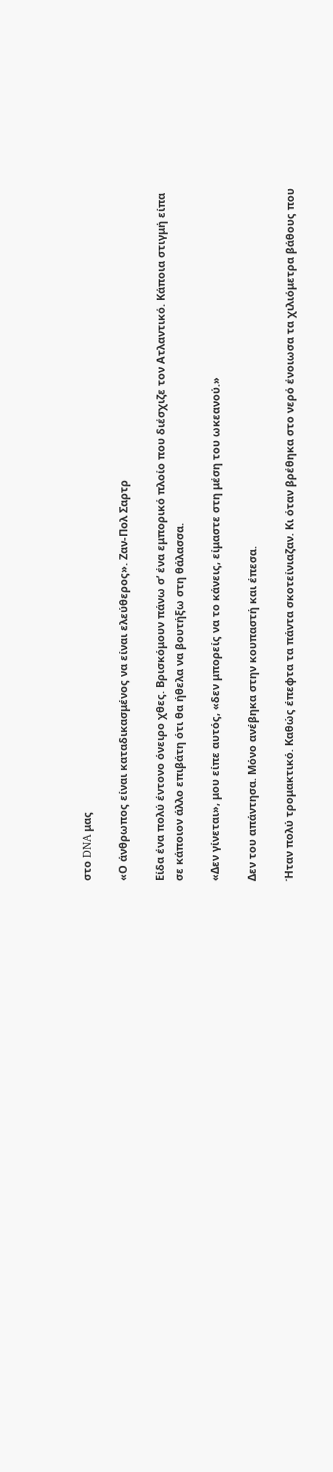στο DNA μας

«Ο άνθρωπος είναι καταδικασμένος να είναι ελεύθερος». Ζαν-Πολ Σαρτρ

Είδα ένα πολύ έντονο όνειρο χθες. Βρισκόμουν πάνω σ’ ένα εμπορικό πλοίο που διέσχιζε τον Ατλαντικό. Κάποια στιγμή είπα σε κάποιον άλλο επιβάτη ότι θα ήθελα να βουτήξω στη θάλασσα.

«Δεν γίνεται», μου είπε αυτός, «δεν μπορείς να το κάνεις, είμαστε στη μέση του ωκεανού.»

Δεν του απάντησα. Μόνο ανέβηκα στην κουπαστή και έπεσα.

Ήταν πολύ τρομακτικό. Καθώς έπεφτα τα πάντα σκοτείνιαζαν. Κι όταν βρέθηκα στο νερό ένοιωσα τα χιλιόμετρα βάθους που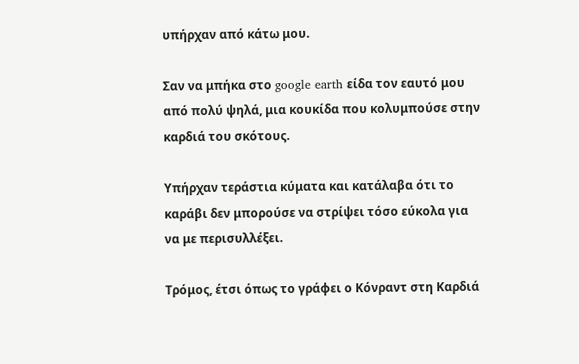υπήρχαν από κάτω μου.

Σαν να μπήκα στο google earth είδα τον εαυτό μου από πολύ ψηλά, μια κουκίδα που κολυμπούσε στην καρδιά του σκότους.

Υπήρχαν τεράστια κύματα και κατάλαβα ότι το καράβι δεν μπορούσε να στρίψει τόσο εύκολα για να με περισυλλέξει.

Τρόμος, έτσι όπως το γράφει ο Κόνραντ στη Καρδιά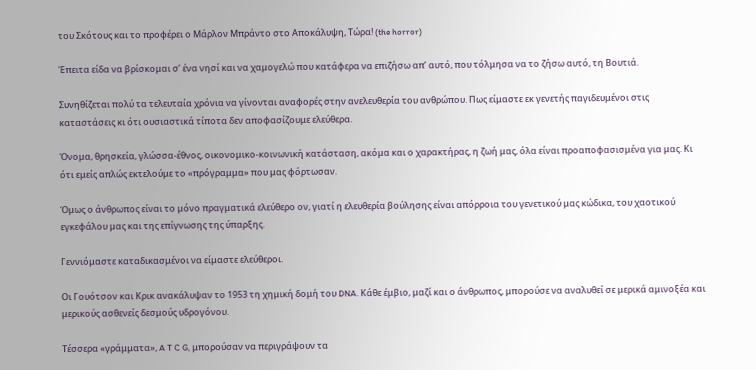του Σκότους και το προφέρει ο Μάρλον Μπράντο στο Αποκάλυψη, Τώρα! (the horror)

Έπειτα είδα να βρίσκομαι σ’ ένα νησί και να χαμογελώ που κατάφερα να επιζήσω απ’ αυτό, που τόλμησα να το ζήσω αυτό, τη Βουτιά.

Συνηθίζεται πολύ τα τελευταία χρόνια να γίνονται αναφορές στην ανελευθερία του ανθρώπου. Πως είμαστε εκ γενετής παγιδευμένοι στις καταστάσεις κι ότι ουσιαστικά τίποτα δεν αποφασίζουμε ελεύθερα.

Όνομα, θρησκεία, γλώσσα-έθνος, οικονομικο-κοινωνική κατάσταση, ακόμα και ο χαρακτήρας, η ζωή μας, όλα είναι προαποφασισμένα για μας. Κι ότι εμείς απλώς εκτελούμε το «πρόγραμμα» που μας φόρτωσαν.

Όμως ο άνθρωπος είναι το μόνο πραγματικά ελεύθερο ον, γιατί η ελευθερία βούλησης είναι απόρροια του γενετικού μας κώδικα, του χαοτικού εγκεφάλου μας και της επίγνωσης της ύπαρξης.

Γεννιόμαστε καταδικασμένοι να είμαστε ελεύθεροι.

Οι Γουότσον και Κρικ ανακάλυψαν το 1953 τη χημική δομή του DNA. Κάθε έμβιο, μαζί και ο άνθρωπος, μπορούσε να αναλυθεί σε μερικά αμινοξέα και μερικούς ασθενείς δεσμούς υδρογόνου.

Τέσσερα «γράμματα», A T C G, μπορούσαν να περιγράψουν τα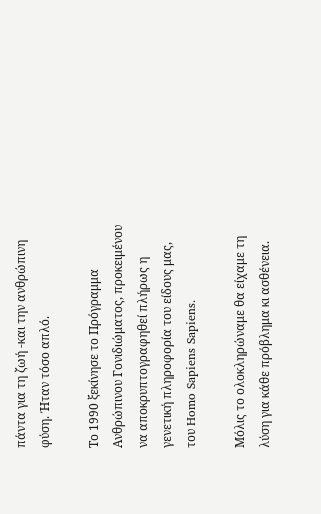πάντα για τη ζωή -και την ανθρώπινη φύση. Ήταν τόσο απλό.

Το 1990 ξεκίνησε το Πρόγραμμα Ανθρώπινου Γονιδιώματος, προκειμένου να αποκρυπτογραφηθεί πλήρως η γενετική πληροφορία του είδους μας, του Homo Sapiens Sapiens.

Μόλις το ολοκληρώναμε θα είχαμε τη λύση για κάθε πρόβλημα κι ασθένεια.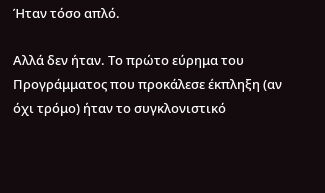Ήταν τόσο απλό.

Αλλά δεν ήταν. Το πρώτο εύρημα του Προγράμματος που προκάλεσε έκπληξη (αν όχι τρόμο) ήταν το συγκλονιστικό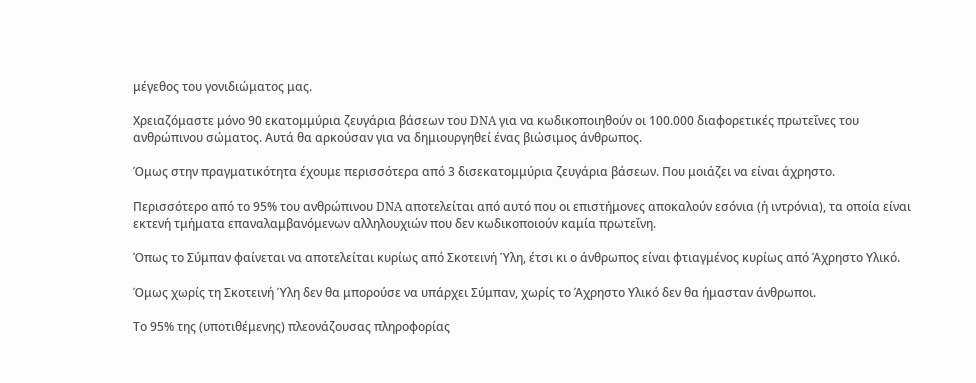μέγεθος του γονιδιώματος μας.

Χρειαζόμαστε μόνο 90 εκατομμύρια ζευγάρια βάσεων του DNA για να κωδικοποιηθούν οι 100.000 διαφορετικές πρωτεΐνες του ανθρώπινου σώματος. Αυτά θα αρκούσαν για να δημιουργηθεί ένας βιώσιμος άνθρωπος.

Όμως στην πραγματικότητα έχουμε περισσότερα από 3 δισεκατομμύρια ζευγάρια βάσεων. Που μοιάζει να είναι άχρηστο.

Περισσότερο από το 95% του ανθρώπινου DNA αποτελείται από αυτό που οι επιστήμονες αποκαλούν εσόνια (ή ιντρόνια), τα οποία είναι εκτενή τμήματα επαναλαμβανόμενων αλληλουχιών που δεν κωδικοποιούν καμία πρωτεΐνη.

Όπως το Σύμπαν φαίνεται να αποτελείται κυρίως από Σκοτεινή Ύλη, έτσι κι ο άνθρωπος είναι φτιαγμένος κυρίως από Άχρηστο Υλικό.

Όμως χωρίς τη Σκοτεινή Ύλη δεν θα μπορούσε να υπάρχει Σύμπαν, χωρίς το Άχρηστο Υλικό δεν θα ήμασταν άνθρωποι.

Το 95% της (υποτιθέμενης) πλεονάζουσας πληροφορίας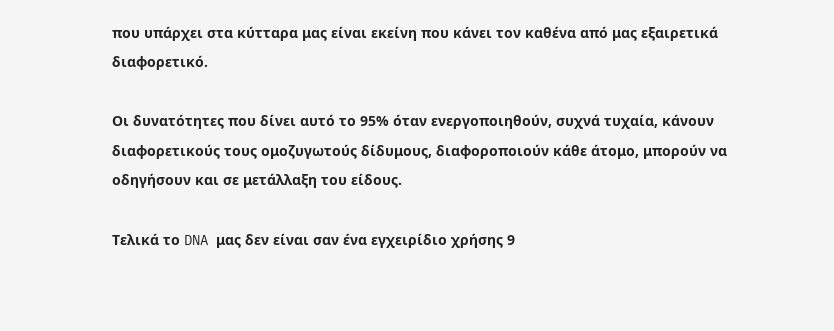που υπάρχει στα κύτταρα μας είναι εκείνη που κάνει τον καθένα από μας εξαιρετικά διαφορετικό.

Οι δυνατότητες που δίνει αυτό το 95% όταν ενεργοποιηθούν, συχνά τυχαία, κάνουν διαφορετικούς τους ομοζυγωτούς δίδυμους, διαφοροποιούν κάθε άτομο, μπορούν να οδηγήσουν και σε μετάλλαξη του είδους.

Τελικά το DNA μας δεν είναι σαν ένα εγχειρίδιο χρήσης 9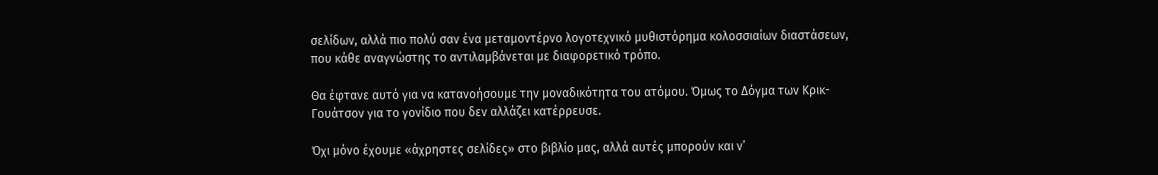σελίδων, αλλά πιο πολύ σαν ένα μεταμοντέρνο λογοτεχνικό μυθιστόρημα κολοσσιαίων διαστάσεων, που κάθε αναγνώστης το αντιλαμβάνεται με διαφορετικό τρόπο.

Θα έφτανε αυτό για να κατανοήσουμε την μοναδικότητα του ατόμου. Όμως το Δόγμα των Κρικ-Γουάτσον για το γονίδιο που δεν αλλάζει κατέρρευσε.

Όχι μόνο έχουμε «άχρηστες σελίδες» στο βιβλίο μας, αλλά αυτές μπορούν και ν’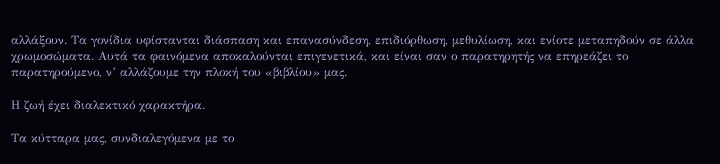αλλάξουν. Τα γονίδια υφίστανται διάσπαση και επανασύνδεση, επιδιόρθωση, μεθυλίωση, και ενίοτε μεταπηδούν σε άλλα χρωμοσώματα. Αυτά τα φαινόμενα αποκαλούνται επιγενετικά, και είναι σαν ο παρατηρητής να επηρεάζει το παρατηρούμενο, ν’ αλλάζουμε την πλοκή του «βιβλίου» μας.

Η ζωή έχει διαλεκτικό χαρακτήρα.

Τα κύτταρα μας, συνδιαλεγόμενα με το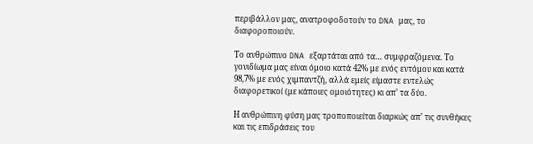περιβάλλον μας, ανατροφοδοτούν το DNA μας, το διαφοροποιούν.

Το ανθρώπινο DNA εξαρτάται από τα… συμφραζόμενα. Το γονιδίωμα μας είναι όμοιο κατά 42% με ενός εντόμου και κατά 98,7% με ενός χιμπαντζή, αλλά εμείς είμαστε εντελώς διαφορετικοί (με κάποιες ομοιότητες) κι απ’ τα δύο.

Η ανθρώπινη φύση μας τροποποιείται διαρκώς απ’ τις συνθήκες και τις επιδράσεις του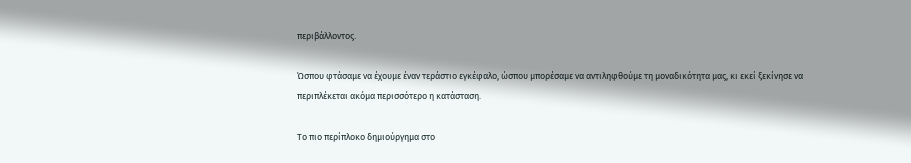περιβάλλοντος.

Ώσπου φτάσαμε να έχουμε έναν τεράστιο εγκέφαλο, ώσπου μπορέσαμε να αντιληφθούμε τη μοναδικότητα μας, κι εκεί ξεκίνησε να περιπλέκεται ακόμα περισσότερο η κατάσταση.

Το πιο περίπλοκο δημιούργημα στο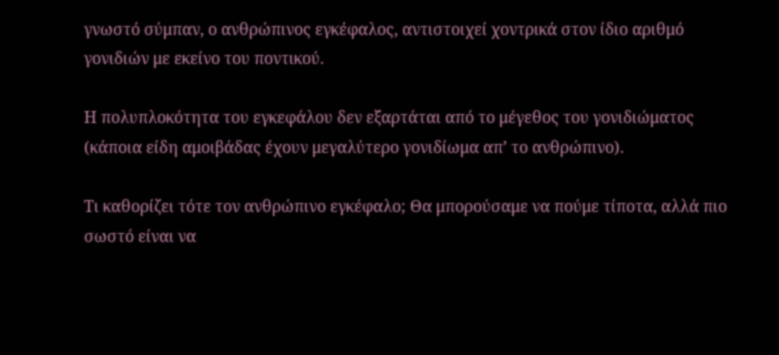γνωστό σύμπαν, ο ανθρώπινος εγκέφαλος, αντιστοιχεί χοντρικά στον ίδιο αριθμό γονιδιών με εκείνο του ποντικού.

Η πολυπλοκότητα του εγκεφάλου δεν εξαρτάται από το μέγεθος του γονιδιώματος (κάποια είδη αμοιβάδας έχουν μεγαλύτερο γονιδίωμα απ’ το ανθρώπινο).

Τι καθορίζει τότε τον ανθρώπινο εγκέφαλο; Θα μπορούσαμε να πούμε τίποτα, αλλά πιο σωστό είναι να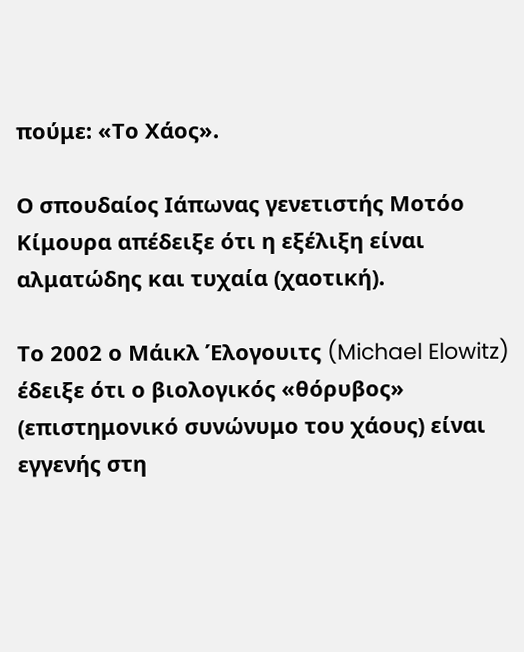πούμε: «Το Χάος».

Ο σπουδαίος Ιάπωνας γενετιστής Μοτόο Κίμουρα απέδειξε ότι η εξέλιξη είναι αλματώδης και τυχαία (χαοτική).

Το 2002 ο Μάικλ Έλογουιτς (Michael Elowitz) έδειξε ότι ο βιολογικός «θόρυβος» (επιστημονικό συνώνυμο του χάους) είναι εγγενής στη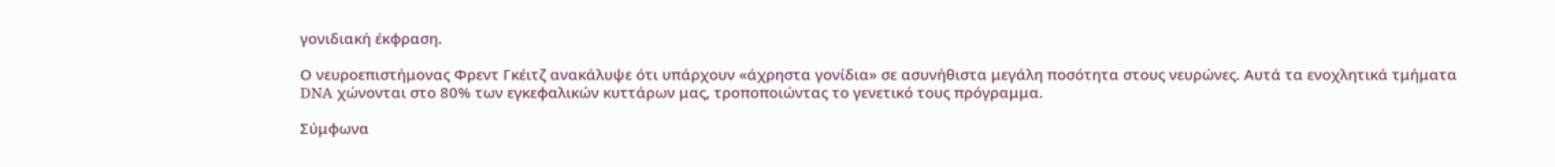γονιδιακή έκφραση.

Ο νευροεπιστήμονας Φρεντ Γκέιτζ ανακάλυψε ότι υπάρχουν «άχρηστα γονίδια» σε ασυνήθιστα μεγάλη ποσότητα στους νευρώνες. Αυτά τα ενοχλητικά τμήματα DNA χώνονται στο 80% των εγκεφαλικών κυττάρων μας, τροποποιώντας το γενετικό τους πρόγραμμα.

Σύμφωνα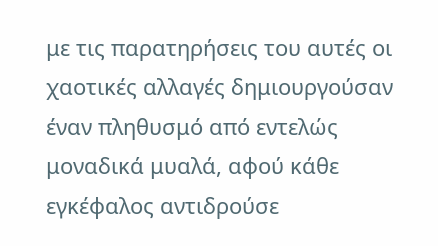με τις παρατηρήσεις του αυτές οι χαοτικές αλλαγές δημιουργούσαν έναν πληθυσμό από εντελώς μοναδικά μυαλά, αφού κάθε εγκέφαλος αντιδρούσε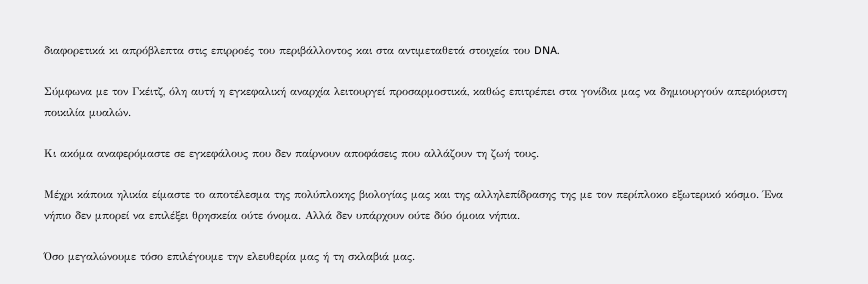διαφορετικά κι απρόβλεπτα στις επιρροές του περιβάλλοντος και στα αντιμεταθετά στοιχεία του DNA.

Σύμφωνα με τον Γκέιτζ, όλη αυτή η εγκεφαλική αναρχία λειτουργεί προσαρμοστικά, καθώς επιτρέπει στα γονίδια μας να δημιουργούν απεριόριστη ποικιλία μυαλών.

Κι ακόμα αναφερόμαστε σε εγκεφάλους που δεν παίρνουν αποφάσεις που αλλάζουν τη ζωή τους.

Μέχρι κάποια ηλικία είμαστε το αποτέλεσμα της πολύπλοκης βιολογίας μας και της αλληλεπίδρασης της με τον περίπλοκο εξωτερικό κόσμο. Ένα νήπιο δεν μπορεί να επιλέξει θρησκεία ούτε όνομα. Αλλά δεν υπάρχουν ούτε δύο όμοια νήπια.

Όσο μεγαλώνουμε τόσο επιλέγουμε την ελευθερία μας ή τη σκλαβιά μας.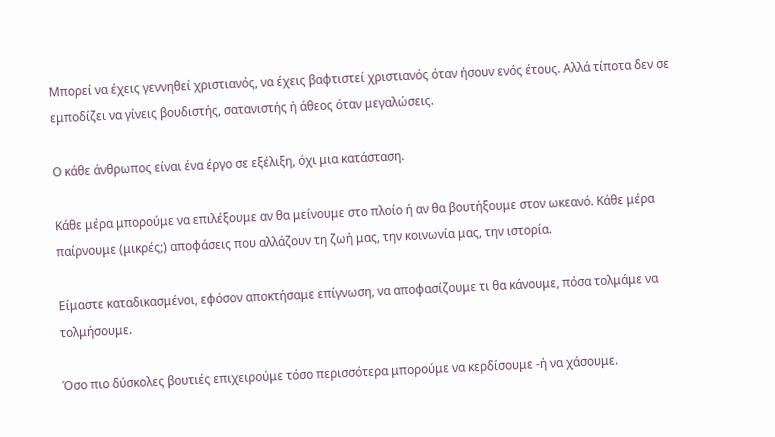Μπορεί να έχεις γεννηθεί χριστιανός, να έχεις βαφτιστεί χριστιανός όταν ήσουν ενός έτους. Αλλά τίποτα δεν σε εμποδίζει να γίνεις βουδιστής, σατανιστής ή άθεος όταν μεγαλώσεις.

Ο κάθε άνθρωπος είναι ένα έργο σε εξέλιξη, όχι μια κατάσταση.

Κάθε μέρα μπορούμε να επιλέξουμε αν θα μείνουμε στο πλοίο ή αν θα βουτήξουμε στον ωκεανό. Κάθε μέρα παίρνουμε (μικρές;) αποφάσεις που αλλάζουν τη ζωή μας, την κοινωνία μας, την ιστορία.

Είμαστε καταδικασμένοι, εφόσον αποκτήσαμε επίγνωση, να αποφασίζουμε τι θα κάνουμε, πόσα τολμάμε να τολμήσουμε.

Όσο πιο δύσκολες βουτιές επιχειρούμε τόσο περισσότερα μπορούμε να κερδίσουμε -ή να χάσουμε.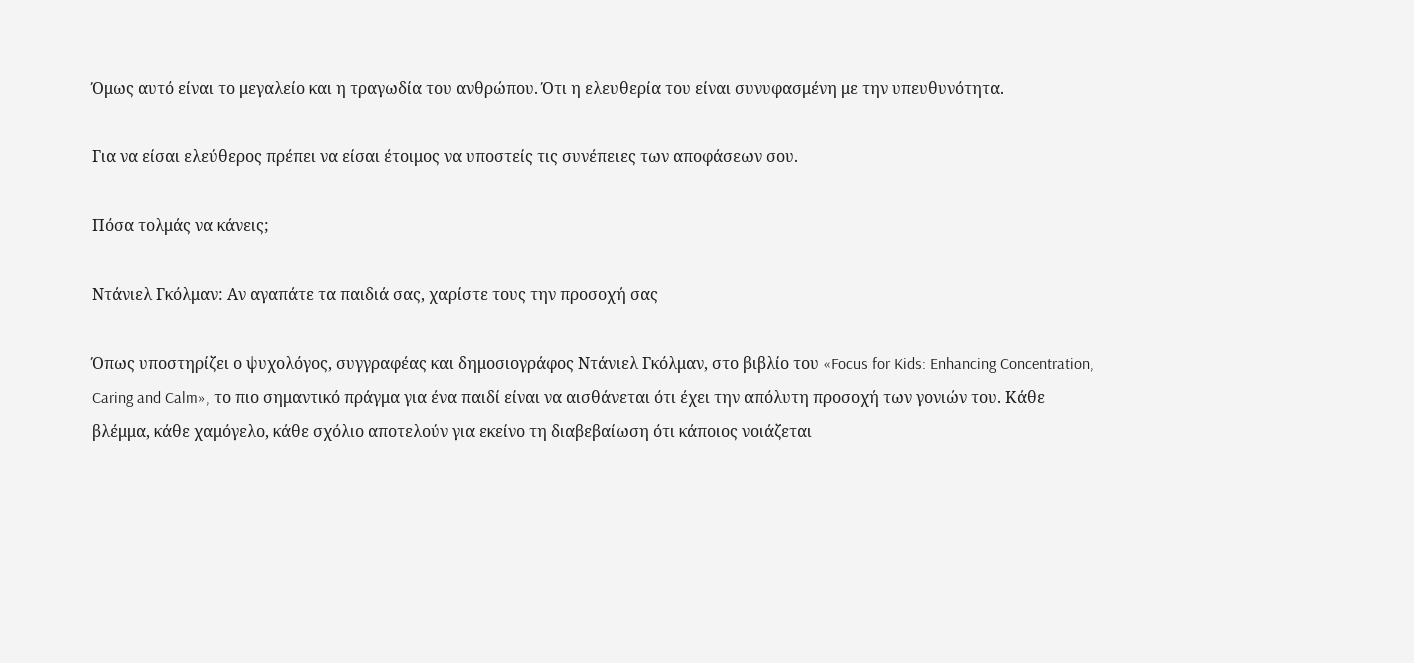Όμως αυτό είναι το μεγαλείο και η τραγωδία του ανθρώπου. Ότι η ελευθερία του είναι συνυφασμένη με την υπευθυνότητα.

Για να είσαι ελεύθερος πρέπει να είσαι έτοιμος να υποστείς τις συνέπειες των αποφάσεων σου.

Πόσα τολμάς να κάνεις;

Ντάνιελ Γκόλμαν: Αν αγαπάτε τα παιδιά σας, χαρίστε τους την προσοχή σας

Όπως υποστηρίζει ο ψυχολόγος, συγγραφέας και δημοσιογράφος Ντάνιελ Γκόλμαν, στο βιβλίο του «Focus for Kids: Enhancing Concentration, Caring and Calm», το πιο σημαντικό πράγμα για ένα παιδί είναι να αισθάνεται ότι έχει την απόλυτη προσοχή των γονιών του. Κάθε βλέμμα, κάθε χαμόγελο, κάθε σχόλιο αποτελούν για εκείνο τη διαβεβαίωση ότι κάποιος νοιάζεται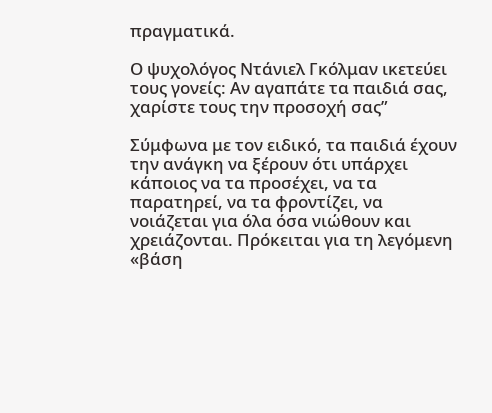πραγματικά.

Ο ψυχολόγος Ντάνιελ Γκόλμαν ικετεύει τους γονείς: Αν αγαπάτε τα παιδιά σας, χαρίστε τους την προσοχή σας”

Σύμφωνα με τον ειδικό, τα παιδιά έχουν την ανάγκη να ξέρουν ότι υπάρχει κάποιος να τα προσέχει, να τα παρατηρεί, να τα φροντίζει, να νοιάζεται για όλα όσα νιώθουν και χρειάζονται. Πρόκειται για τη λεγόμενη «βάση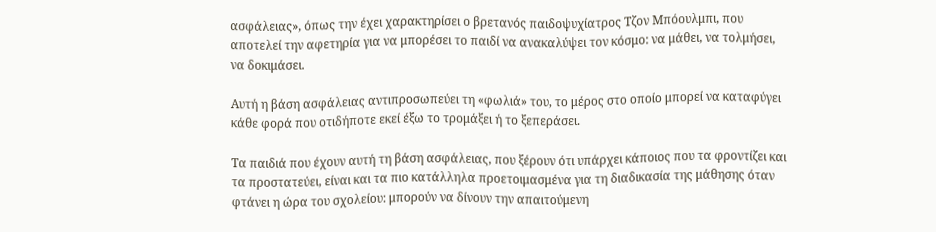ασφάλειας», όπως την έχει χαρακτηρίσει ο βρετανός παιδοψυχίατρος Τζον Μπόουλμπι, που αποτελεί την αφετηρία για να μπορέσει το παιδί να ανακαλύψει τον κόσμο: να μάθει, να τολμήσει, να δοκιμάσει.

Αυτή η βάση ασφάλειας αντιπροσωπεύει τη «φωλιά» του, το μέρος στο οποίο μπορεί να καταφύγει κάθε φορά που οτιδήποτε εκεί έξω το τρομάξει ή το ξεπεράσει.

Τα παιδιά που έχουν αυτή τη βάση ασφάλειας, που ξέρουν ότι υπάρχει κάποιος που τα φροντίζει και τα προστατεύει, είναι και τα πιο κατάλληλα προετοιμασμένα για τη διαδικασία της μάθησης όταν φτάνει η ώρα του σχολείου: μπορούν να δίνουν την απαιτούμενη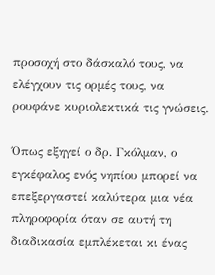προσοχή στο δάσκαλό τους, να ελέγχουν τις ορμές τους, να ρουφάνε κυριολεκτικά τις γνώσεις.

Όπως εξηγεί ο δρ. Γκόλμαν, ο εγκέφαλος ενός νηπίου μπορεί να επεξεργαστεί καλύτερα μια νέα πληροφορία όταν σε αυτή τη διαδικασία εμπλέκεται κι ένας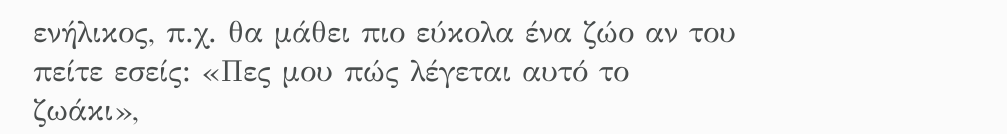ενήλικος, π.χ. θα μάθει πιο εύκολα ένα ζώο αν του πείτε εσείς: «Πες μου πώς λέγεται αυτό το ζωάκι»,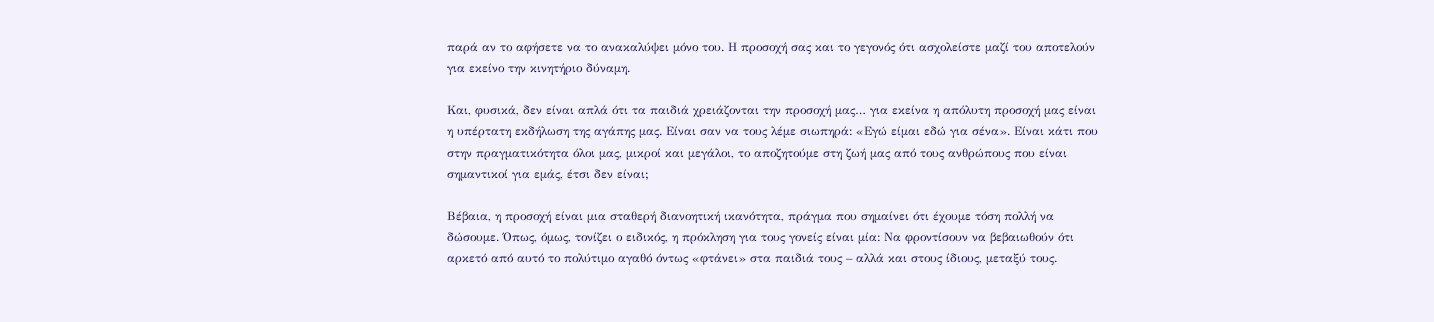παρά αν το αφήσετε να το ανακαλύψει μόνο του. Η προσοχή σας και το γεγονός ότι ασχολείστε μαζί του αποτελούν για εκείνο την κινητήριο δύναμη.

Και, φυσικά, δεν είναι απλά ότι τα παιδιά χρειάζονται την προσοχή μας… για εκείνα η απόλυτη προσοχή μας είναι η υπέρτατη εκδήλωση της αγάπης μας. Είναι σαν να τους λέμε σιωπηρά: «Εγώ είμαι εδώ για σένα». Είναι κάτι που στην πραγματικότητα όλοι μας, μικροί και μεγάλοι, το αποζητούμε στη ζωή μας από τους ανθρώπους που είναι σημαντικοί για εμάς, έτσι δεν είναι;

Βέβαια, η προσοχή είναι μια σταθερή διανοητική ικανότητα, πράγμα που σημαίνει ότι έχουμε τόση πολλή να δώσουμε. Όπως, όμως, τονίζει ο ειδικός, η πρόκληση για τους γονείς είναι μία: Να φροντίσουν να βεβαιωθούν ότι αρκετό από αυτό το πολύτιμο αγαθό όντως «φτάνει» στα παιδιά τους – αλλά και στους ίδιους, μεταξύ τους.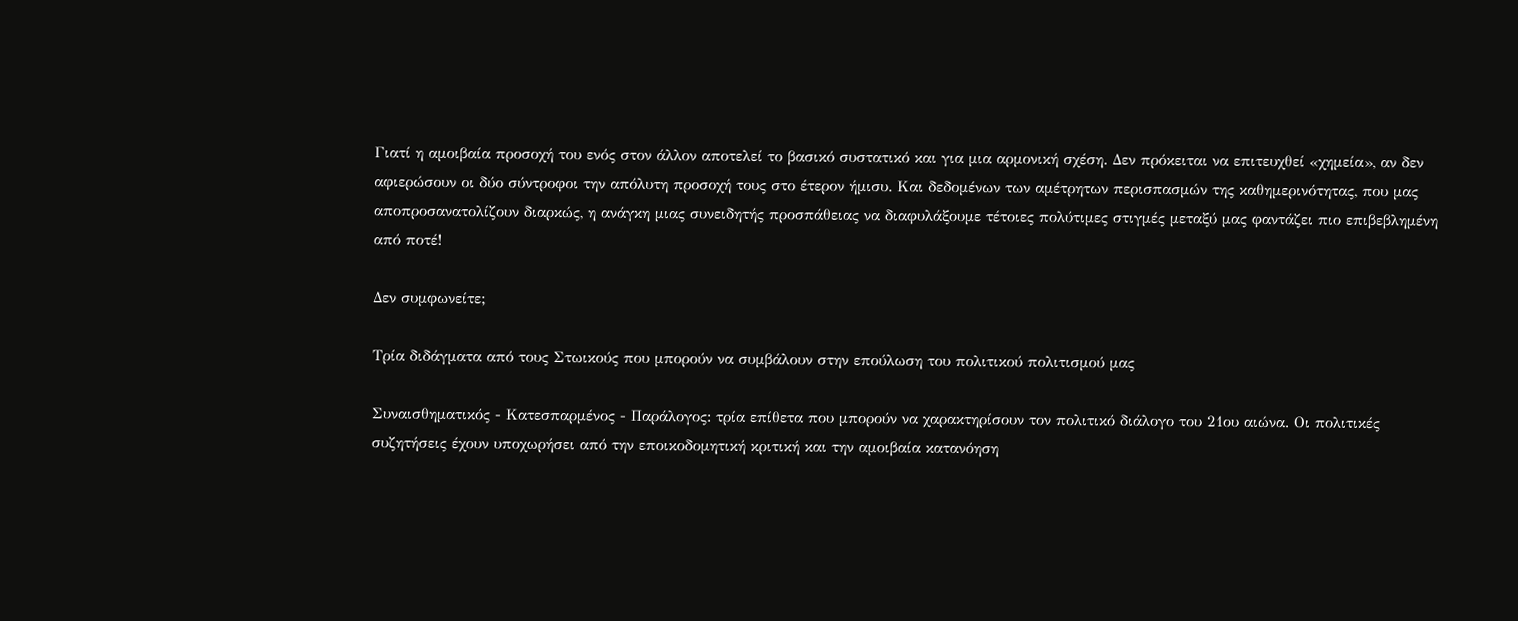Γιατί η αμοιβαία προσοχή του ενός στον άλλον αποτελεί το βασικό συστατικό και για μια αρμονική σχέση. Δεν πρόκειται να επιτευχθεί «χημεία», αν δεν αφιερώσουν οι δύο σύντροφοι την απόλυτη προσοχή τους στο έτερον ήμισυ. Και δεδομένων των αμέτρητων περισπασμών της καθημερινότητας, που μας αποπροσανατολίζουν διαρκώς, η ανάγκη μιας συνειδητής προσπάθειας να διαφυλάξουμε τέτοιες πολύτιμες στιγμές μεταξύ μας φαντάζει πιο επιβεβλημένη από ποτέ!

Δεν συμφωνείτε;

Τρία διδάγματα από τους Στωικούς που μπορούν να συμβάλουν στην επούλωση του πολιτικού πολιτισμού μας

Συναισθηματικός - Κατεσπαρμένος - Παράλογος: τρία επίθετα που μπορούν να χαρακτηρίσουν τον πολιτικό διάλογο του 21ου αιώνα. Oι πολιτικές συζητήσεις έχουν υποχωρήσει από την εποικοδομητική κριτική και την αμοιβαία κατανόηση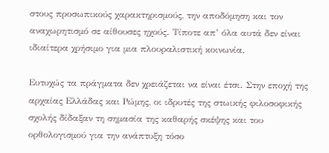στους προσωπικούς χαρακτηρισμούς, την αποδόμηση και τον αναχωρητισμό σε αίθουσες ηχούς. Τίποτε απ’ όλα αυτά δεν είναι ιδιαίτερα χρήσιμο για μια πλουραλιστική κοινωνία.

Ευτυχώς τα πράγματα δεν χρειάζεται να είναι έτσι. Στην εποχή της αρχαίας Ελλάδας και Ρώμης, οι ιδρυτές της στωικής φιλοσοφικής σχολής δίδαξαν τη σημασία της καθαρής σκέψης και του ορθολογισμού για την ανάπτυξη τόσο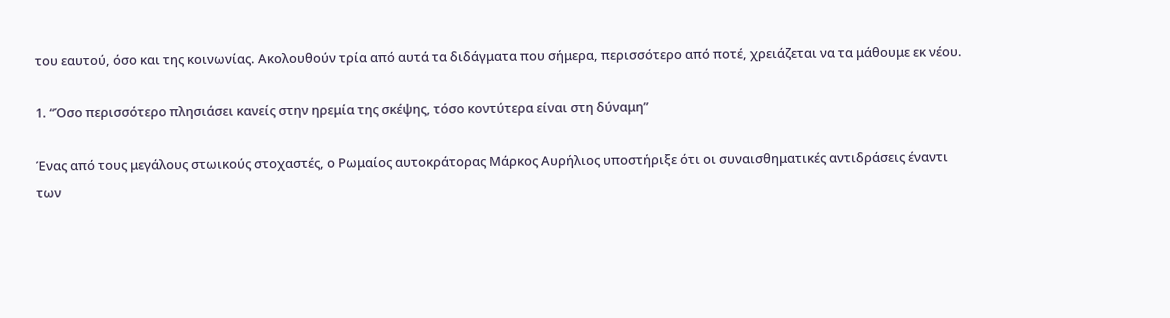του εαυτού, όσο και της κοινωνίας. Ακολουθούν τρία από αυτά τα διδάγματα που σήμερα, περισσότερο από ποτέ, χρειάζεται να τα μάθουμε εκ νέου.

1. “Όσο περισσότερο πλησιάσει κανείς στην ηρεμία της σκέψης, τόσο κοντύτερα είναι στη δύναμη”

Ένας από τους μεγάλους στωικούς στοχαστές, ο Ρωμαίος αυτοκράτορας Μάρκος Αυρήλιος υποστήριξε ότι οι συναισθηματικές αντιδράσεις έναντι των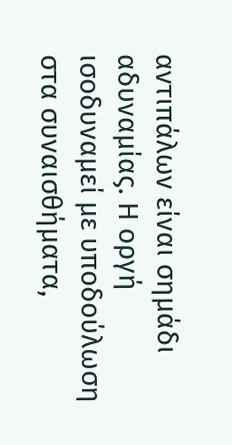αντιπάλων είναι σημάδι αδυναμίας. Η οργή ισοδυναμεί με υποδούλωση στα συναισθήματα,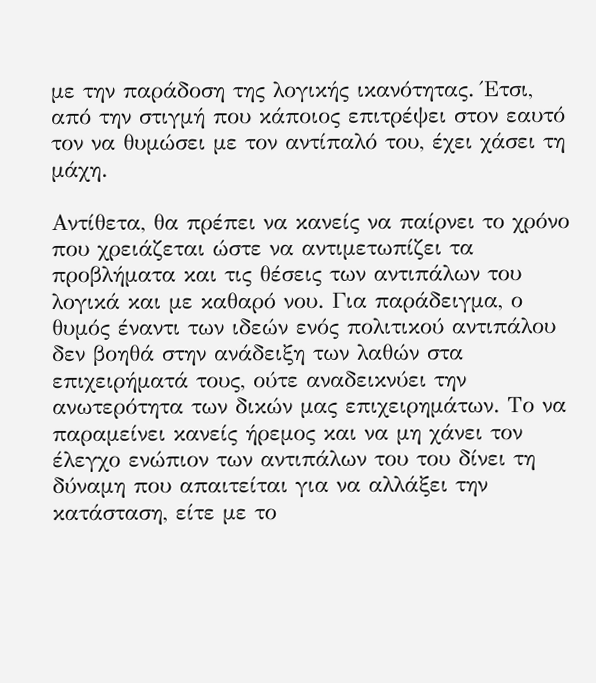με την παράδοση της λογικής ικανότητας. Έτσι, από την στιγμή που κάποιος επιτρέψει στον εαυτό τον να θυμώσει με τον αντίπαλό του, έχει χάσει τη μάχη.

Αντίθετα, θα πρέπει να κανείς να παίρνει το χρόνο που χρειάζεται ώστε να αντιμετωπίζει τα προβλήματα και τις θέσεις των αντιπάλων του λογικά και με καθαρό νου. Για παράδειγμα, ο θυμός έναντι των ιδεών ενός πολιτικού αντιπάλου δεν βοηθά στην ανάδειξη των λαθών στα επιχειρήματά τους, ούτε αναδεικνύει την ανωτερότητα των δικών μας επιχειρημάτων. Το να παραμείνει κανείς ήρεμος και να μη χάνει τον έλεγχο ενώπιον των αντιπάλων του του δίνει τη δύναμη που απαιτείται για να αλλάξει την κατάσταση, είτε με το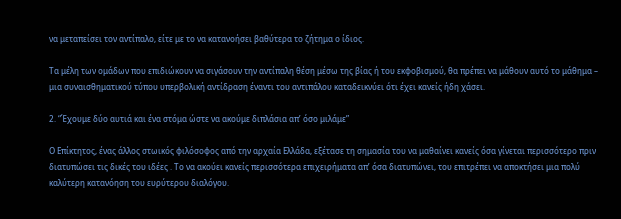να μεταπείσει τον αντίπαλο, είτε με το να κατανοήσει βαθύτερα το ζήτημα ο ίδιος.

Τα μέλη των ομάδων που επιδιώκουν να σιγάσουν την αντίπαλη θέση μέσω της βίας ή του εκφοβισμού, θα πρέπει να μάθουν αυτό το μάθημα – μια συναισθηματικού τύπου υπερβολική αντίδραση έναντι του αντιπάλου καταδεικνύει ότι έχει κανείς ήδη χάσει.

2. “Έχουμε δύο αυτιά και ένα στόμα ώστε να ακούμε διπλάσια απ’ όσο μιλάμε”

Ο Επίκτητος, ένας άλλος στωικός φιλόσοφος από την αρχαία Ελλάδα, εξέτασε τη σημασία του να μαθαίνει κανείς όσα γίνεται περισσότερο πριν διατυπώσει τις δικές του ιδέες . Το να ακούει κανείς περισσότερα επιχειρήματα απ’ όσα διατυπώνει, του επιτρέπει να αποκτήσει μια πολύ καλύτερη κατανόηση του ευρύτερου διαλόγου.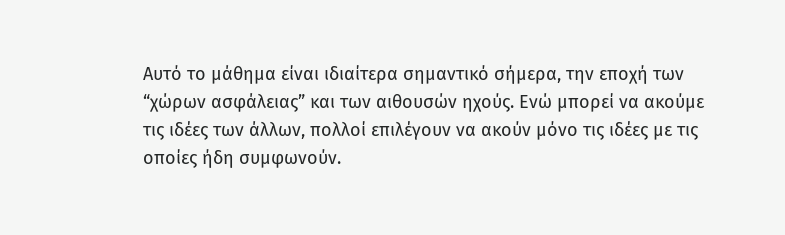Αυτό το μάθημα είναι ιδιαίτερα σημαντικό σήμερα, την εποχή των “χώρων ασφάλειας” και των αιθουσών ηχούς. Ενώ μπορεί να ακούμε τις ιδέες των άλλων, πολλοί επιλέγουν να ακούν μόνο τις ιδέες με τις οποίες ήδη συμφωνούν.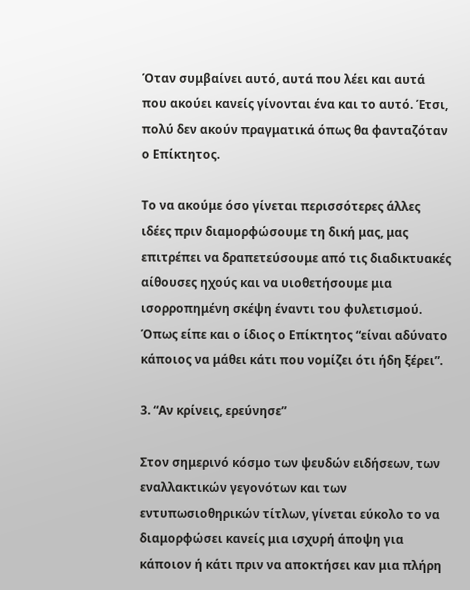Όταν συμβαίνει αυτό, αυτά που λέει και αυτά που ακούει κανείς γίνονται ένα και το αυτό. Έτσι, πολύ δεν ακούν πραγματικά όπως θα φανταζόταν ο Επίκτητος.

Το να ακούμε όσο γίνεται περισσότερες άλλες ιδέες πριν διαμορφώσουμε τη δική μας, μας επιτρέπει να δραπετεύσουμε από τις διαδικτυακές αίθουσες ηχούς και να υιοθετήσουμε μια ισορροπημένη σκέψη έναντι του φυλετισμού. Όπως είπε και ο ίδιος ο Επίκτητος “είναι αδύνατο κάποιος να μάθει κάτι που νομίζει ότι ήδη ξέρει”.

3. “Αν κρίνεις, ερεύνησε”

Στον σημερινό κόσμο των ψευδών ειδήσεων, των εναλλακτικών γεγονότων και των εντυπωσιοθηρικών τίτλων, γίνεται εύκολο το να διαμορφώσει κανείς μια ισχυρή άποψη για κάποιον ή κάτι πριν να αποκτήσει καν μια πλήρη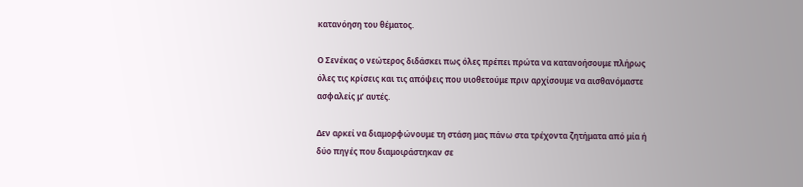κατανόηση του θέματος.

Ο Σενέκας ο νεώτερος διδάσκει πως όλες πρέπει πρώτα να κατανοήσουμε πλήρως όλες τις κρίσεις και τις απόψεις που υιοθετούμε πριν αρχίσουμε να αισθανόμαστε ασφαλείς μ’ αυτές.

Δεν αρκεί να διαμορφώνουμε τη στάση μας πάνω στα τρέχοντα ζητήματα από μία ή δύο πηγές που διαμοιράστηκαν σε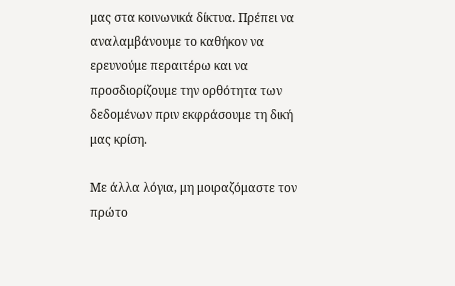μας στα κοινωνικά δίκτυα. Πρέπει να αναλαμβάνουμε το καθήκον να ερευνούμε περαιτέρω και να προσδιορίζουμε την ορθότητα των δεδομένων πριν εκφράσουμε τη δική μας κρίση.

Με άλλα λόγια, μη μοιραζόμαστε τον πρώτο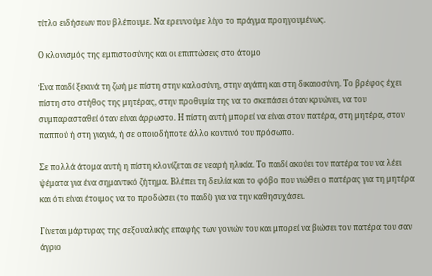τίτλο ειδήσεων που βλέπουμε. Να ερευνούμε λίγο το πράγμα προηγουμένως.

Ο κλονισμός της εμπιστοσύνης και οι επιπτώσεις στο άτομο

Ένα παιδί ξεκινά τη ζωή με πίστη στην καλοσύνη, στην αγάπη και στη δικαιοσύνη. Το βρέφος έχει πίστη στο στήθος της μητέρας, στην προθυμία της να το σκεπάσει όταν κρυώνει, να του συμπαρασταθεί όταν είναι άρρωστο. Η πίστη αυτή μπορεί να είναι στον πατέρα, στη μητέρα, στον παππού ή στη γιαγιά, ή σε οποιοδήποτε άλλο κοντινό του πρόσωπο.

Σε πολλά άτομα αυτή η πίστη κλονίζεται σε νεαρή ηλικία. Το παιδί ακούει τον πατέρα του να λέει ψέματα για ένα σημαντικό ζήτημα. Βλέπει τη δειλία και το φόβο που νιώθει ο πατέρας για τη μητέρα και ότι είναι έτοιμος να το προδώσει (το παιδί) για να την καθησυχάσει.

Γίνεται μάρτυρας της σεξουαλικής επαφής των γονιών του και μπορεί να βιώσει τον πατέρα του σαν άγριο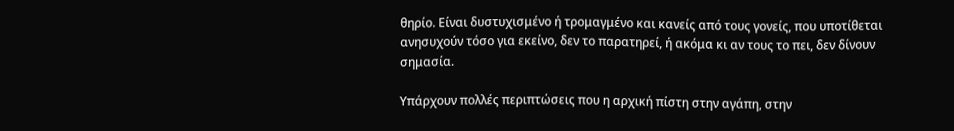θηρίο. Είναι δυστυχισμένο ή τρομαγμένο και κανείς από τους γονείς, που υποτίθεται ανησυχούν τόσο για εκείνο, δεν το παρατηρεί, ή ακόμα κι αν τους το πει, δεν δίνουν σημασία.

Υπάρχουν πολλές περιπτώσεις που η αρχική πίστη στην αγάπη, στην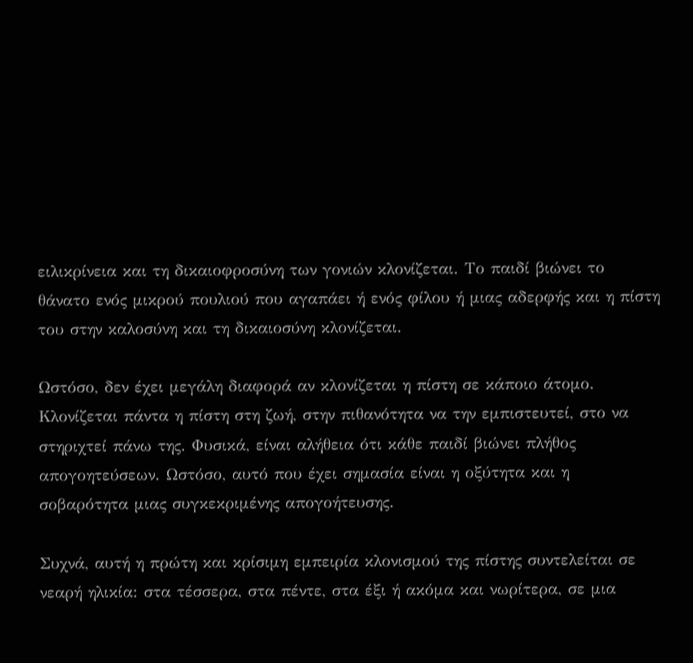ειλικρίνεια και τη δικαιοφροσύνη των γονιών κλονίζεται. Το παιδί βιώνει το θάνατο ενός μικρού πουλιού που αγαπάει ή ενός φίλου ή μιας αδερφής και η πίστη του στην καλοσύνη και τη δικαιοσύνη κλονίζεται.

Ωστόσο, δεν έχει μεγάλη διαφορά αν κλονίζεται η πίστη σε κάποιο άτομο. Κλονίζεται πάντα η πίστη στη ζωή, στην πιθανότητα να την εμπιστευτεί, στο να στηριχτεί πάνω της. Φυσικά, είναι αλήθεια ότι κάθε παιδί βιώνει πλήθος απογοητεύσεων. Ωστόσο, αυτό που έχει σημασία είναι η οξύτητα και η σοβαρότητα μιας συγκεκριμένης απογοήτευσης.

Συχνά, αυτή η πρώτη και κρίσιμη εμπειρία κλονισμού της πίστης συντελείται σε νεαρή ηλικία: στα τέσσερα, στα πέντε, στα έξι ή ακόμα και νωρίτερα, σε μια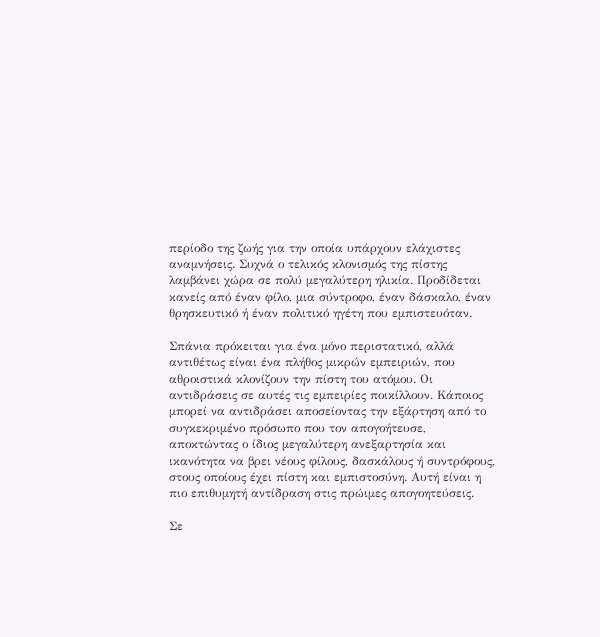περίοδο της ζωής για την οποία υπάρχουν ελάχιστες αναμνήσεις. Συχνά ο τελικός κλονισμός της πίστης λαμβάνει χώρα σε πολύ μεγαλύτερη ηλικία. Προδίδεται κανείς από έναν φίλο, μια σύντροφο, έναν δάσκαλο, έναν θρησκευτικό ή έναν πολιτικό ηγέτη που εμπιστευόταν.

Σπάνια πρόκειται για ένα μόνο περιστατικό, αλλά αντιθέτως είναι ένα πλήθος μικρών εμπειριών, που αθροιστικά κλονίζουν την πίστη του ατόμου. Οι αντιδράσεις σε αυτές τις εμπειρίες ποικίλλουν. Κάποιος μπορεί να αντιδράσει αποσείοντας την εξάρτηση από το συγκεκριμένο πρόσωπο που τον απογοήτευσε, αποκτώντας ο ίδιος μεγαλύτερη ανεξαρτησία και ικανότητα να βρει νέους φίλους, δασκάλους ή συντρόφους, στους οποίους έχει πίστη και εμπιστοσύνη. Αυτή είναι η πιο επιθυμητή αντίδραση στις πρώιμες απογοητεύσεις.

Σε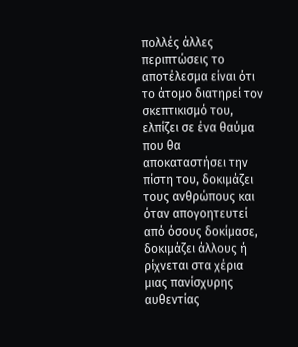πολλές άλλες περιπτώσεις το αποτέλεσμα είναι ότι το άτομο διατηρεί τον σκεπτικισμό του, ελπίζει σε ένα θαύμα που θα αποκαταστήσει την πίστη του, δοκιμάζει τους ανθρώπους και όταν απογοητευτεί από όσους δοκίμασε, δοκιμάζει άλλους ή ρίχνεται στα χέρια μιας πανίσχυρης αυθεντίας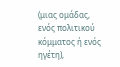(μιας ομάδας, ενός πολιτικού κόμματος ή ενός ηγέτη),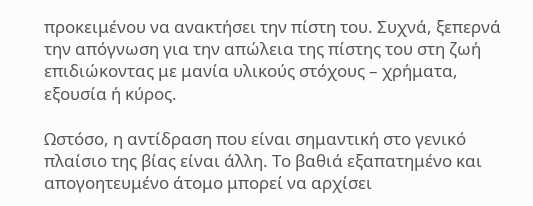προκειμένου να ανακτήσει την πίστη του. Συχνά, ξεπερνά την απόγνωση για την απώλεια της πίστης του στη ζωή επιδιώκοντας με μανία υλικούς στόχους – χρήματα, εξουσία ή κύρος.

Ωστόσο, η αντίδραση που είναι σημαντική στο γενικό πλαίσιο της βίας είναι άλλη. Το βαθιά εξαπατημένο και απογοητευμένο άτομο μπορεί να αρχίσει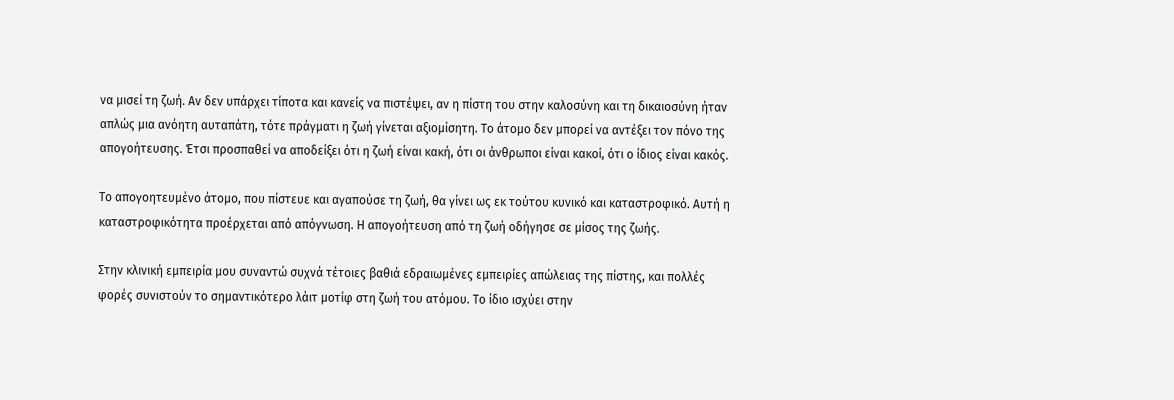να μισεί τη ζωή. Αν δεν υπάρχει τίποτα και κανείς να πιστέψει, αν η πίστη του στην καλοσύνη και τη δικαιοσύνη ήταν απλώς μια ανόητη αυταπάτη, τότε πράγματι η ζωή γίνεται αξιομίσητη. Το άτομο δεν μπορεί να αντέξει τον πόνο της απογοήτευσης. Έτσι προσπαθεί να αποδείξει ότι η ζωή είναι κακή, ότι οι άνθρωποι είναι κακοί, ότι ο ίδιος είναι κακός.

Το απογοητευμένο άτομο, που πίστευε και αγαπούσε τη ζωή, θα γίνει ως εκ τούτου κυνικό και καταστροφικό. Αυτή η καταστροφικότητα προέρχεται από απόγνωση. Η απογοήτευση από τη ζωή οδήγησε σε μίσος της ζωής.

Στην κλινική εμπειρία μου συναντώ συχνά τέτοιες βαθιά εδραιωμένες εμπειρίες απώλειας της πίστης, και πολλές φορές συνιστούν το σημαντικότερο λάιτ μοτίφ στη ζωή του ατόμου. Το ίδιο ισχύει στην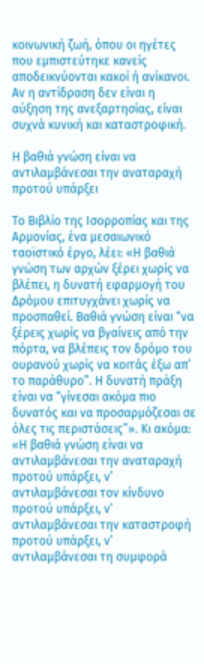κοινωνική ζωή, όπου οι ηγέτες που εμπιστεύτηκε κανείς αποδεικνύονται κακοί ή ανίκανοι. Αν η αντίδραση δεν είναι η αύξηση της ανεξαρτησίας, είναι συχνά κυνική και καταστροφική.

Η βαθιά γνώση είναι να αντιλαμβάνεσαι την αναταραχή προτού υπάρξει

Το Βιβλίο της Ισορροπίας και της Αρμονίας, ένα μεσαιωνικό ταοϊστικό έργο, λέει: «Η βαθιά γνώση των αρχών ξέρει χωρίς να βλέπει, η δυνατή εφαρμογή του Δρόμου επιτυγχάνει χωρίς να προσπαθεί. Βαθιά γνώση είναι “να ξέρεις χωρίς να βγαίνεις από την πόρτα, να βλέπεις τον δρόμο του ουρανού χωρίς να κοιτάς έξω απ’ το παράθυρο”. Η δυνατή πράξη είναι να “γίνεσαι ακόμα πιο δυνατός και να προσαρμόζεσαι σε όλες τις περιστάσεις”». Κι ακόμα: «Η βαθιά γνώση είναι να αντιλαμβάνεσαι την αναταραχή προτού υπάρξει, ν’ αντιλαμβάνεσαι τον κίνδυνο προτού υπάρξει, ν’ αντιλαμβάνεσαι την καταστροφή προτού υπάρξει, ν’ αντιλαμβάνεσαι τη συμφορά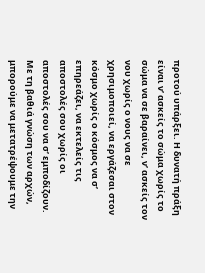προτού υπάρξει. Η δυνατή πράξη είναι ν’ ασκείς το σώμα χωρίς το σώμα να σε βαραίνει, ν’ ασκείς τον νου χωρίς ο νους να σε χρησιμοποιεί, να εργάζεσαι στον κόσμο χωρίς ο κόσμος να σ’ επηρεάζει, να εκτελείς τις αποστολές σου χωρίς οι αποστολές σου να σ’ εμποδίζουν. Με τη βαθιά γνώση των αρχών, μπορούμε να μετατρέψουμε την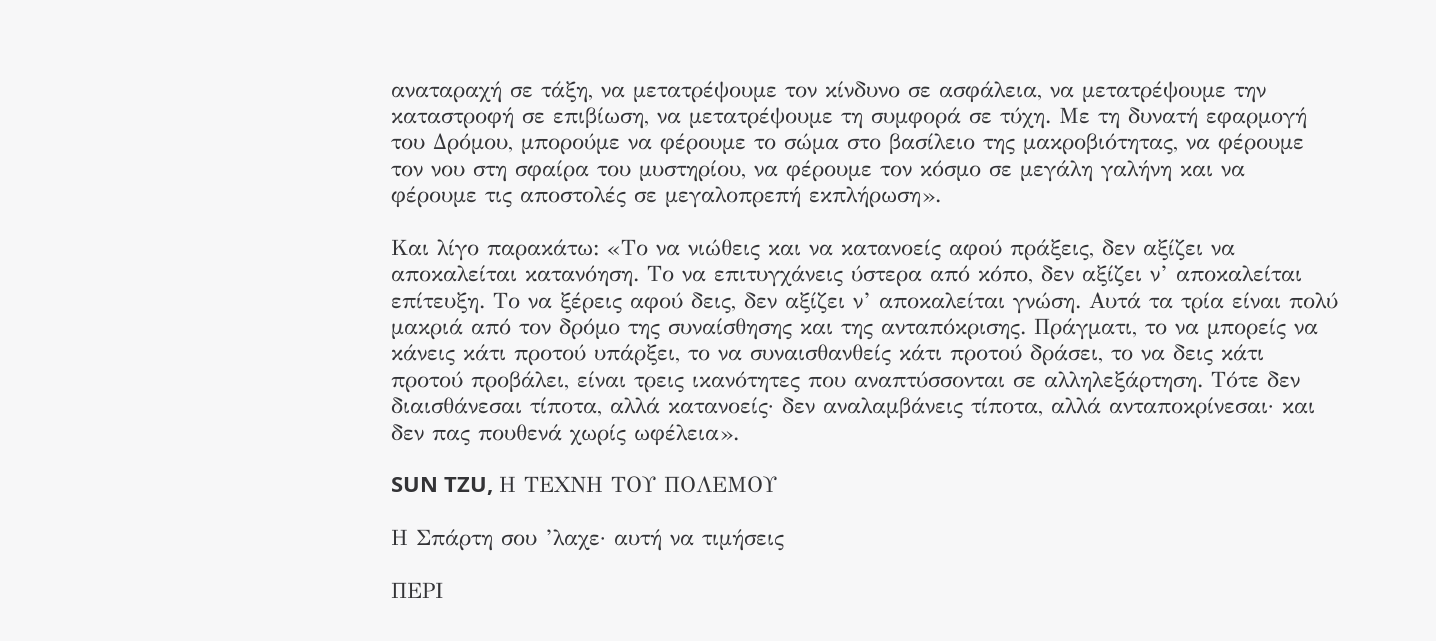αναταραχή σε τάξη, να μετατρέψουμε τον κίνδυνο σε ασφάλεια, να μετατρέψουμε την καταστροφή σε επιβίωση, να μετατρέψουμε τη συμφορά σε τύχη. Με τη δυνατή εφαρμογή του Δρόμου, μπορούμε να φέρουμε το σώμα στο βασίλειο της μακροβιότητας, να φέρουμε τον νου στη σφαίρα του μυστηρίου, να φέρουμε τον κόσμο σε μεγάλη γαλήνη και να φέρουμε τις αποστολές σε μεγαλοπρεπή εκπλήρωση».

Και λίγο παρακάτω: «Το να νιώθεις και να κατανοείς αφού πράξεις, δεν αξίζει να αποκαλείται κατανόηση. Το να επιτυγχάνεις ύστερα από κόπο, δεν αξίζει ν’ αποκαλείται επίτευξη. Το να ξέρεις αφού δεις, δεν αξίζει ν’ αποκαλείται γνώση. Αυτά τα τρία είναι πολύ μακριά από τον δρόμο της συναίσθησης και της ανταπόκρισης. Πράγματι, το να μπορείς να κάνεις κάτι προτού υπάρξει, το να συναισθανθείς κάτι προτού δράσει, το να δεις κάτι προτού προβάλει, είναι τρεις ικανότητες που αναπτύσσονται σε αλληλεξάρτηση. Τότε δεν διαισθάνεσαι τίποτα, αλλά κατανοείς· δεν αναλαμβάνεις τίποτα, αλλά ανταποκρίνεσαι· και δεν πας πουθενά χωρίς ωφέλεια».

SUN TZU, Η ΤΕΧΝΗ ΤΟΥ ΠΟΛΕΜΟΥ

Η Σπάρτη σου ’λαχε· αυτή να τιμήσεις

ΠΕΡΙ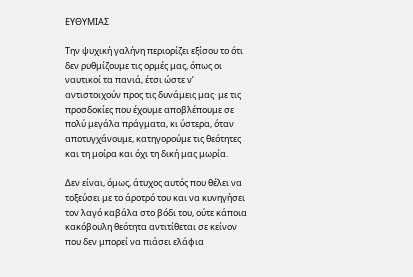ΕΥΘΥΜΙΑΣ

Την ψυχική γαλήνη περιορίζει εξίσου το ότι δεν ρυθμίζουμε τις ορμές μας, όπως οι ναυτικοί τα πανιά, έτσι ώστε ν’ αντιστοιχούν προς τις δυνάμεις μας· με τις προσδοκίες που έχουμε αποβλέπουμε σε πολύ μεγάλα πράγματα, κι ύστερα, όταν αποτυγχάνουμε, κατηγορούμε τις θεότητες και τη μοίρα και όχι τη δική μας μωρία.

Δεν είναι, όμως, άτυχος αυτός που θέλει να τοξεύσει με το άροτρό του και να κυνηγήσει τον λαγό καβάλα στο βόδι του, ούτε κάποια κακόβουλη θεότητα αντιτίθεται σε κείνον που δεν μπορεί να πιάσει ελάφια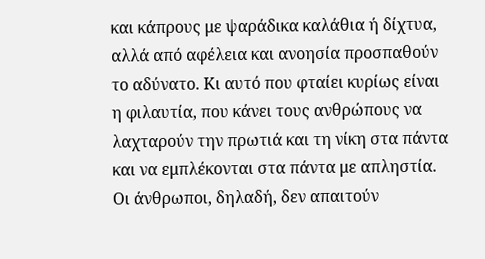και κάπρους με ψαράδικα καλάθια ή δίχτυα, αλλά από αφέλεια και ανοησία προσπαθούν το αδύνατο. Κι αυτό που φταίει κυρίως είναι η φιλαυτία, που κάνει τους ανθρώπους να λαχταρούν την πρωτιά και τη νίκη στα πάντα και να εμπλέκονται στα πάντα με απληστία. Οι άνθρωποι, δηλαδή, δεν απαιτούν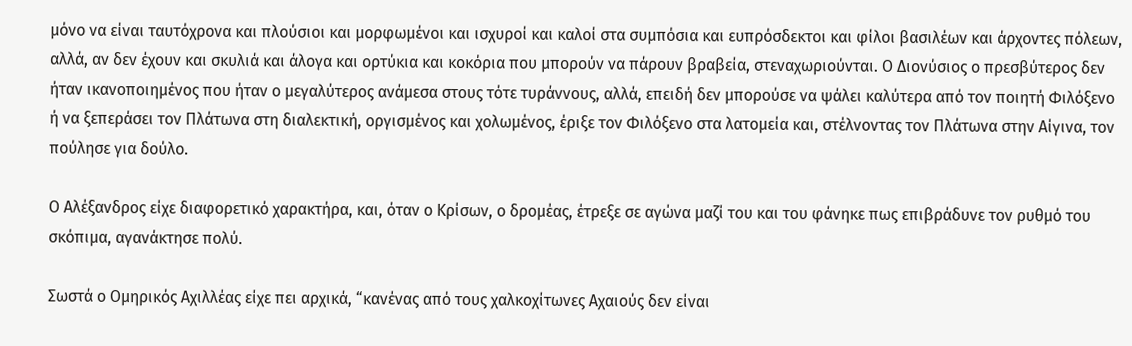μόνο να είναι ταυτόχρονα και πλούσιοι και μορφωμένοι και ισχυροί και καλοί στα συμπόσια και ευπρόσδεκτοι και φίλοι βασιλέων και άρχοντες πόλεων, αλλά, αν δεν έχουν και σκυλιά και άλογα και ορτύκια και κοκόρια που μπορούν να πάρουν βραβεία, στεναχωριούνται. Ο Διονύσιος ο πρεσβύτερος δεν ήταν ικανοποιημένος που ήταν ο μεγαλύτερος ανάμεσα στους τότε τυράννους, αλλά, επειδή δεν μπορούσε να ψάλει καλύτερα από τον ποιητή Φιλόξενο ή να ξεπεράσει τον Πλάτωνα στη διαλεκτική, οργισμένος και χολωμένος, έριξε τον Φιλόξενο στα λατομεία και, στέλνοντας τον Πλάτωνα στην Αίγινα, τον πούλησε για δούλο.

Ο Αλέξανδρος είχε διαφορετικό χαρακτήρα, και, όταν ο Κρίσων, ο δρομέας, έτρεξε σε αγώνα μαζί του και του φάνηκε πως επιβράδυνε τον ρυθμό του σκόπιμα, αγανάκτησε πολύ.

Σωστά ο Ομηρικός Αχιλλέας είχε πει αρχικά, “κανένας από τους χαλκοχίτωνες Αχαιούς δεν είναι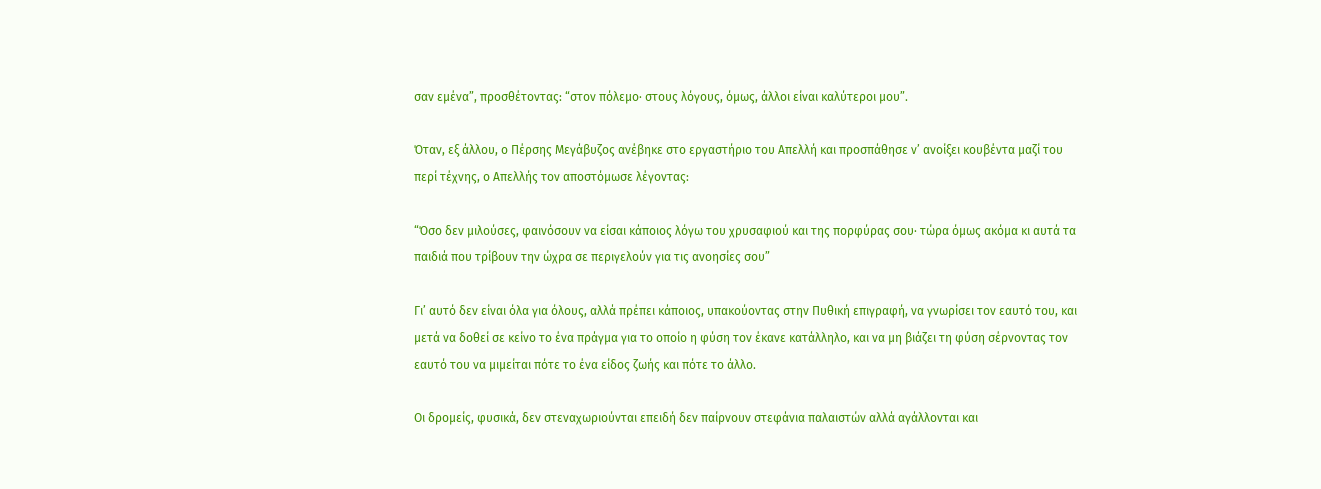σαν εμένα”, προσθέτοντας: “στον πόλεμο· στους λόγους, όμως, άλλοι είναι καλύτεροι μου”.

Όταν, εξ άλλου, ο Πέρσης Μεγάβυζος ανέβηκε στο εργαστήριο του Απελλή και προσπάθησε ν’ ανοίξει κουβέντα μαζί του περί τέχνης, ο Απελλής τον αποστόμωσε λέγοντας:

“Όσο δεν μιλούσες, φαινόσουν να είσαι κάποιος λόγω του χρυσαφιού και της πορφύρας σου· τώρα όμως ακόμα κι αυτά τα παιδιά που τρίβουν την ώχρα σε περιγελούν για τις ανοησίες σου”

Γι’ αυτό δεν είναι όλα για όλους, αλλά πρέπει κάποιος, υπακούοντας στην Πυθική επιγραφή, να γνωρίσει τον εαυτό του, και μετά να δοθεί σε κείνο το ένα πράγμα για το οποίο η φύση τον έκανε κατάλληλο, και να μη βιάζει τη φύση σέρνοντας τον εαυτό του να μιμείται πότε το ένα είδος ζωής και πότε το άλλο.

Οι δρομείς, φυσικά, δεν στεναχωριούνται επειδή δεν παίρνουν στεφάνια παλαιστών αλλά αγάλλονται και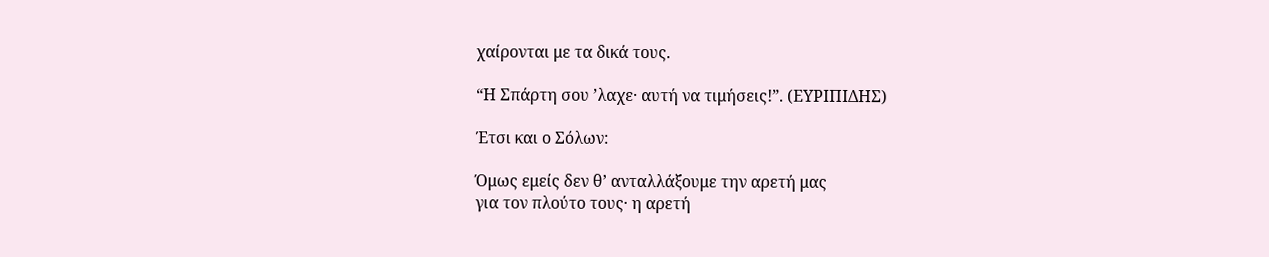χαίρονται με τα δικά τους.

“Η Σπάρτη σου ’λαχε· αυτή να τιμήσεις!”. (ΕΥΡΙΠΙΔΗΣ)

Έτσι και ο Σόλων:

Όμως εμείς δεν θ’ ανταλλάξουμε την αρετή μας
για τον πλούτο τους· η αρετή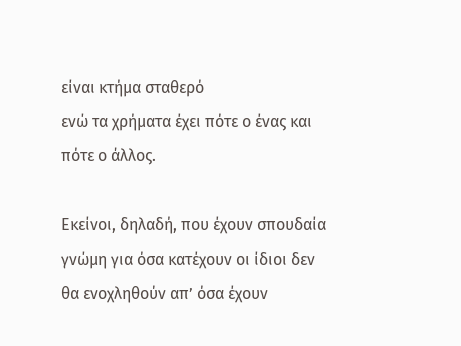είναι κτήμα σταθερό
ενώ τα χρήματα έχει πότε ο ένας και πότε ο άλλος.

Εκείνοι, δηλαδή, που έχουν σπουδαία γνώμη για όσα κατέχουν οι ίδιοι δεν θα ενοχληθούν απ’ όσα έχουν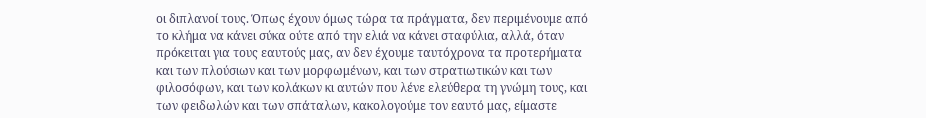οι διπλανοί τους. Όπως έχουν όμως τώρα τα πράγματα, δεν περιμένουμε από το κλήμα να κάνει σύκα ούτε από την ελιά να κάνει σταφύλια, αλλά, όταν πρόκειται για τους εαυτούς μας, αν δεν έχουμε ταυτόχρονα τα προτερήματα και των πλούσιων και των μορφωμένων, και των στρατιωτικών και των φιλοσόφων, και των κολάκων κι αυτών που λένε ελεύθερα τη γνώμη τους, και των φειδωλών και των σπάταλων, κακολογούμε τον εαυτό μας, είμαστε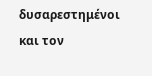δυσαρεστημένοι και τον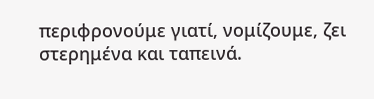περιφρονούμε γιατί, νομίζουμε, ζει στερημένα και ταπεινά.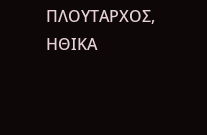ΠΛΟΥΤΑΡΧΟΣ, ΗΘΙΚΑ